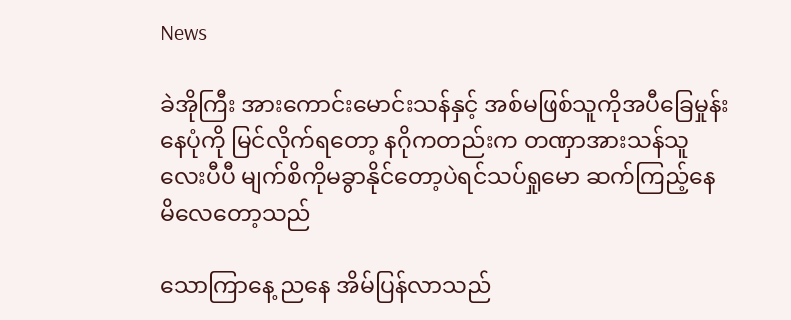News

ခဲအိုကြီး အားကောင်းမောင်းသန်နှင့် အစ်မဖြစ်သူကိုအပီခြေမှုန်းနေပုံကို မြင်လိုက်ရတော့ နဂိုကတည်းက တဏှာအားသန်သူလေးပီပီ မျက်စိကိုမခွာနိုင်တော့ပဲရင်သပ်ရှုမော ဆက်ကြည့်နေမိလေတော့သည်

သောကြာနေ့ ညနေ အိမ်ပြန်လာသည်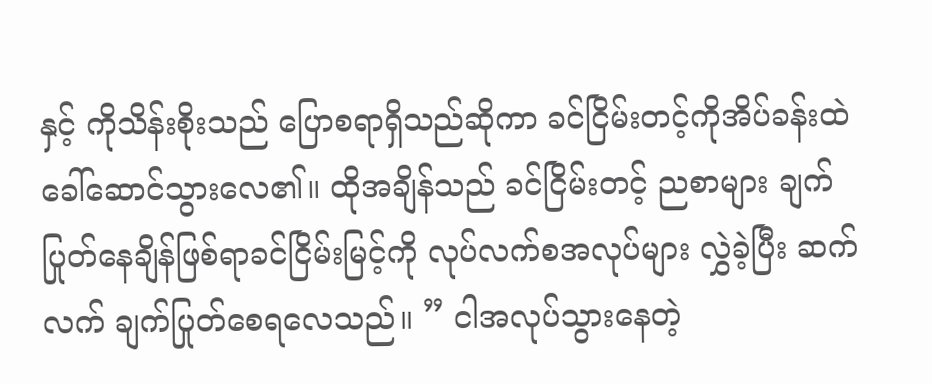နှင့် ကိုသိန်းစိုးသည် ပြောစရာရှိသည်ဆိုကာ ခင်ငြိမ်းတင့်ကိုအိပ်ခန်းထဲ ခေါ်ဆောင်သွားလေ၏။ ထိုအချိန်သည် ခင်ငြိမ်းတင့် ညစာများ ချက်ပြုတ်နေချိန်ဖြစ်ရာခင်ငြိမ်းမြင့်ကို လုပ်လက်စအလုပ်များ လွှဲခဲ့ပြီး ဆက်လက် ချက်ပြုတ်စေရလေသည်။ ” ငါအလုပ်သွားနေတဲ့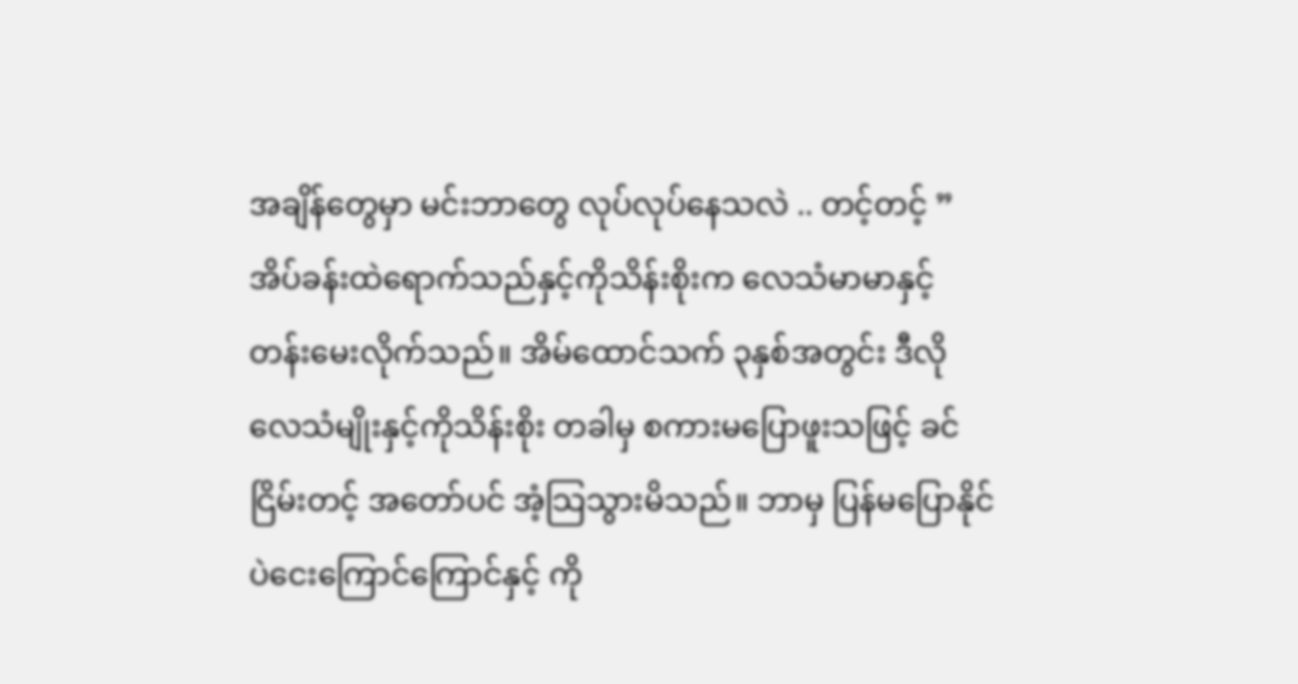အချိန်တွေမှာ မင်းဘာတွေ လုပ်လုပ်နေသလဲ .. တင့်တင့် ” အိပ်ခန်းထဲရောက်သည်နှင့်ကိုသိန်းစိုးက လေသံမာမာနှင့် တန်းမေးလိုက်သည်။ အိမ်ထောင်သက် ၃နှစ်အတွင်း ဒီလိုလေသံမျိုးနှင့်ကိုသိန်းစိုး တခါမှ စကားမပြောဖူးသဖြင့် ခင်ငြိမ်းတင့် အတော်ပင် အံ့သြသွားမိသည်။ ဘာမှ ပြန်မပြောနိုင်ပဲငေးကြောင်ကြောင်နှင့် ကို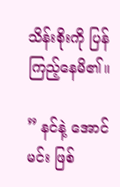သိန်းစိုးကို ပြန်ကြည့်နေမိ၏။

” နင်နဲ့ အောင်မင်း ဖြစ်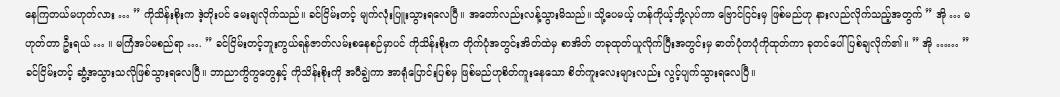နေကြတယ်မဟုတ်လား … ” ကိုသိန်းစိုးက ဒဲ့တိုးပင် မေးချလိုက်သည်။ ခင်ငြိမ်းတင့် မျက်လုံးပြူးသွားရလေပြီ။ အတော်လည်းလန့်သွားမိသည်။ သို့ပေမယ့် ဟန်ကိုယ့်ဘို့လုပ်ကာ ဗြောင်ငြင်းမှ ဖြစ်မည်ဟု နားလည်လိုက်သည့်အတွက် ” အို … မဟုတ်တာ ဦးရယ် … ။ မကြံအပ်မစည်ရာ …. ” ခင်ငြိမ်းတင့်ဘူးကွယ်ရန်ဇာတ်လမ်းစနေစဉ်မှာပင် ကိုသိန်းစိုးက တိုက်ပုံအတွင်းအိတ်ထဲမှ စာအိတ် တခုထုတ်ယူလိုက်ပြီးအတွင်းမှ ဓာတ်ပုံတပုံကိုထုတ်ကာ ခုတင်ပေါ် ပြစ်ချလိုက်၏။ ” အို …… ” ခင်ငြိမ်းတင့် ဆွံ့အသွားသလိုဖြစ်သွားရလေပြီ။ ဘာညာကွိကွတွေနှင့် ကိုသိန်းစိုးကို အပီချွဲကာ အာရုံပြောင်းပြစ်မှ ဖြစ်မည်ဟုစိတ်ကူးနေသော စိတ်ကူးလေးများလည်း လွင့်ပျက်သွားရလေပြီ။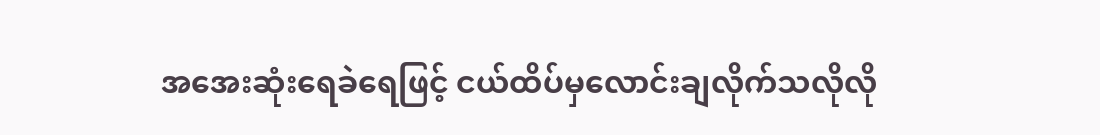အအေးဆုံးရေခဲရေဖြင့် ငယ်ထိပ်မှလောင်းချလိုက်သလိုလို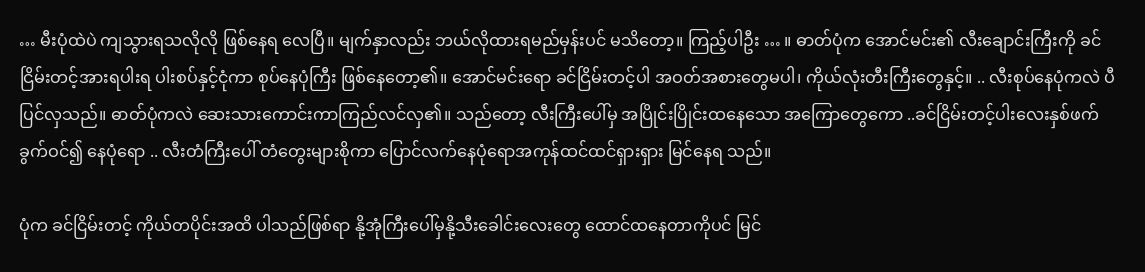… မီးပုံထဲပဲ ကျသွားရသလိုလို ဖြစ်နေရ လေပြီ။ မျက်နှာလည်း ဘယ်လိုထားရမည်မှန်းပင် မသိတော့။ ကြည့်ပါဦး … ။ ဓာတ်ပုံက အောင်မင်း၏ လီးချောင်းကြီးကို ခင်ငြိမ်းတင့်အားရပါးရ ပါးစပ်နှင့်ငုံကာ စုပ်နေပုံကြီး ဖြစ်နေတော့၏။ အောင်မင်းရော ခင်ငြိမ်းတင့်ပါ အဝတ်အစားတွေမပါ၊ ကိုယ်လုံးတီးကြီးတွေနှင့်။ .. လီးစုပ်နေပုံကလဲ ပီပြင်လှသည်။ ဓာတ်ပုံကလဲ ဆေးသားကောင်းကာကြည်လင်လှ၏။ သည်တော့ လီးကြီးပေါ်မှ အပြိုင်းပြိုင်းထနေသော အကြောတွေကော ..ခင်ငြိမ်းတင့်ပါးလေးနှစ်ဖက် ခွက်ဝင်၍ နေပုံရော .. လီးတံကြီးပေါ် တံတွေးများစိုကာ ပြောင်လက်နေပုံရောအကုန်ထင်ထင်ရှားရှား မြင်နေရ သည်။

ပုံက ခင်ငြိမ်းတင့် ကိုယ်တပိုင်းအထိ ပါသည်ဖြစ်ရာ နို့အုံကြီးပေါ်မှနို့သီးခေါင်းလေးတွေ ထောင်ထနေတာကိုပင် မြင်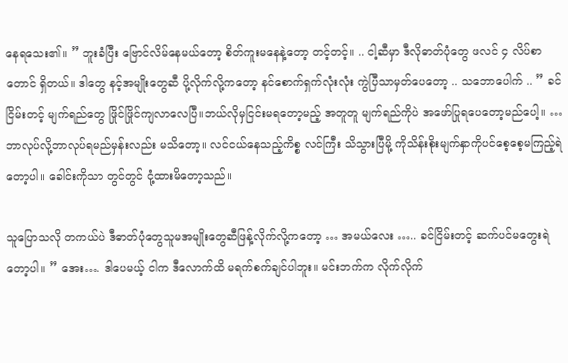နေရသေး၏။ ” ဘူးခံပြီး ဗြောင်လိမ်နေမယ်တော့ စိတ်ကူးမနေနဲ့တော့ တင့်တင့်။ .. ငါ့ဆီမှာ ဒီလိုဓာတ်ပုံတွေ ဖလင် ၄ လိပ်စာတောင် ရှိတယ်။ ဒါတွေ နင့်အမျိုးတွေဆီ ပို့လိုက်လို့ကတော့ နင်စောက်ရှက်လုံးလုံး ကွဲပြီသာမှတ်ပေတော့ .. သဘောပေါက် .. ” ခင်ငြိမ်းတင့် မျက်ရည်တွေ ဖြိုင်ဖြိုင်ကျလာလေပြီ။ဘယ်လိုမှငြင်းမရတော့မည့် အတူတူ မျက်ရည်ကိုပဲ အဖော်ပြုရပေတော့မည်ပေါ့။ … ဘာလုပ်လို့ဘာလုပ်ရမည်မှန်းလည်း မသိတော့။ လင်ငယ်နေသည့်ကိစ္စ လင်ကြီး သိသွားပြီမို့ ကိုသိန်းစိုးမျက်နှာကိုပင်စေ့စေ့မကြည့်ရဲတော့ပါ။ ခေါင်းကိုသာ တွင်တွင် ငုံ့ထားမိတော့သည်။

သူပြောသလို တကယ်ပဲ ဒီဓာတ်ပုံတွေသူမအမျိုးတွေဆီဖြန့်လိုက်လို့ကတော့ … အမယ်လေး ….. ခင်ငြိမ်းတင့် ဆက်ပင်မတွေးရဲတော့ပါ။ ” အေး…. ဒါပေမယ့် ငါက ဒီလောက်ထိ မရက်စက်ချင်ပါဘူး။ မင်းဘက်က လိုက်လိုက်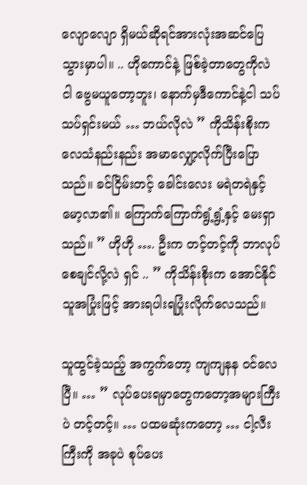လျောလျော ရှိမယ်ဆိုရင်အားလုံးအဆင်ပြေသွားမှာပါ။ .. ဟိုကောင်နဲ့ ဖြစ်ခဲ့တာတွေကိုလဲ ငါ ဗွေမယူတော့ဘူး၊ နောက်မှဒီကောင်နဲ့ငါ သပ်သပ်ရှင်းမယ် … ဘယ်လိုလဲ ” ကိုသိန်းစိုးက လေသံနည်းနည်း အမာလျှော့လိုက်ပြီးပြောသည်။ ခင်ငြိမ်းတင့် ခေါင်းလေး မရဲတရဲနှင့် မော့လာ၏။ ကြောက်ကြောက်ရွံ့ရွံ့နှင့် မေးရှာသည်။ ” ဟိုဟို …. ဦးက တင့်တင့်ကို ဘာလုပ်စေချင်လို့လဲ ရှင် .. ” ကိုသိန်းစိုးက အောင်နိုင်သူအပြုံးဖြင့် အားရပါးရပြုံးလိုက်လေသည်။

သူထွင်ခဲ့သည့် အကွက်တော့ ကျကျနန ဝင်လေပြီ။ … ” လုပ်ပေးရမှာတွေကတော့အများကြီးပဲ တင့်တင့်။ … ပထမဆုံးကတော့ … ငါ့လီးကြီးကို အခုပဲ စုပ်ပေး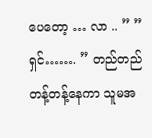ပေတော့ … လာ .. ” ” ရှင်……. ” တည်တည်တန့်တန့်နေကာ သူမအ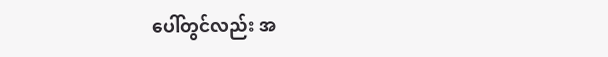ပေါ်တွင်လည်း အ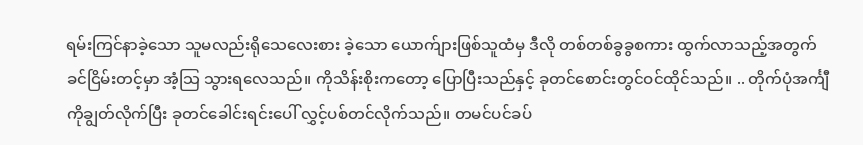ရမ်းကြင်နာခဲ့သော သူမလည်းရိုသေလေးစား ခဲ့သော ယောက်ျားဖြစ်သူထံမှ ဒီလို တစ်တစ်ခွခွစကား ထွက်လာသည့်အတွက်ခင်ငြိမ်းတင့်မှာ အံ့သြ သွားရလေသည်။ ကိုသိန်းစိုးကတော့ ပြောပြီးသည်နှင့် ခုတင်စောင်းတွင်ဝင်ထိုင်သည်။ .. တိုက်ပုံအင်္ကျီကိုချွတ်လိုက်ပြီး ခုတင်ခေါင်းရင်းပေါ် လွှင့်ပစ်တင်လိုက်သည်။ တမင်ပင်ခပ်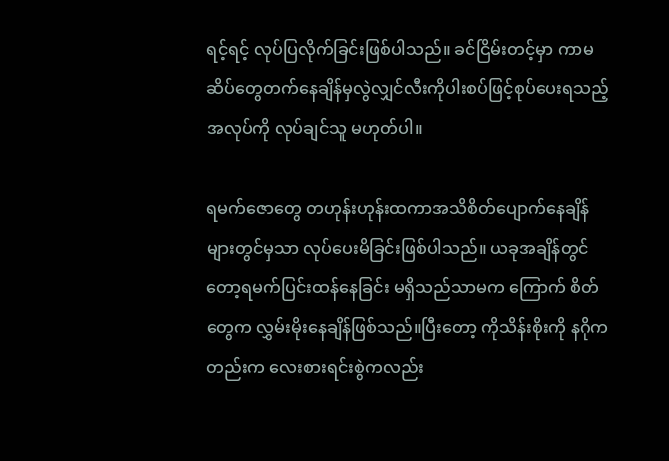ရင့်ရင့် လုပ်ပြလိုက်ခြင်းဖြစ်ပါသည်။ ခင်ငြိမ်းတင့်မှာ ကာမဆိပ်တွေတက်နေချိန်မှလွဲလျှင်လီးကိုပါးစပ်ဖြင့်စုပ်ပေးရသည့်အလုပ်ကို လုပ်ချင်သူ မဟုတ်ပါ။

ရမက်ဇောတွေ တဟုန်းဟုန်းထကာအသိစိတ်ပျောက်နေချိန်များတွင်မှသာ လုပ်ပေးမိခြင်းဖြစ်ပါသည်။ ယခုအချိန်တွင်တော့ရမက်ပြင်းထန်နေခြင်း မရှိသည်သာမက ကြောက် စိတ်တွေက လွှမ်းမိုးနေချိန်ဖြစ်သည်။ပြီးတော့ ကိုသိန်းစိုးကို နဂိုကတည်းက လေးစားရင်းစွဲကလည်း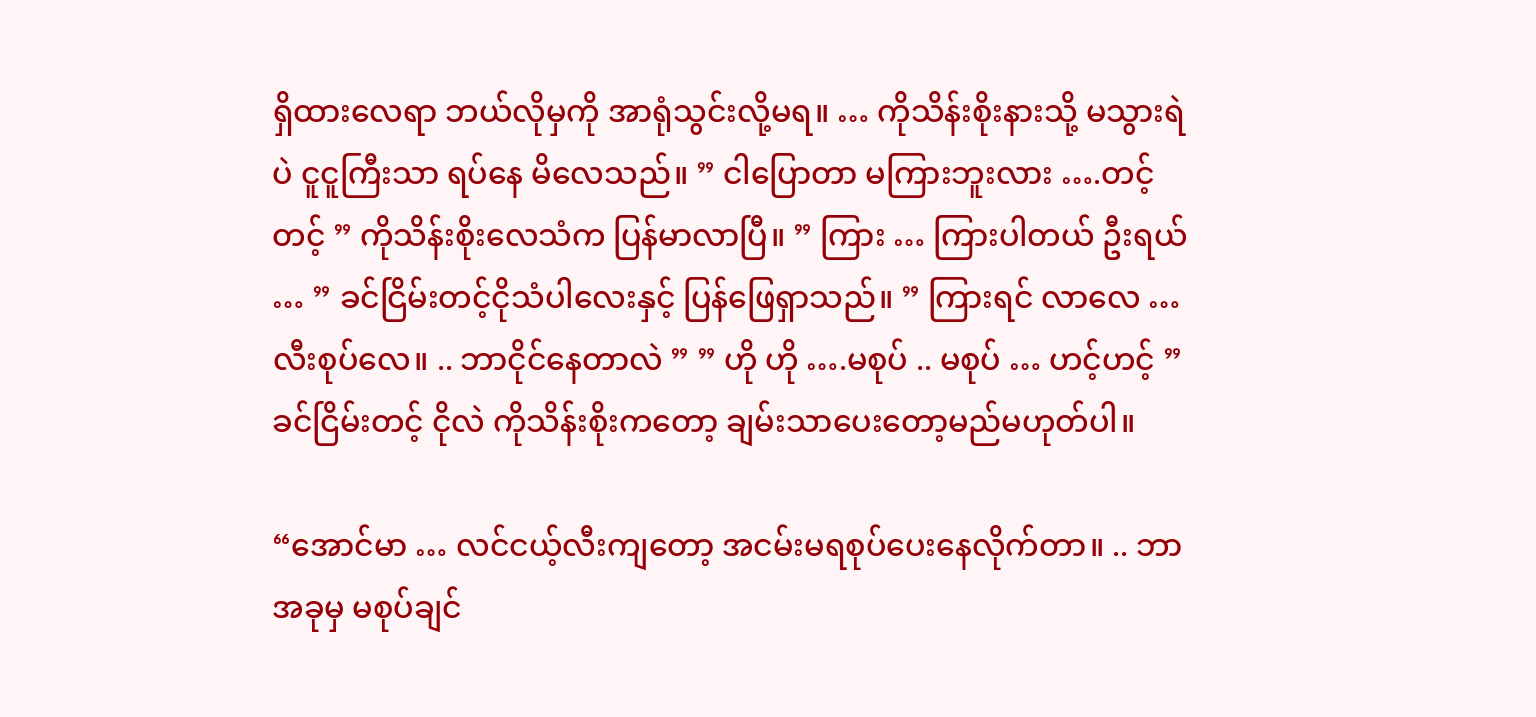ရှိထားလေရာ ဘယ်လိုမှကို အာရုံသွင်းလို့မရ။ … ကိုသိန်းစိုးနားသို့ မသွားရဲပဲ ငူငူကြီးသာ ရပ်နေ မိလေသည်။ ” ငါပြောတာ မကြားဘူးလား ….တင့်တင့် ” ကိုသိန်းစိုးလေသံက ပြန်မာလာပြီ။ ” ကြား … ကြားပါတယ် ဦးရယ် … ” ခင်ငြိမ်းတင့်ငိုသံပါလေးနှင့် ပြန်ဖြေရှာသည်။ ” ကြားရင် လာလေ … လီးစုပ်လေ။ .. ဘာငိုင်နေတာလဲ ” ” ဟို ဟို ….မစုပ် .. မစုပ် … ဟင့်ဟင့် ” ခင်ငြိမ်းတင့် ငိုလဲ ကိုသိန်းစိုးကတော့ ချမ်းသာပေးတော့မည်မဟုတ်ပါ။

“အောင်မာ … လင်ငယ့်လီးကျတော့ အငမ်းမရစုပ်ပေးနေလိုက်တာ။ .. ဘာအခုမှ မစုပ်ချင်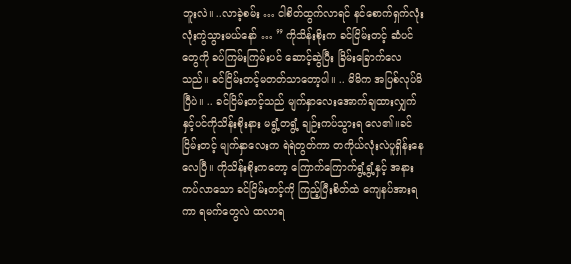ဘူးလဲ။ ..လာခဲ့စမ်း … ငါစိတ်ထွက်လာရင် နင်စောက်ရှက်လုံးလုံးကွဲသွားမယ်နော် … ” ကိုသိန်းစိုးက ခင်ငြိမ်းတင့် ဆံပင်တွေကို ခပ်ကြမ်းကြမ်းပင် ဆောင့်ဆွဲပြီး ခြိမ်းခြောက်လေသည်။ ခင်ငြိမ်းတင့်မတတ်သာတော့ပါ။ .. မိမိက အပြစ်လုပ်မိပြီပဲ။ .. ခင်ငြိမ်းတင့်သည် မျက်နှာလေးအောက်ချထားလျှက်နှင့်ပင်ကိုသိန်းစိုးနား မရွံ့တရွံ့ ချဉ်းကပ်သွားရ လေ၏။ခင်ငြိမ်းတင့် မျက်နှာလေးက ရဲရဲတွတ်ကာ တကိုယ်လုံးလဲပူရှိန်းနေလေပြီ။ ကိုသိန်းစိုးကတော့ ကြောက်ကြောက်ရွံ့ရွံ့နှင့် အနားကပ်လာသော ခင်ငြိမ်းတင့်ကို ကြည့်ပြီးစိတ်ထဲ ကျေနပ်အားရကာ ရမက်တွေလဲ ထလာရ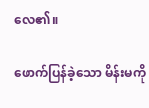လေ၏။

ဖောက်ပြန်ခဲ့သော မိန်းမကို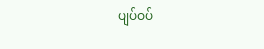ပျပ်ဝပ်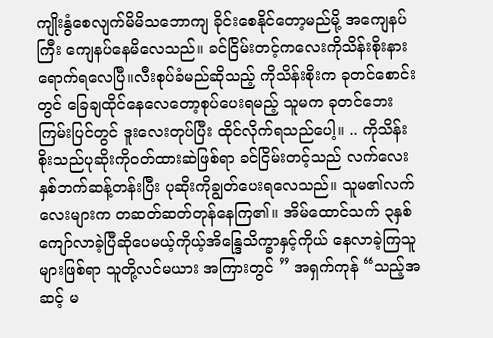ကျိုးနွံစေလျက်မိမိသဘောကျ ခိုင်းစေနိုင်တော့မည်မို့ အကျေနပ်ကြီး ကျေနပ်နေမိလေသည်။ ခင်ငြိမ်းတင့်ကလေးကိုသိန်းစိုးနားရောက်ရလေပြီ။လီးစုပ်ခံမည်ဆိုသည့် ကိုသိန်းစိုးက ခုတင်စောင်းတွင် ခြေချထိုင်နေလေတော့စုပ်ပေးရမည့် သူမက ခုတင်ဘေးကြမ်းပြင်တွင် ဒူးလေးတုပ်ပြီး ထိုင်လိုက်ရသည်ပေါ့။ .. ကိုသိန်းစိုးသည်ပုဆိုးကိုဝတ်ထားဆဲဖြစ်ရာ ခင်ငြိမ်းတင့်သည် လက်လေးနှစ်ဘက်ဆန့်တန်းပြီး ပုဆိုးကိုချွတ်ပေးရလေသည်။ သူမ၏လက်လေးများက တဆတ်ဆတ်တုန်နေကြ၏။ အိမ်ထောင်သက် ၃နှစ်ကျော်လာခဲ့ပြီဆိုပေမယ့်ကိုယ့်အိန္ဒြေသိက္ခာနှင့်ကိုယ် နေလာခဲ့ကြသူများဖြစ်ရာ သူတို့လင်မယား အကြားတွင် ” အရှက်ကုန် “သည့်အဆင့် မ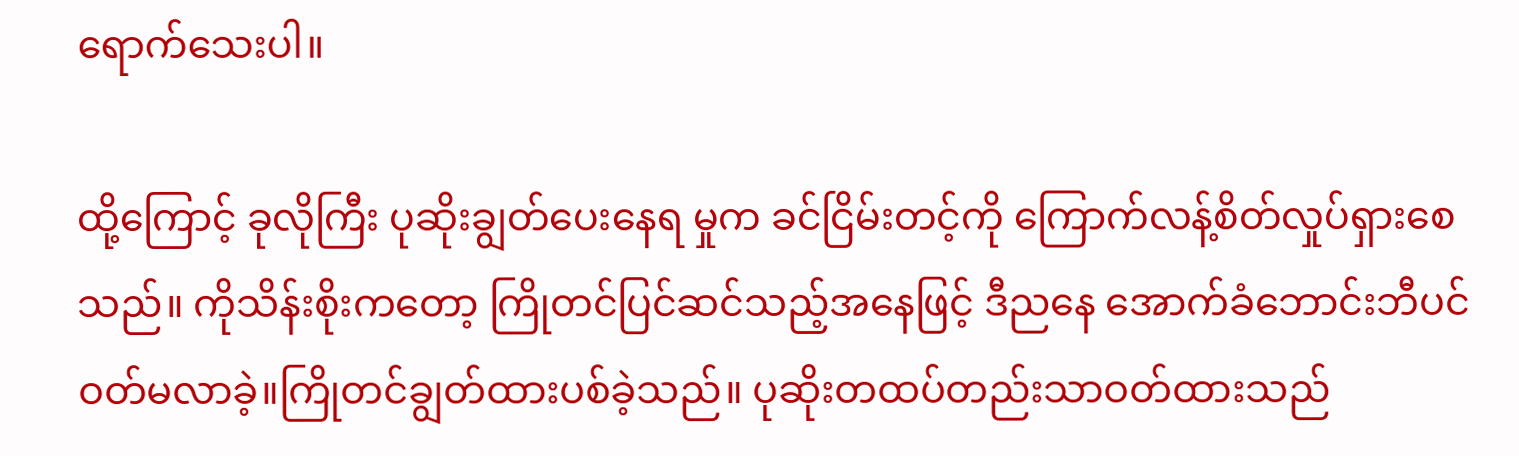ရောက်သေးပါ။

ထို့ကြောင့် ခုလိုကြီး ပုဆိုးချွတ်ပေးနေရ မှုက ခင်ငြိမ်းတင့်ကို ကြောက်လန့်စိတ်လှုပ်ရှားစေသည်။ ကိုသိန်းစိုးကတော့ ကြိုတင်ပြင်ဆင်သည့်အနေဖြင့် ဒီညနေ အောက်ခံဘောင်းဘီပင်ဝတ်မလာခဲ့။ကြိုတင်ချွတ်ထားပစ်ခဲ့သည်။ ပုဆိုးတထပ်တည်းသာဝတ်ထားသည်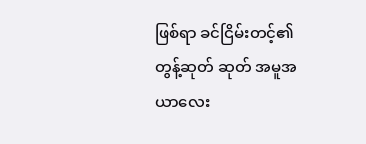ဖြစ်ရာ ခင်ငြိမ်းတင့်၏တွန့်ဆုတ် ဆုတ် အမူအယာလေး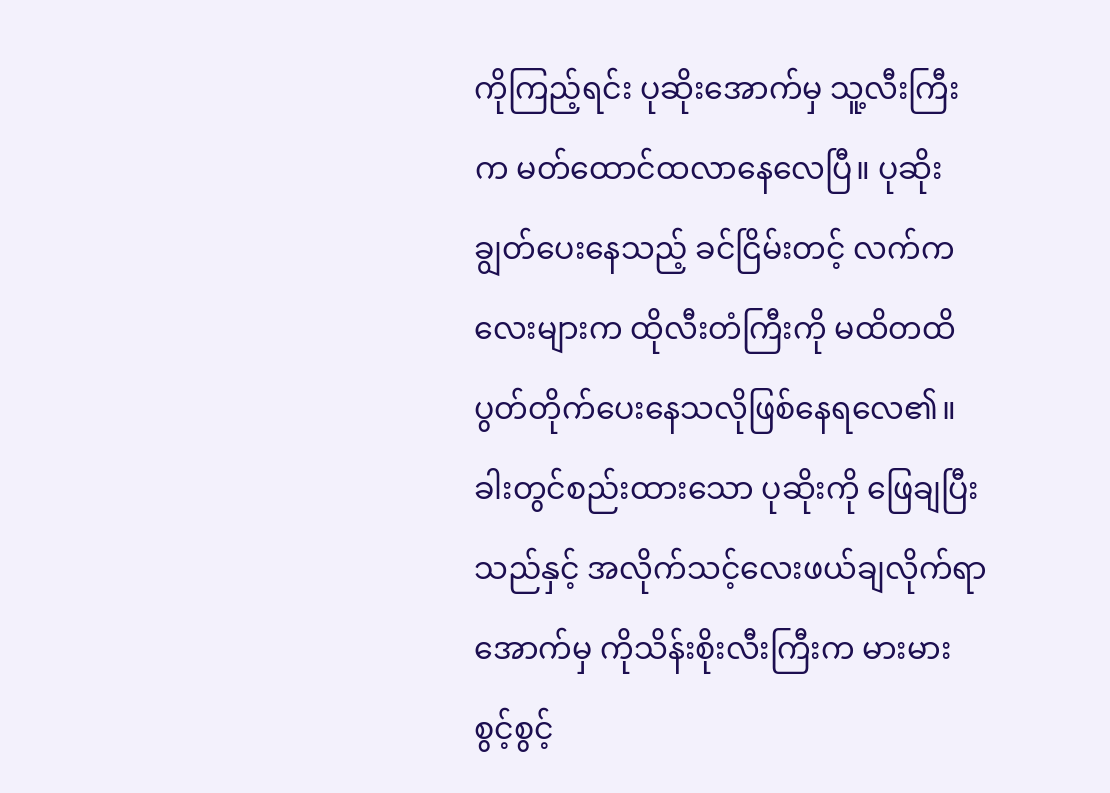ကိုကြည့်ရင်း ပုဆိုးအောက်မှ သူ့လီးကြီးက မတ်ထောင်ထလာနေလေပြီ။ ပုဆိုးချွတ်ပေးနေသည့် ခင်ငြိမ်းတင့် လက်ကလေးများက ထိုလီးတံကြီးကို မထိတထိပွတ်တိုက်ပေးနေသလိုဖြစ်နေရလေ၏။ ခါးတွင်စည်းထားသော ပုဆိုးကို ဖြေချပြီးသည်နှင့် အလိုက်သင့်လေးဖယ်ချလိုက်ရာအောက်မှ ကိုသိန်းစိုးလီးကြီးက မားမားစွင့်စွင့်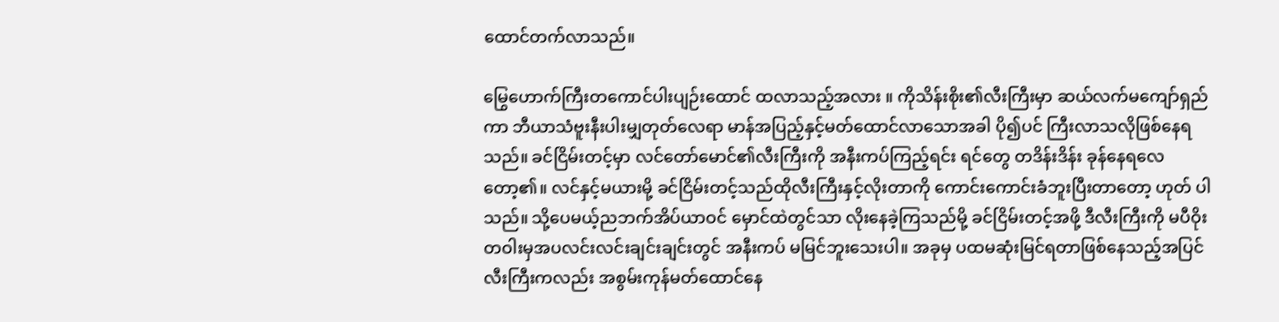ထောင်တက်လာသည်။

မြွေဟောက်ကြီးတကောင်ပါးပျဉ်းထောင် ထလာသည့်အလား ။ ကိုသိန်းစိုး၏လီးကြီးမှာ ဆယ်လက်မကျော်ရှည်ကာ ဘီယာသံဗူးနီးပါးမျှတုတ်လေရာ မာန်အပြည့်နှင့်မတ်ထောင်လာသောအခါ ပို၍ပင် ကြီးလာသလိုဖြစ်နေရသည်။ ခင်ငြိမ်းတင့်မှာ လင်တော်မောင်၏လီးကြီးကို အနီးကပ်ကြည့်ရင်း ရင်တွေ တဒိန်းဒိန်း ခုန်နေရလေတော့၏။ လင်နှင့်မယားမို့ ခင်ငြိမ်းတင့်သည်ထိုလီးကြီးနှင့်လိုးတာကို ကောင်းကောင်းခံဘူးပြီးတာတော့ ဟုတ် ပါသည်။ သို့ပေမယ့်ညဘက်အိပ်ယာဝင် မှောင်ထဲတွင်သာ လိုးနေခဲ့ကြသည်မို့ ခင်ငြိမ်းတင့်အဖို့ ဒီလီးကြီးကို မပီဝိုးတဝါးမှအပလင်းလင်းချင်းချင်းတွင် အနီးကပ် မမြင်ဘူးသေးပါ။ အခုမှ ပထမဆုံးမြင်ရတာဖြစ်နေသည့်အပြင်လီးကြီးကလည်း အစွမ်းကုန်မတ်ထောင်နေ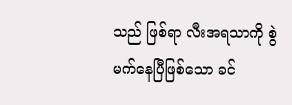သည် ဖြစ်ရာ လီးအရသာကို စွဲမက်နေပြီဖြစ်သော ခင်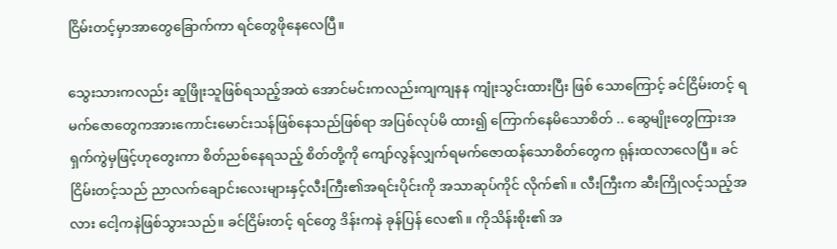ငြိမ်းတင့်မှာအာတွေခြောက်ကာ ရင်တွေဖိုနေလေပြီ။

သွေးသားကလည်း ဆူဖြိုးသူဖြစ်ရသည့်အထဲ အောင်မင်းကလည်းကျကျနန ကျုံးသွင်းထားပြီး ဖြစ် သောကြောင့် ခင်ငြိမ်းတင့် ရမက်ဇောတွေကအားကောင်းမောင်းသန်ဖြစ်နေသည်ဖြစ်ရာ အပြစ်လုပ်မိ ထား၍ ကြောက်နေမိသောစိတ် .. ဆွေမျိုးတွေကြားအရှက်ကွဲမှဖြင့်ဟုတွေးကာ စိတ်ညစ်နေရသည့် စိတ်တို့ကို ကျော်လွန်လျှက်ရမက်ဇောထန်သောစိတ်တွေက ရုန်းထလာလေပြီ။ ခင်ငြိမ်းတင့်သည် ညာလက်ချောင်းလေးများနှင့်လီးကြီး၏အရင်းပိုင်းကို အသာဆုပ်ကိုင် လိုက်၏။ လီးကြီးက ဆီးကြိုလင့်သည့်အလား ငေါ့ကနဲဖြစ်သွားသည်။ ခင်ငြိမ်းတင့် ရင်တွေ ဒိန်းကနဲ ခုန်ပြန် လေ၏။ ကိုသိန်းစိုး၏ အ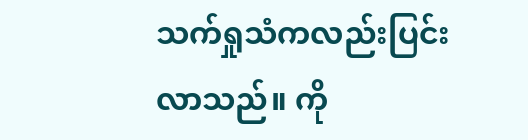သက်ရှုသံကလည်းပြင်းလာသည်။ ကို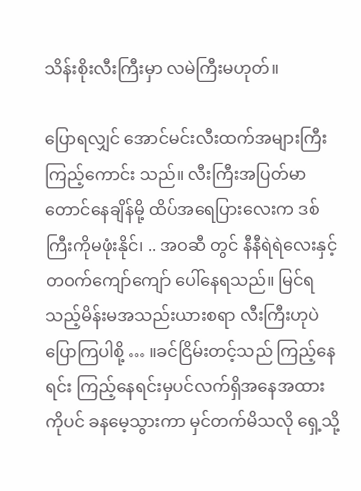သိန်းစိုးလီးကြီးမှာ လမဲကြီးမဟုတ်။

ပြောရလျှင် အောင်မင်းလီးထက်အများကြီးကြည့်ကောင်း သည်။ လီးကြီးအပြတ်မာတောင်နေချိန်မို့ ထိပ်အရေပြားလေးက ဒစ်ကြီးကိုမဖုံးနိုင်၊ .. အဝဆီ တွင် နီနီရဲရဲလေးနှင့် တဝက်ကျော်ကျော် ပေါ်နေရသည်။ မြင်ရသည့်မိန်းမအသည်းယားစရာ လီးကြီးဟုပဲ ပြောကြပါစို့ … ။ခင်ငြိမ်းတင့်သည် ကြည့်နေရင်း ကြည့်နေရင်းမှပင်လက်ရှိအနေအထားကိုပင် ခနမေ့သွားကာ မှင်တက်မိသလို ရှေ့သို့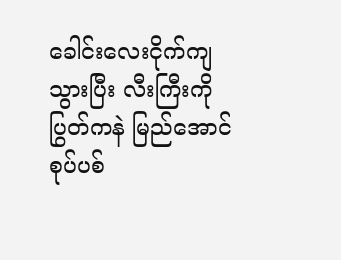ခေါင်းလေးငိုက်ကျသွားပြီး လီးကြီးကိုပြွတ်ကနဲ မြည်အောင် စုပ်ပစ်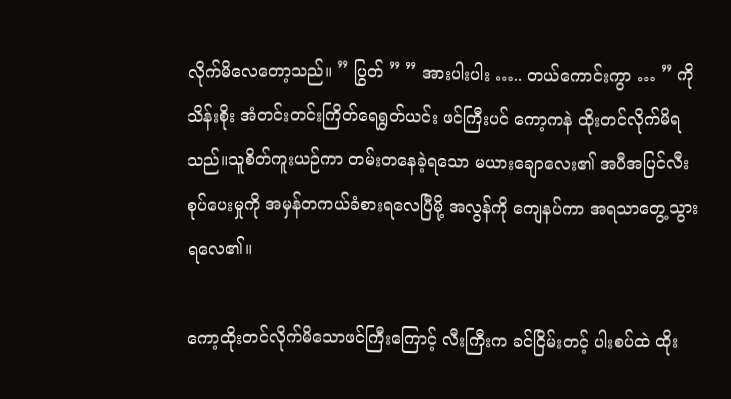လိုက်မိလေတော့သည်။ ” ပြွတ် ” ” အားပါးပါး ….. တယ်ကောင်းကွာ … ” ကိုသိန်းစိုး အံတင်းတင်းကြိတ်ရေရွတ်ယင်း ဖင်ကြီးပင် ကော့ကနဲ ထိုးတင်လိုက်မိရသည်။သူစိတ်ကူးယဉ်ကာ တမ်းတနေခဲ့ရသော မယားချောလေး၏ အပီအပြင်လီးစုပ်ပေးမှုကို အမှန်တကယ်ခံစားရလေပြီမို့ အလွန်ကို ကျေနပ်ကာ အရသာတွေ့သွားရလေ၏။

ကော့ထိုးတင်လိုက်မိသောဖင်ကြီးကြောင့် လီးကြီးက ခင်ငြိမ်းတင့် ပါးစပ်ထဲ ထိုး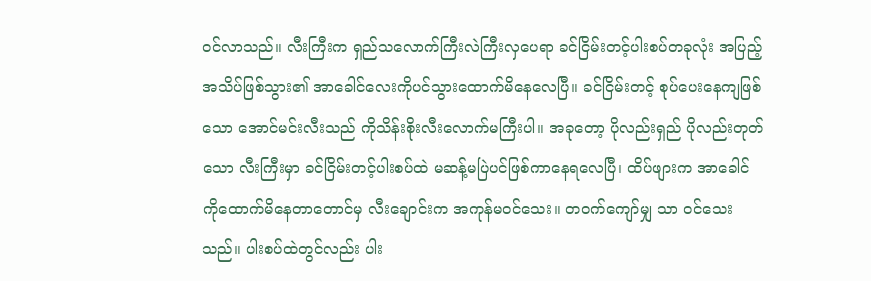ဝင်လာသည်။ လီးကြီးက ရှည်သလောက်ကြီးလဲကြီးလှပေရာ ခင်ငြိမ်းတင့်ပါးစပ်တခုလုံး အပြည့်အသိပ်ဖြစ်သွား၏ အာခေါင်လေးကိုပင်သွားထောက်မိနေလေပြီ။ ခင်ငြိမ်းတင့် စုပ်ပေးနေကျဖြစ်သော အောင်မင်းလီးသည် ကိုသိန်းစိုးလီးလောက်မကြီးပါ။ အခုတော့ ပိုလည်းရှည် ပိုလည်းတုတ်သော လီးကြီးမှာ ခင်ငြိမ်းတင့်ပါးစပ်ထဲ မဆန့်မပြဲပင်ဖြစ်ကာနေရလေပြီ၊ ထိပ်ဖျားက အာခေါင်ကိုထောက်မိနေတာတောင်မှ လီးချောင်းက အကုန်မဝင်သေး။ တဝက်ကျော်မျှ သာ ဝင်သေးသည်။ ပါးစပ်ထဲတွင်လည်း ပါး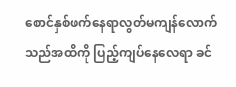စောင်နှစ်ဖက်နေရာလွတ်မကျန်လောက်သည်အထိကို ပြည့်ကျပ်နေလေရာ ခင်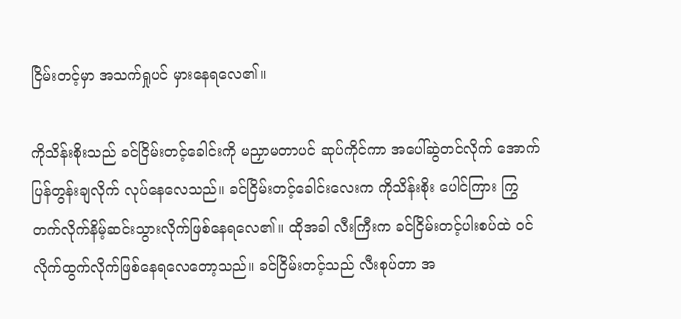ငြိမ်းတင့်မှာ အသက်ရှုပင် မှားနေရလေ၏။

ကိုသိန်းစိုးသည် ခင်ငြိမ်းတင့်ခေါင်းကို မညှာမတာပင် ဆုပ်ကိုင်ကာ အပေါ်ဆွဲတင်လိုက် အောက်ပြန်တွန်းချလိုက် လုပ်နေလေသည်။ ခင်ငြိမ်းတင့်ခေါင်းလေးက ကိုသိန်းစိုး ပေါင်ကြား ကြွတက်လိုက်နိမ့်ဆင်းသွားလိုက်ဖြစ်နေရလေ၏။ ထိုအခါ လီးကြီးက ခင်ငြိမ်းတင့်ပါးစပ်ထဲ ဝင်လိုက်ထွက်လိုက်ဖြစ်နေရလေတော့သည်။ ခင်ငြိမ်းတင့်သည် လီးစုပ်တာ အ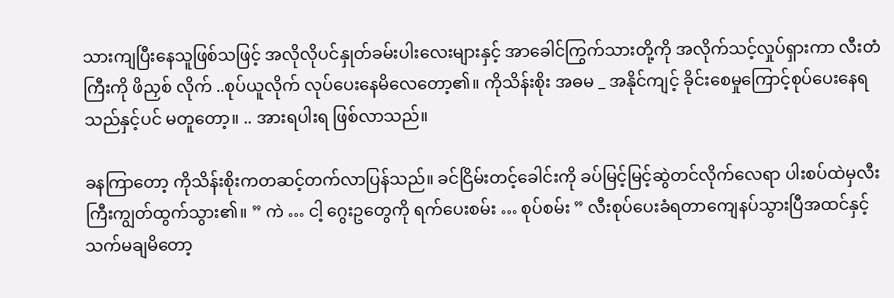သားကျပြီးနေသူဖြစ်သဖြင့် အလိုလိုပင်နှုတ်ခမ်းပါးလေးများနှင့် အာခေါင်ကြွက်သားတို့ကို အလိုက်သင့်လှုပ်ရှားကာ လီးတံကြီးကို ဖိညှစ် လိုက် ..စုပ်ယူလိုက် လုပ်ပေးနေမိလေတော့၏။ ကိုသိန်းစိုး အဓမ _ အနိုင်ကျင့် ခိုင်းစေမှုကြောင့်စုပ်ပေးနေရသည်နှင့်ပင် မတူတော့။ .. အားရပါးရ ဖြစ်လာသည်။

ခနကြာတော့ ကိုသိန်းစိုးကတဆင့်တက်လာပြန်သည်။ ခင်ငြိမ်းတင့်ခေါင်းကို ခပ်မြင့်မြင့်ဆွဲတင်လိုက်လေရာ ပါးစပ်ထဲမှလီးကြီးကျွတ်ထွက်သွား၏။ ” ကဲ … ငါ့ ဂွေးဥတွေကို ရက်ပေးစမ်း … စုပ်စမ်း ” လီးစုပ်ပေးခံရတာကျေနပ်သွားပြီအထင်နှင့် သက်မချမိတော့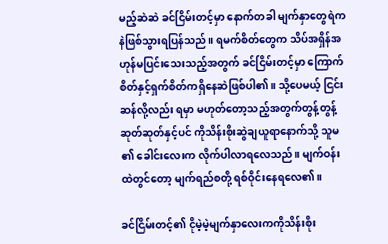မည့်ဆဲဆဲ ခင်ငြိမ်းတင့်မှာ နောက်တခါ မျက်နှာတွေရဲကနဲဖြစ်သွားရပြန်သည်။ ရမက်စိတ်တွေက သိပ်အရှိန်အဟုန်မပြင်းသေးသည့်အတွက် ခင်ငြိမ်းတင့်မှာ ကြောက်စိတ်နှင့်ရှက်စိတ်ကရှိနေဆဲဖြစ်ပါ၏။ သို့ပေမယ့် ငြင်းဆန်လို့လည်း ရမှာ မဟုတ်တော့သည့်အတွက်တွန့်တွန့်ဆုတ်ဆုတ်နှင့်ပင် ကိုသိန်းစိုးဆွဲချယူရာနောက်သို့ သူမ ၏ ခေါင်းလေးက လိုက်ပါလာရလေသည်။ မျက်ဝန်းထဲတွင်တော့ မျက်ရည်စတို့ ရစ်ဝိုင်းနေရလေ၏။

ခင်ငြိမ်းတင့်၏ ငိုမဲ့မဲ့မျက်နှာလေးကကိုသိန်းစိုး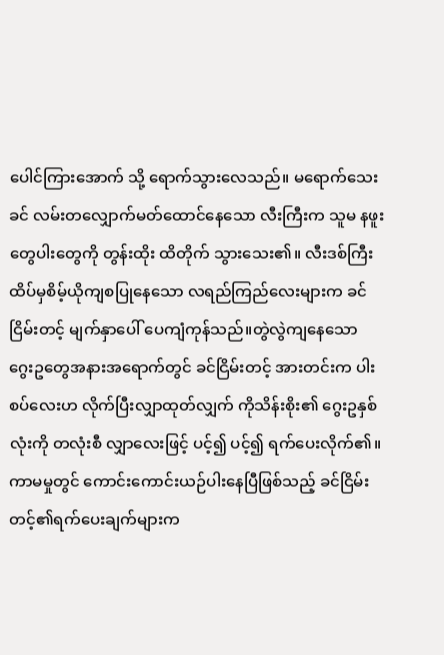ပေါင်ကြားအောက် သို့ ရောက်သွားလေသည်။ မရောက်သေးခင် လမ်းတလျှောက်မတ်ထောင်နေသော လီးကြီးက သူမ နဖူးတွေပါးတွေကို တွန်းထိုး ထိတိုက် သွားသေး၏။ လီးဒစ်ကြီးထိပ်မှစိမ့်ယိုကျစပြုနေသော လရည်ကြည်လေးများက ခင်ငြိမ်းတင့် မျက်နှာပေါ် ပေကျံကုန်သည်။တွဲလွဲကျနေသော ဂွေးဥတွေအနားအရောက်တွင် ခင်ငြိမ်းတင့် အားတင်းက ပါးစပ်လေးဟ လိုက်ပြီးလျှာထုတ်လျှက် ကိုသိန်းစိုး၏ ဂွေးဥနှစ်လုံးကို တလုံးစီ လျှာလေးဖြင့် ပင့်၍ ပင့်၍ ရက်ပေးလိုက်၏။ကာမမှုတွင် ကောင်းကောင်းယဉ်ပါးနေပြီဖြစ်သည့် ခင်ငြိမ်းတင့်၏ရက်ပေးချက်များက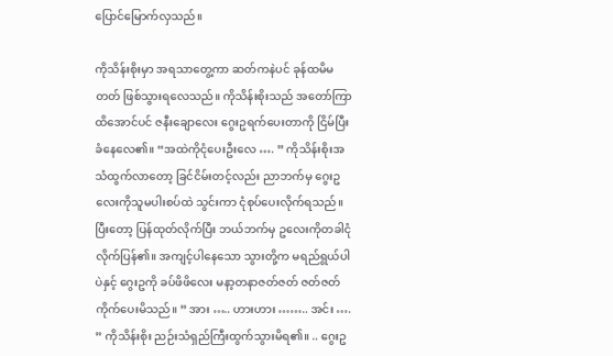ပြောင်မြောက်လှသည်။

ကိုသိန်းစိုးမှာ အရသာတွေ့ကာ ဆတ်ကနဲပင် ခုန်ထမိမတတ် ဖြစ်သွားရလေသည်။ ကိုသိန်းစိုးသည် အတော်ကြာထိအောင်ပင် ဇနီးချောလေး ဂွေးဥရက်ပေးတာကို ငြိမ်ပြီးခံနေလေ၏။ “အထဲကိုငုံပေးဦးလေ …. ” ကိုသိန်းစိုးအသံထွက်လာတော့ ခြင်ငိမ်းတင့်လည်း ညာဘက်မှ ဂွေးဥလေးကိုသူမပါးစပ်ထဲ သွင်းကာ ငုံစုပ်ပေးလိုက်ရသည်။ ပြီးတော့ ပြန်ထုတ်လိုက်ပြီး ဘယ်ဘက်မှ ဥလေးကိုတခါငုံလိုက်ပြန်၏။ အကျင့်ပါနေသော သွားတို့က မရည်ရွယ်ပါပဲနှင့် ဂွေးဥကို ခပ်ဖိဖိလေး မနာ့တနာဇတ်ဇတ် ဇတ်ဇတ် ကိုက်ပေးမိသည်။ ” အား ….. ဟားဟား …….. အင်း …. ” ကိုသိန်းစိုး ညဉ်းသံရှည်ကြီးထွက်သွားမိရ၏။ .. ဂွေးဥ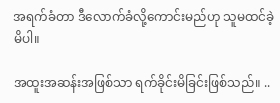အရက်ခံတာ ဒီလောက်ခံလို့ကောင်းမည်ဟု သူမထင်ခဲ့မိပါ။

အထူးအဆန်းအဖြစ်သာ ရက်ခိုင်းမိခြင်းဖြစ်သည်။ ..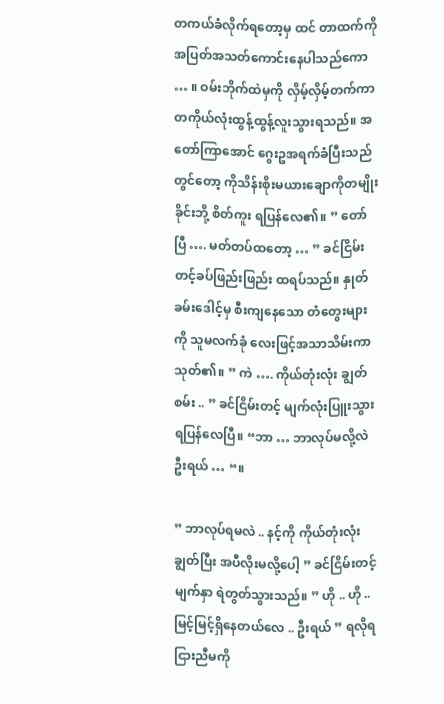တကယ်ခံလိုက်ရတော့မှ ထင် တာထက်ကိုအပြတ်အသတ်ကောင်းနေပါသည်ကော … ။ ဝမ်းဘိုက်ထဲမှကို လှိမ့်လှိမ့်တက်ကာ တကိုယ်လုံးထွန့်ထွန့်လူးသွားရသည်။ အတော်ကြာအောင် ဂွေးဥအရက်ခံပြီးသည်တွင်တော့ ကိုသိန်းစိုးမယားချောကိုတမျိုးခိုင်းဘို့ စိတ်ကူး ရပြန်လေ၏။ ” တော်ပြီ …. မတ်တပ်ထတော့ … ” ခင်ငြိမ်းတင့်ခပ်ဖြည်းဖြည်း ထရပ်သည်။ နှုတ်ခမ်းဒေါင့်မှ စီးကျနေသော တံတွေးများကို သူမလက်ခုံ လေးဖြင့်အသာသိမ်းကာ သုတ်၏။ ” ကဲ …. ကိုယ်တုံးလုံး ချွတ်စမ်း .. ” ခင်ငြိမ်းတင့် မျက်လုံးပြူးသွားရပြန်လေပြီ။ “ဘာ … ဘာလုပ်မလို့လဲ ဦးရယ် … “။

” ဘာလုပ်ရမလဲ .. နင့်ကို ကိုယ်တုံးလုံးချွတ်ပြီး အပီလိုးမလို့ပေါ့ ” ခင်ငြိမ်းတင့်မျက်နှာ ရဲတွတ်သွားသည်။ ” ဟို .. ဟို .. မြင့်မြင့်ရှိနေတယ်လေ .. ဦးရယ် ” ရလိုရငြားညီမကို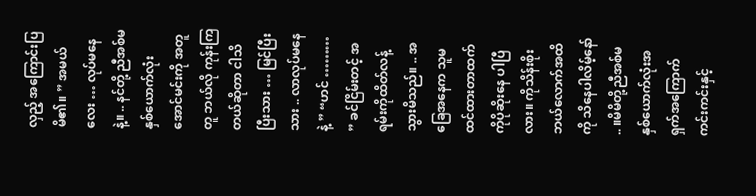လှည့် အကြောင်းပြမိ၏။ ” အမယ်လေး … လုပ်မနေနဲ့။ .. နင်တို့ ညီအစ်မနှစ်ယောက်လုံးအောင်မင်းကို အတူတူ ဘယ်လို ကုန်းကြတယ်ဆိုတာ ငါသိပြီးသား … မြင်ပြီးသား .. လာလုပ်မနေနဲ့ ” “ဟင် ……… ” ခင်ငြိမ်းတင့် အရမ်းကိုထိတ်လန့်သွားမိသည်။ .. အခြေအနေက သူမထင်ထားတာထက်ကိုပိုဆိုးနေ ပါပြီလား။ ကိုသိန်းစိုး ဘယ်လောက်အထိကို သိနေပါလိမ့်နော် .. ။မိမိတို့ညီအစ်မနှစ်ယောက်လုံးအရှက်အကြောက်ကင်းကင်းနှင့်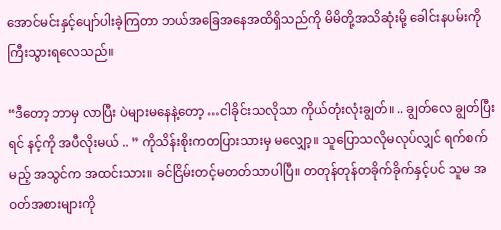အောင်မင်းနှင့်ပျော်ပါးခဲ့ကြတာ ဘယ်အခြေအနေအထိရှိသည်ကို မိမိတို့အသိဆုံးမို့ ခေါင်းနပမ်းကို ကြီးသွားရလေသည်။

“ဒီတော့ ဘာမှ လာပြီး ပဲများမနေနဲ့တော့ …ငါခိုင်းသလိုသာ ကိုယ်တုံးလုံးချွတ်။ .. ချွတ်လေ ချွတ်ပြီးရင် နင့်ကို အပီလိုးမယ် .. ” ကိုသိန်းစိုးကတပြားသားမှ မလျှော့။ သူပြောသလိုမလုပ်လျှင် ရက်စက်မည့် အသွင်က အထင်းသား။ ခင်ငြိမ်းတင့်မတတ်သာပါပြီ။ တတုန်တုန်တခိုက်ခိုက်နှင့်ပင် သူမ အဝတ်အစားများကို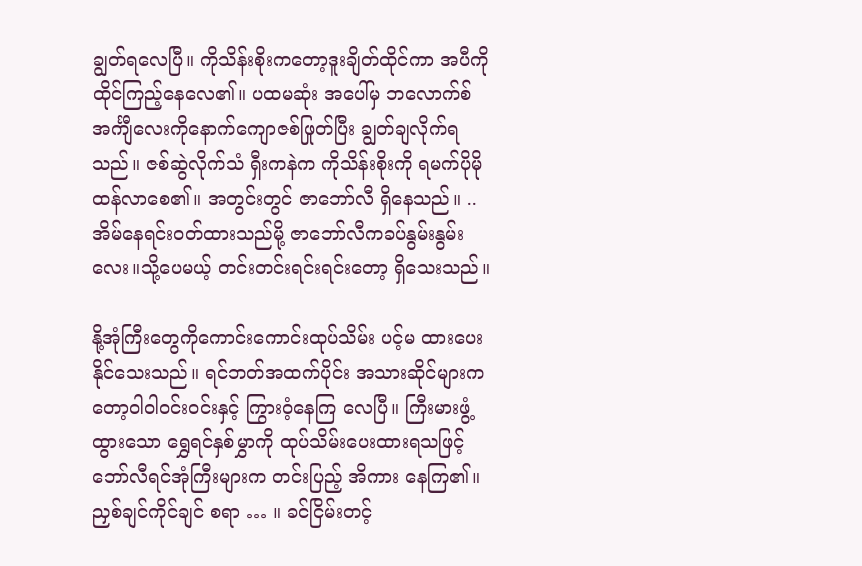ချွတ်ရလေပြီ။ ကိုသိန်းစိုးကတော့ဒူးချိတ်ထိုင်ကာ အပီကိုထိုင်ကြည့်နေလေ၏။ ပထမဆုံး အပေါ်မှ ဘလောက်စ်အင်္ကျီလေးကိုနောက်ကျောဇစ်ဖြုတ်ပြီး ချွတ်ချလိုက်ရသည်။ ဇစ်ဆွဲလိုက်သံ ရှီးကနဲက ကိုသိန်းစိုးကို ရမက်ပိုမိုထန်လာစေ၏။ အတွင်းတွင် ဇာဘော်လီ ရှိနေသည်။ .. အိမ်နေရင်းဝတ်ထားသည်မို့ ဇာဘော်လီကခပ်နွမ်းနွမ်းလေး။သို့ပေမယ့် တင်းတင်းရင်းရင်းတော့ ရှိသေးသည်။

နို့အုံကြီးတွေကိုကောင်းကောင်းထုပ်သိမ်း ပင့်မ ထားပေးနိုင်သေးသည်။ ရင်ဘတ်အထက်ပိုင်း အသားဆိုင်များကတော့ဝါဝါ၀င်းဝင်းနှင့် ကြွားဝံ့နေကြ လေပြီ။ ကြီးမားဖွံ့ထွားသော ရွှေရင်နှစ်မွှာကို ထုပ်သိမ်းပေးထားရသဖြင့်ဘော်လီရင်အုံကြီးများက တင်းပြည့် အိကား နေကြ၏။ ညှစ်ချင်ကိုင်ချင် စရာ … ။ ခင်ငြိမ်းတင့်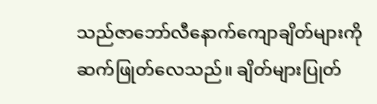သည်ဇာဘော်လီနောက်ကျောချိတ်များကို ဆက်ဖြုတ်လေသည်။ ချိတ်များပြုတ်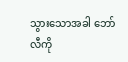သွားသောအခါ ဘော်လီကို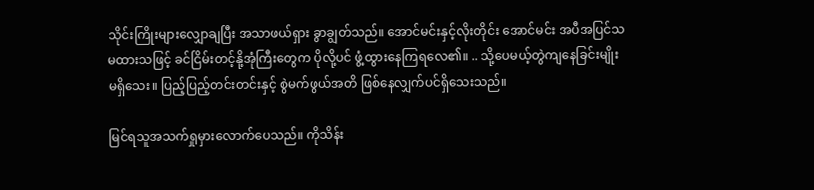သိုင်းကြိုးများလျှောချပြီး အသာဖယ်ရှား ခွာချွတ်သည်။ အောင်မင်းနှင့်လိုးတိုင်း အောင်မင်း အပီအပြင်သမထားသဖြင့် ခင်ငြိမ်းတင့်နို့အုံကြီးတွေက ပိုလို့ပင် ဖွံ့ထွားနေကြရလေ၏။ .. သို့ပေမယ့်တွဲကျနေခြင်းမျိုး မရှိသေး။ ပြည့်ပြည့်တင်းတင်းနှင့် စွဲမက်ဖွယ်အတိ ဖြစ်နေလျှက်ပင်ရှိသေးသည်။

မြင်ရသူအသက်ရှုမှားလောက်ပေသည်။ ကိုသိန်း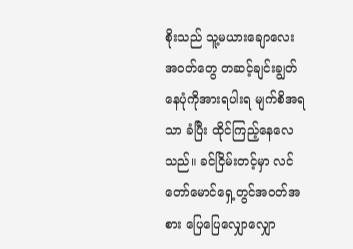စိုးသည် သူ့မယားချောလေး အဝတ်တွေ တဆင့်ချင်းချွတ်နေပုံကိုအားရပါးရ မျက်စိအရသာ ခံပြီး ထိုင်ကြည့်နေလေသည်။ ခင်ငြိမ်းတင့်မှာ လင်တော်မောင်ရှေ့တွင်အဝတ်အစား ပြေပြေလျှောလျှော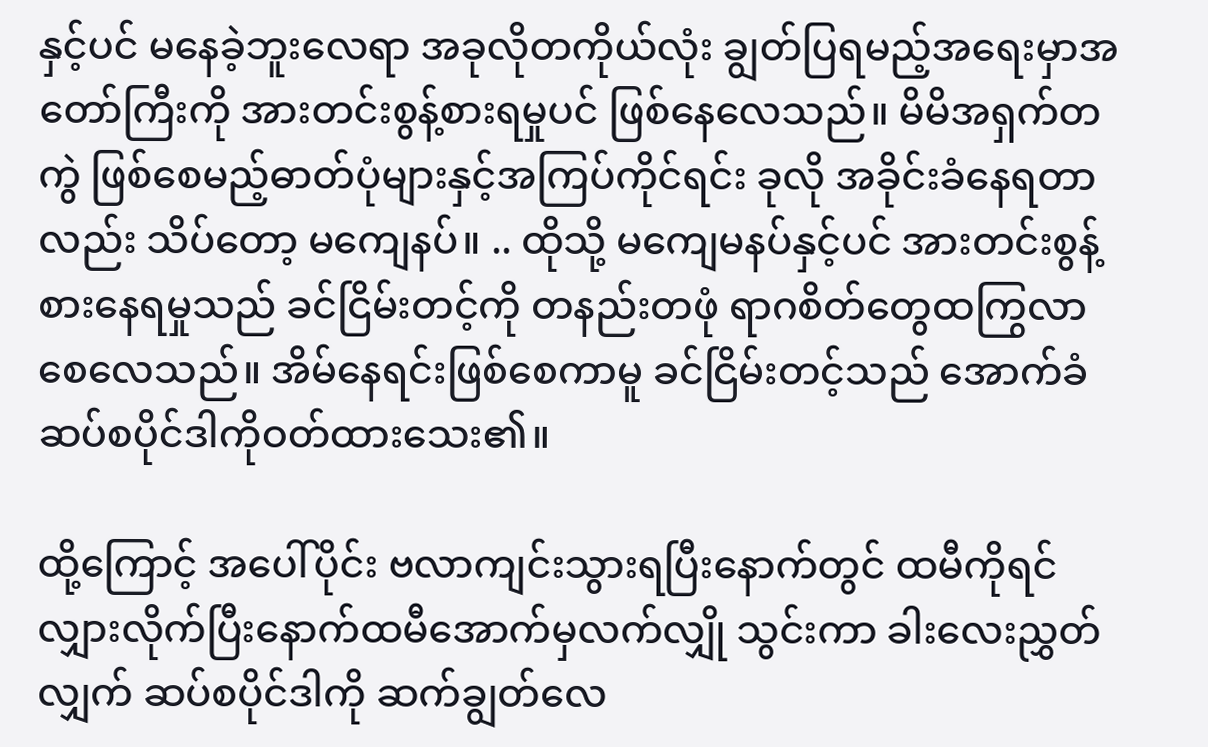နှင့်ပင် မနေခဲ့ဘူးလေရာ အခုလိုတကိုယ်လုံး ချွတ်ပြရမည့်အရေးမှာအတော်ကြီးကို အားတင်းစွန့်စားရမှုပင် ဖြစ်နေလေသည်။ မိမိအရှက်တကွဲ ဖြစ်စေမည့်ဓာတ်ပုံများနှင့်အကြပ်ကိုင်ရင်း ခုလို အခိုင်းခံနေရတာလည်း သိပ်တော့ မကျေနပ်။ .. ထိုသို့ မကျေမနပ်နှင့်ပင် အားတင်းစွန့်စားနေရမှုသည် ခင်ငြိမ်းတင့်ကို တနည်းတဖုံ ရာဂစိတ်တွေထကြွလာစေလေသည်။ အိမ်နေရင်းဖြစ်စေကာမူ ခင်ငြိမ်းတင့်သည် အောက်ခံဆပ်စပိုင်ဒါကိုဝတ်ထားသေး၏။

ထို့ကြောင့် အပေါ်ပိုင်း ဗလာကျင်းသွားရပြီးနောက်တွင် ထမီကိုရင်လျှားလိုက်ပြီးနောက်ထမီအောက်မှလက်လျှို သွင်းကာ ခါးလေးညွှတ်လျှက် ဆပ်စပိုင်ဒါကို ဆက်ချွတ်လေ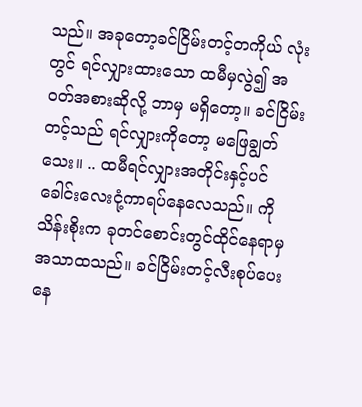သည်။ အခုတော့ခင်ငြိမ်းတင့်တကိုယ် လုံးတွင် ရင်လျှားထားသော ထမီမှလွဲ၍ အဝတ်အစားဆိုလို့ ဘာမှ မရှိတော့။ ခင်ငြိမ်းတင့်သည် ရင်လျှားကိုတော့ မဖြေချွတ်သေး။ .. ထမီရင်လျှားအတိုင်းနှင့်ပင် ခေါင်းလေးငုံ့ကာရပ်နေလေသည်။ ကိုသိန်းစိုးက ခုတင်စောင်းတွင်ထိုင်နေရာမှ အသာထသည်။ ခင်ငြိမ်းတင့်လီးစုပ်ပေးနေ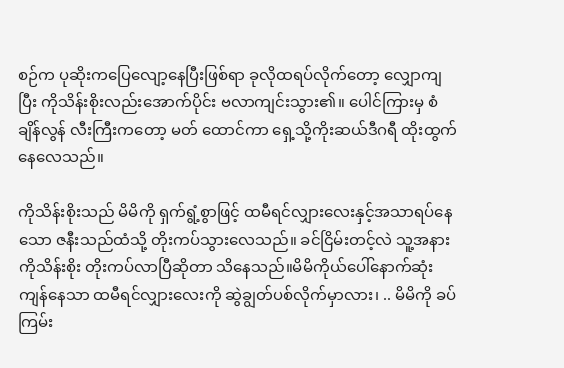စဉ်က ပုဆိုးကပြေလျော့နေပြီးဖြစ်ရာ ခုလိုထရပ်လိုက်တော့ လျှောကျပြီး ကိုသိန်းစိုးလည်းအောက်ပိုင်း ဗလာကျင်းသွား၏။ ပေါင်ကြားမှ စံချိန်လွန် လီးကြီးကတော့ မတ် ထောင်ကာ ရှေ့သို့ကိုးဆယ်ဒီဂရီ ထိုးထွက်နေလေသည်။

ကိုသိန်းစိုးသည် မိမိကို ရှက်ရွံ့စွာဖြင့် ထမီရင်လျှားလေးနှင့်အသာရပ်နေသော ဇနီးသည်ထံသို့ တိုးကပ်သွားလေသည်။ ခင်ငြိမ်းတင့်လဲ သူ့အနား ကိုသိန်းစိုး တိုးကပ်လာပြီဆိုတာ သိနေသည်။မိမိကိုယ်ပေါ်နောက်ဆုံးကျန်နေသာ ထမီရင်လျှားလေးကို ဆွဲချွတ်ပစ်လိုက်မှာလား၊ .. မိမိကို ခပ်ကြမ်း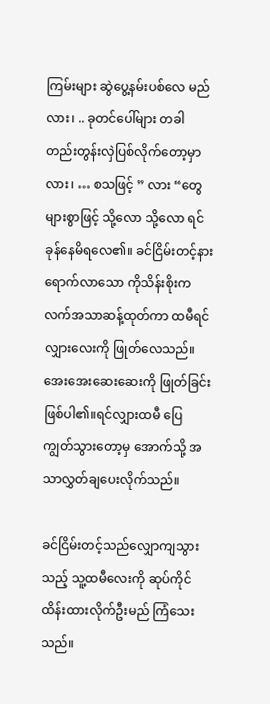ကြမ်းများ ဆွဲပွေ့နမ်းပစ်လေ မည်လား၊ .. ခုတင်ပေါ်များ တခါတည်းတွန်းလှဲပြစ်လိုက်တော့မှာလား၊ … စသဖြင့် ” လား “တွေ များစွာဖြင့် သို့လော သို့လော ရင်ခုန်နေမိရလေ၏။ ခင်ငြိမ်းတင့်နားရောက်လာသော ကိုသိန်းစိုးကလက်အသာဆန့်ထုတ်ကာ ထမီရင်လျှားလေးကို ဖြုတ်လေသည်။ အေးအေးဆေးဆေးကို ဖြုတ်ခြင်းဖြစ်ပါ၏။ရင်လျှားထမီ ပြေကျွတ်သွားတော့မှ အောက်သို့ အသာလွှတ်ချပေးလိုက်သည်။

ခင်ငြိမ်းတင့်သည်လျှောကျသွားသည့် သူ့ထမီလေးကို ဆုပ်ကိုင်ထိန်းထားလိုက်ဦးမည် ကြံသေးသည်။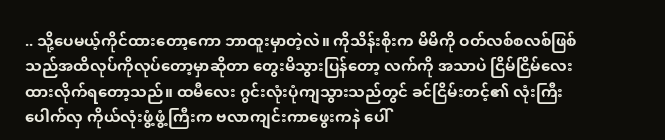.. သို့ပေမယ့်ကိုင်ထားတော့ကော ဘာထူးမှာတဲ့လဲ။ ကိုသိန်းစိုးက မိမိကို ဝတ်လစ်စလစ်ဖြစ်သည်အထိလုပ်ကိုလုပ်တော့မှာဆိုတာ တွေးမိသွားပြန်တော့ လက်ကို အသာပဲ ငြိမ်ငြိမ်လေး ထားလိုက်ရတော့သည်။ ထမီလေး ဂွင်းလုံးပုံကျသွားသည်တွင် ခင်ငြိမ်းတင့်၏ လုံးကြီးပေါက်လှ ကိုယ်လုံးဖွံ့ဖွံ့ကြီးက ဗလာကျင်းကာဖွေးကနဲ ပေါ်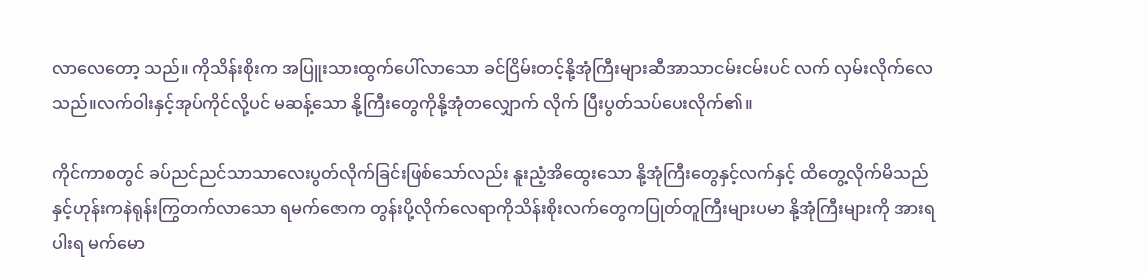လာလေတော့ သည်။ ကိုသိန်းစိုးက အပြူးသားထွက်ပေါ်လာသော ခင်ငြိမ်းတင့်နို့အုံကြီးများဆီအာသာငမ်းငမ်းပင် လက် လှမ်းလိုက်လေသည်။လက်ဝါးနှင့်အုပ်ကိုင်လို့ပင် မဆန့်သော နို့ကြီးတွေကိုနို့အုံတလျှောက် လိုက် ပြီးပွတ်သပ်ပေးလိုက်၏။

ကိုင်ကာစတွင် ခပ်ညင်ညင်သာသာလေးပွတ်လိုက်ခြင်းဖြစ်သော်လည်း နူးညံ့အိထွေးသော နို့အုံကြီးတွေနှင့်လက်နှင့် ထိတွေ့လိုက်မိသည်နှင့်ဟုန်းကနဲရုန်းကြွတက်လာသော ရမက်ဇောက တွန်းပို့လိုက်လေရာကိုသိန်းစိုးလက်တွေကပြုတ်တူကြီးများပမာ နို့အုံကြီးများကို အားရပါးရ မက်မော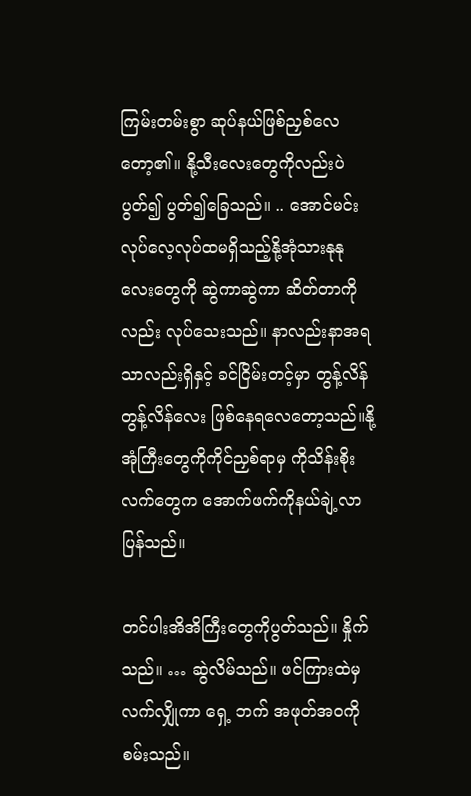ကြမ်းတမ်းစွာ ဆုပ်နယ်ဖြစ်ညှစ်လေတော့၏။ နို့သီးလေးတွေကိုလည်းပဲ ပွတ်၍ ပွတ်၍ခြေသည်။ .. အောင်မင်းလုပ်လေ့လုပ်ထမရှိသည့်နို့အုံသားနုနုလေးတွေကို ဆွဲကာဆွဲကာ ဆိတ်တာကိုလည်း လုပ်သေးသည်။ နာလည်းနာအရသာလည်းရှိနှင့် ခင်ငြိမ်းတင့်မှာ တွန့်လိန် တွန့်လိန်လေး ဖြစ်နေရလေတော့သည်။နို့အုံကြီးတွေကိုကိုင်ညှစ်ရာမှ ကိုသိန်းစိုးလက်တွေက အောက်ဖက်ကိုနယ်ချဲ့လာပြန်သည်။

တင်ပါးအိအိကြီးတွေကိုပွတ်သည်။ နှိုက်သည်။ … ဆွဲလိမ်သည်။ ဖင်ကြားထဲမှ လက်လျှိုကာ ရှေ့ ဘက် အဖုတ်အဝကိုစမ်းသည်။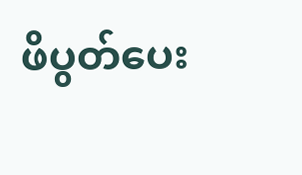ဖိပွတ်ပေး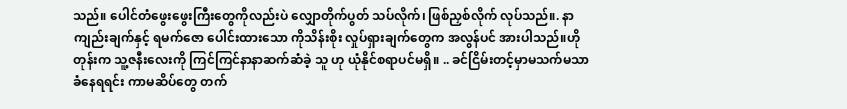သည်။ ပေါင်တံဖွေးဖွေးကြီးတွေကိုလည်းပဲ လျှောတိုက်ပွတ် သပ်လိုက်၊ ဖြစ်ညှစ်လိုက် လုပ်သည်။. နာကျည်းချက်နှင့် ရမက်ဇော ပေါင်းထားသော ကိုသိန်းစိုး လှုပ်ရှားချက်တွေက အလွန်ပင် အားပါသည်။ဟိုတုန်းက သူ့ဇနီးလေးကို ကြင်ကြင်နာနာဆက်ဆံခဲ့ သူ ဟု ယုံနိုင်စရာပင်မရှိ။ .. ခင်ငြိမ်းတင့်မှာမသက်မသာခံနေရရင်း ကာမဆိပ်တွေ တက်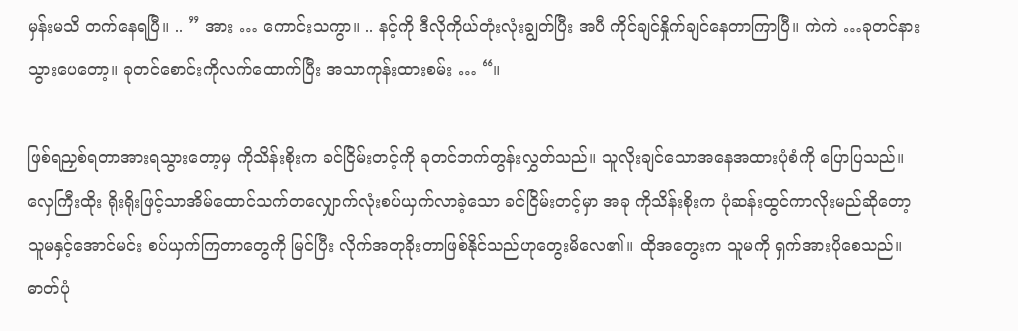မှန်းမသိ တက်နေရပြီ။ .. ” အား … ကောင်းသကွာ။ .. နင့်ကို ဒီလိုကိုယ်တုံးလုံးချွတ်ပြီး အပီ ကိုင်ချင်နှိုက်ချင်နေတာကြာပြီ။ ကဲကဲ …ခုတင်နားသွားပေတော့။ ခုတင်စောင်းကိုလက်ထောက်ပြီး အသာကုန်းထားစမ်း … “။

ဖြစ်ရညှစ်ရတာအားရသွားတော့မှ ကိုသိန်းစိုးက ခင်ငြိမ်းတင့်ကို ခုတင်ဘက်တွန်းလွှတ်သည်။ သူလိုးချင်သောအနေအထားပုံစံကို ပြောပြသည်။ လှေကြီးထိုး ရိုးရိုးဖြင့်သာအိမ်ထောင်သက်တလျှောက်လုံးစပ်ယှက်လာခဲ့သော ခင်ငြိမ်းတင့်မှာ အခု ကိုသိန်းစိုးက ပုံဆန်းထွင်ကာလိုးမည်ဆိုတော့ သူမနှင့်အောင်မင်း စပ်ယှက်ကြတာတွေကို မြင်ပြီး လိုက်အတုခိုးတာဖြစ်နိုင်သည်ဟုတွေးမိလေ၏။ ထိုအတွေးက သူမကို ရှက်အားပိုစေသည်။ ဓာတ်ပုံ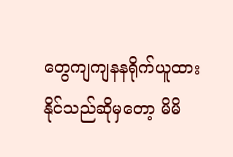တွေကျကျနနရိုက်ယူထားနိုင်သည်ဆိုမှတော့ မိမိ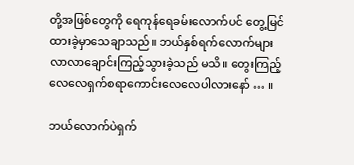တို့အဖြစ်တွေကို ရေကုန်ရေခမ်းလောက်ပင် တွေ့မြင်ထားခဲ့မှာသေချာသည်။ ဘယ်နှစ်ရက်လောက်များ လာလာချောင်းကြည့်သွားခဲ့သည် မသိ။ တွေးကြည့်လေလေရှက်စရာကောင်းလေလေပါလားနော် … ။

ဘယ်လောက်ပဲရှက်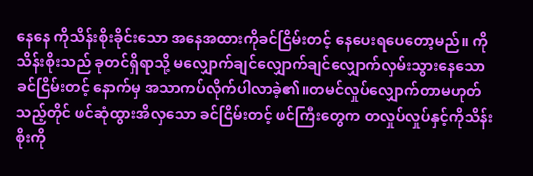နေနေ ကိုသိန်းစိုးခိုင်းသော အနေအထားကိုခင်ငြိမ်းတင့် နေပေးရပေတော့မည်။ ကိုသိန်းစိုးသည် ခုတင်ရှိရာသို့ မလျှောက်ချင်လျှောက်ချင်လျှောက်လှမ်းသွားနေသော ခင်ငြိမ်းတင့် နောက်မှ အသာကပ်လိုက်ပါလာခဲ့၏။တမင်လှုပ်လျှောက်တာမဟုတ်သည့်တိုင် ဖင်ဆုံထွားအိလှသော ခင်ငြိမ်းတင့် ဖင်ကြီးတွေက တလှုပ်လှုပ်နှင့်ကိုသိန်းစိုးကို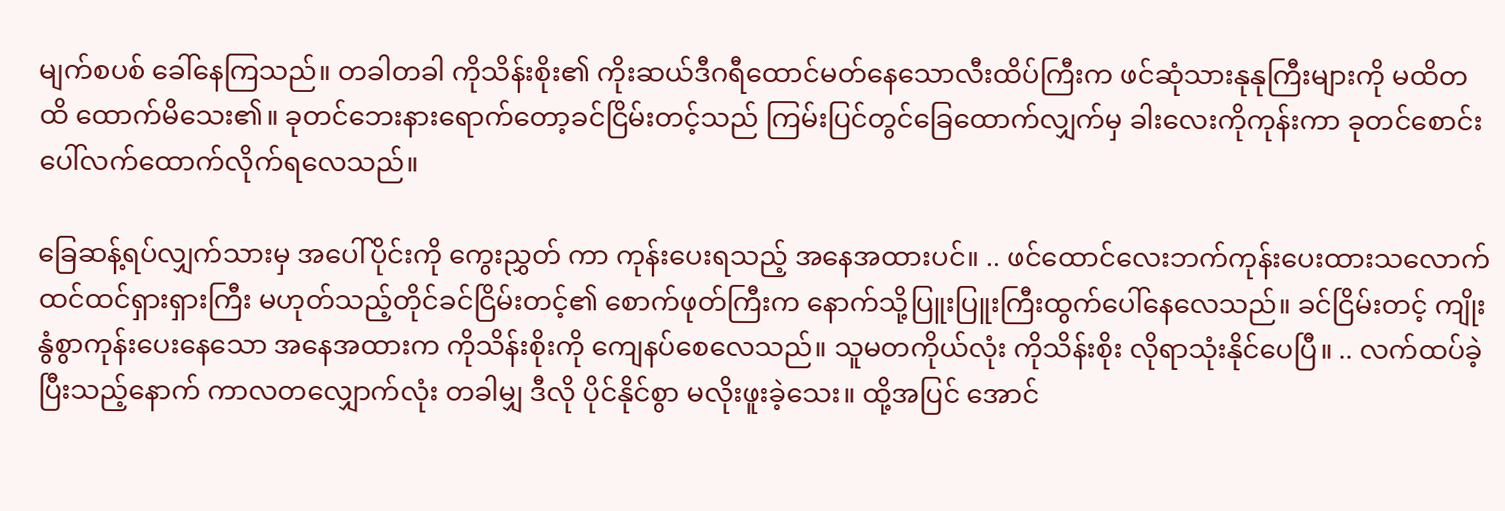မျက်စပစ် ခေါ်နေကြသည်။ တခါတခါ ကိုသိန်းစိုး၏ ကိုးဆယ်ဒီဂရီထောင်မတ်နေသောလီးထိပ်ကြီးက ဖင်ဆုံသားနုနုကြီးများကို မထိတထိ ထောက်မိသေး၏။ ခုတင်ဘေးနားရောက်တော့ခင်ငြိမ်းတင့်သည် ကြမ်းပြင်တွင်ခြေထောက်လျှက်မှ ခါးလေးကိုကုန်းကာ ခုတင်စောင်းပေါ်လက်ထောက်လိုက်ရလေသည်။

ခြေဆန့်ရပ်လျှက်သားမှ အပေါ်ပိုင်းကို ကွေးညွှတ် ကာ ကုန်းပေးရသည့် အနေအထားပင်။ .. ဖင်ထောင်လေးဘက်ကုန်းပေးထားသလောက် ထင်ထင်ရှားရှားကြီး မဟုတ်သည့်တိုင်ခင်ငြိမ်းတင့်၏ စောက်ဖုတ်ကြီးက နောက်သို့ပြူးပြူးကြီးထွက်ပေါ်နေလေသည်။ ခင်ငြိမ်းတင့် ကျိုးနွံစွာကုန်းပေးနေသော အနေအထားက ကိုသိန်းစိုးကို ကျေနပ်စေလေသည်။ သူမတကိုယ်လုံး ကိုသိန်းစိုး လိုရာသုံးနိုင်ပေပြီ။ .. လက်ထပ်ခဲ့ပြီးသည့်နောက် ကာလတလျှောက်လုံး တခါမျှ ဒီလို ပိုင်နိုင်စွာ မလိုးဖူးခဲ့သေး။ ထို့အပြင် အောင်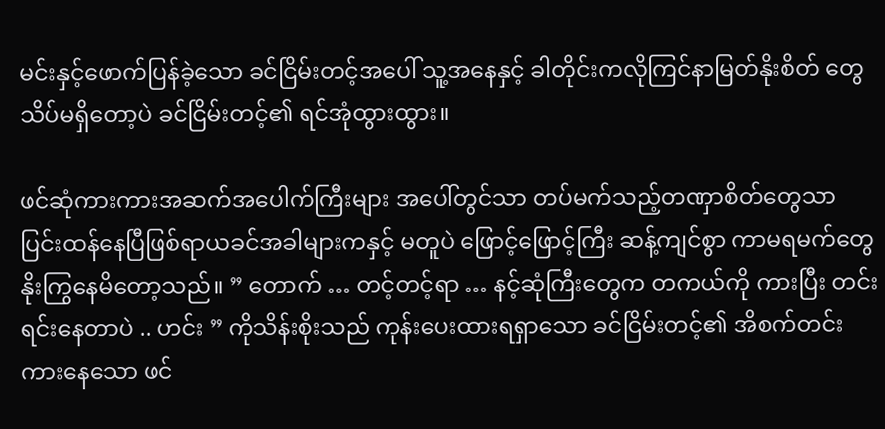မင်းနှင့်ဖောက်ပြန်ခဲ့သော ခင်ငြိမ်းတင့်အပေါ် သူ့အနေနှင့် ခါတိုင်းကလိုကြင်နာမြတ်နိုးစိတ် တွေ သိပ်မရှိတော့ပဲ ခင်ငြိမ်းတင့်၏ ရင်အုံထွားထွား။

ဖင်ဆုံကားကားအဆက်အပေါက်ကြီးများ အပေါ်တွင်သာ တပ်မက်သည့်တဏှာစိတ်တွေသာ ပြင်းထန်နေပြီဖြစ်ရာယခင်အခါများကနှင့် မတူပဲ ဖြောင့်ဖြောင့်ကြီး ဆန့်ကျင်စွာ ကာမရမက်တွေ နိုးကြွနေမိတော့သည်။ ” တောက် … တင့်တင့်ရာ … နင့်ဆုံကြီးတွေက တကယ်ကို ကားပြီး တင်းရင်းနေတာပဲ .. ဟင်း ” ကိုသိန်းစိုးသည် ကုန်းပေးထားရရှာသော ခင်ငြိမ်းတင့်၏ အိစက်တင်းကားနေသော ဖင်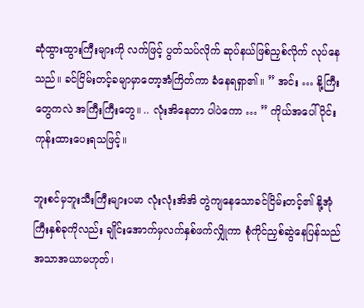ဆုံထွားထွားကြီးများကို လက်ဖြင့် ပွတ်သပ်လိုက် ဆုပ်နယ်ဖြစ်ညှစ်လိုက် လုပ်နေသည်။ ခင်ငြိမ်းတင့်ခမျာမှာတော့အံကြိတ်ကာ ခံနေရရှာ၏။ ” အင်း … နို့ကြီးတွေကလဲ အကြီးကြီးတွေ။ .. လုံးအိနေတာ ပါပဲကော … ” ကိုယ်အပေါ်ပိုင်း ကုန်းထားပေးရသဖြင့်။

ဘူးစင်မှဘူးသီးကြီးများပမာ လုံးလုံးအိအိ တွဲကျနေသောခင်ငြိမ်းတင့်၏ နို့အုံကြီးနှစ်ခုကိုလည်း ချိုင်းအောက်မှလက်နှစ်ဖက်လျှိုကာ စုံကိုင်ညှစ်ဆွဲနေပြန်သည်အသာအယာမဟုတ်၊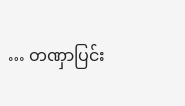… တဏှာပြင်း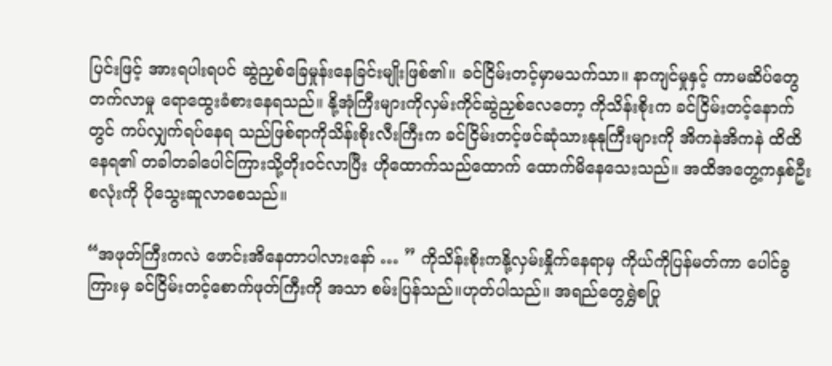ပြင်းဖြင့် အားရပါးရပင် ဆွဲညှစ်ခြေမှုန်းနေခြင်းမျိုးဖြစ်၏။ ခင်ငြိမ်းတင့်မှာမသက်သာ။ နာကျင်မှုနှင့် ကာမဆိပ်တွေတက်လာမှု ရောထွေးခံစားနေရသည်။ နို့အုံကြီးများကိုလှမ်းကိုင်ဆွဲညှစ်လေတော့ ကိုသိန်းစိုးက ခင်ငြိမ်းတင့်နောက်တွင် ကပ်လျှက်ရပ်နေရ သည်ဖြစ်ရာကိုသိန်းစိုးလီးကြီးက ခင်ငြိမ်းတင့်ဖင်ဆုံသားနုနုကြီးများကို အိကနဲအိကနဲ ထိထိနေရ၏ တခါတခါပေါင်ကြားသို့တိုးဝင်လာပြီး ဟိုထောက်သည်ထောက် ထောက်မိနေသေးသည်။ အထိအတွေ့ကနှစ်ဦးစလုံးကို ပိုသွေးဆူလာစေသည်။

“အဖုတ်ကြီးကလဲ ဖောင်းအိနေတာပါလားနော် … ” ကိုသိန်းစိုးကနို့လှမ်းနှိုက်နေရာမှ ကိုယ်ကိုပြန်မတ်ကာ ပေါင်ခွကြားမှ ခင်ငြိမ်းတင့်စောက်ဖုတ်ကြီးကို အသာ စမ်းပြန်သည်။ဟုတ်ပါသည်။ အရည်တွေရွှဲစပြု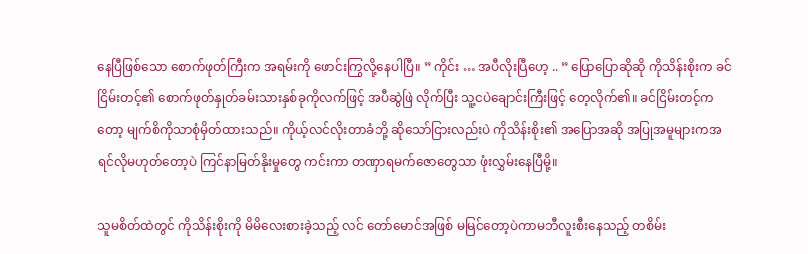နေပြီဖြစ်သော စောက်ဖုတ်ကြီးက အရမ်းကို ဖောင်းကြွလို့နေပါပြီ။ ” ကိုင်း … အပီလိုးပြီဟေ့ .. ” ပြောပြောဆိုဆို ကိုသိန်းစိုးက ခင်ငြိမ်းတင့်၏ စောက်ဖုတ်နှုတ်ခမ်းသားနှစ်ခုကိုလက်ဖြင့် အပီဆွဲဖြဲ လိုက်ပြီး သူ့ငပဲချောင်းကြီးဖြင့် တေ့လိုက်၏။ ခင်ငြိမ်းတင့်ကတော့ မျက်စိကိုသာစုံမှိတ်ထားသည်။ ကိုယ့်လင်လိုးတာခံဘို့ ဆိုသော်ငြားလည်းပဲ ကိုသိန်းစိုး၏ အပြောအဆို အပြုအမူများကအရင်လိုမဟုတ်တော့ပဲ ကြင်နာမြတ်နိုးမှုတွေ ကင်းကာ တဏှာရမက်ဇောတွေသာ ဖုံးလွှမ်းနေပြီမို့။

သူမစိတ်ထဲတွင် ကိုသိန်းစိုးကို မိမိလေးစားခဲ့သည့် လင် တော်မောင်အဖြစ် မမြင်တော့ပဲကာမဘီလူးစီးနေသည့် တစိမ်း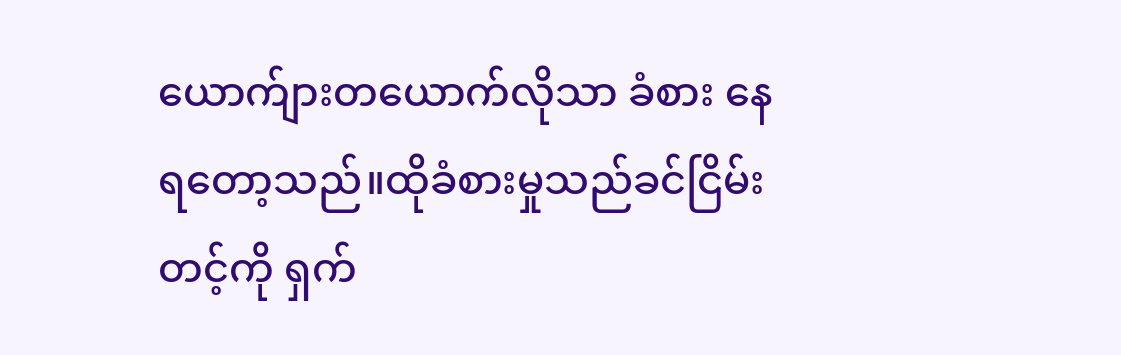ယောက်ျားတယောက်လိုသာ ခံစား နေရတော့သည်။ထိုခံစားမှုသည်ခင်ငြိမ်းတင့်ကို ရှက်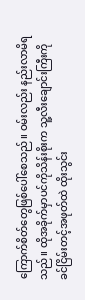ကြောက်စိတ်တွေဖြစ်ပေါ်စေသည်။ ဝမ်းလည်း နည်းလာမိရသည်။ ထိုအခိုက်မှာပင်ကိုသိန်းစိုးက သူ့လီးချောင်းကြီးကို ခင်ငြိမ်းတင့်အဖုတ်ထဲ ထိုးသွင်း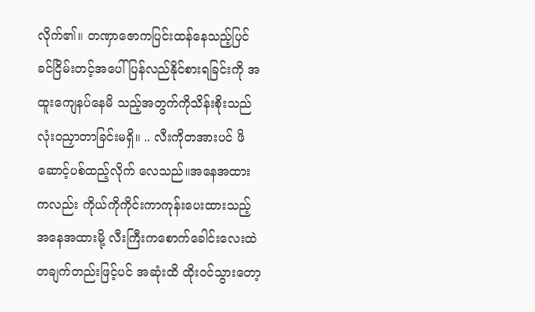လိုက်၏။ တဏှာဇောကပြင်းထန်နေသည့်ပြင် ခင်ငြိမ်းတင့်အပေါ်ပြန်လည်နိုင်စားရခြင်းကို အထူးကျေနပ်နေမိ သည့်အတွက်ကိုသိန်းစိုးသည် လုံးဝညှာတာခြင်းမရှိ။ .. လီးကိုတအားပင် ဖိဆောင့်ပစ်ထည့်လိုက် လေသည်။အနေအထားကလည်း ကိုယ်ကိုကိုင်းကာကုန်းပေးထားသည့် အနေအထားမို့ လီးကြီးကစောက်ခေါင်းလေးထဲ တချက်တည်းဖြင့်ပင် အဆုံးထိ ထိုးဝင်သွားတော့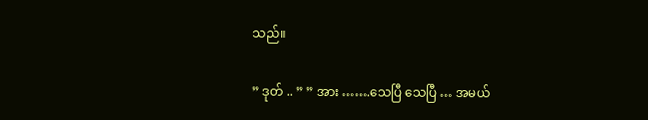သည်။

” ဒုတ် .. ” ” အား …….သေပြီ သေပြီ … အမယ်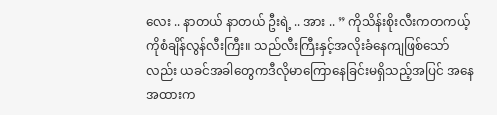လေး .. နာတယ် နာတယ် ဦးရဲ့ .. အား .. ” ကိုသိန်းစိုးလီးကတကယ့်ကိုစံချိန်လွန်လီးကြီး။ သည်လီးကြီးနှင့်အလိုးခံနေကျဖြစ်သော်လည်း ယခင်အခါတွေကဒီလိုမာကြောနေခြင်းမရှိသည့်အပြင် အနေအထားက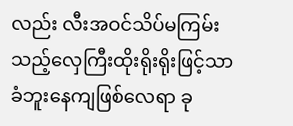လည်း လီးအဝင်သိပ်မကြမ်းသည့်လှေကြီးထိုးရိုးရိုးဖြင့်သာ ခံဘူးနေကျဖြစ်လေရာ ခု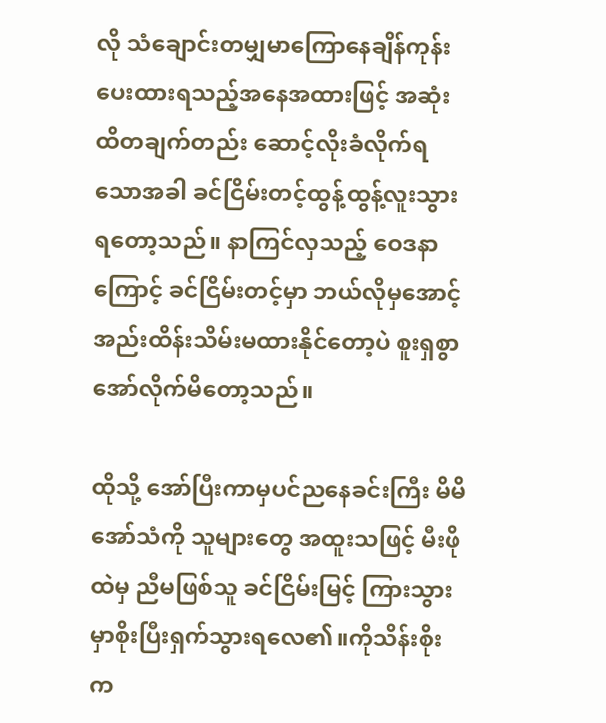လို သံချောင်းတမျှမာကြောနေချိန်ကုန်းပေးထားရသည့်အနေအထားဖြင့် အဆုံးထိတချက်တည်း ဆောင့်လိုးခံလိုက်ရသောအခါ ခင်ငြိမ်းတင့်ထွန့်ထွန့်လူးသွားရတော့သည်။ နာကြင်လှသည့် ဝေဒနာကြောင့် ခင်ငြိမ်းတင့်မှာ ဘယ်လိုမှအောင့်အည်းထိန်းသိမ်းမထားနိုင်တော့ပဲ စူးရှစွာ အော်လိုက်မိတော့သည်။

ထိုသို့ အော်ပြီးကာမှပင်ညနေခင်းကြီး မိမိအော်သံကို သူများတွေ အထူးသဖြင့် မီးဖိုထဲမှ ညီမဖြစ်သူ ခင်ငြိမ်းမြင့် ကြားသွားမှာစိုးပြီးရှက်သွားရလေ၏။ကိုသိန်းစိုးက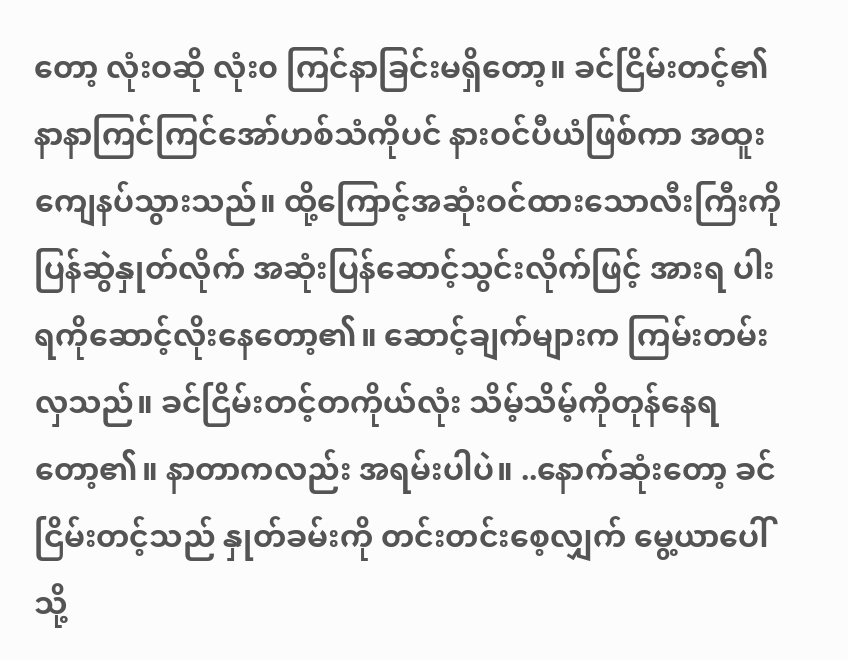တော့ လုံးဝဆို လုံး၀ ကြင်နာခြင်းမရှိတော့။ ခင်ငြိမ်းတင့်၏နာနာကြင်ကြင်အော်ဟစ်သံကိုပင် နားဝင်ပီယံဖြစ်ကာ အထူးကျေနပ်သွားသည်။ ထို့ကြောင့်အဆုံးဝင်ထားသောလီးကြီးကို ပြန်ဆွဲနှုတ်လိုက် အဆုံးပြန်ဆောင့်သွင်းလိုက်ဖြင့် အားရ ပါးရကိုဆောင့်လိုးနေတော့၏။ ဆောင့်ချက်များက ကြမ်းတမ်းလှသည်။ ခင်ငြိမ်းတင့်တကိုယ်လုံး သိမ့်သိမ့်ကိုတုန်နေရတော့၏။ နာတာကလည်း အရမ်းပါပဲ။ ..နောက်ဆုံးတော့ ခင်ငြိမ်းတင့်သည် နှုတ်ခမ်းကို တင်းတင်းစေ့လျှက် မွေ့ယာပေါ်သို့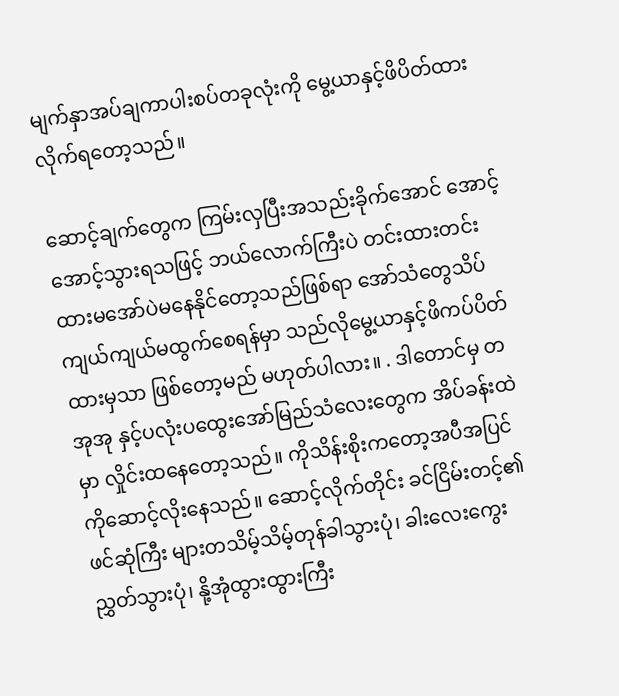မျက်နှာအပ်ချကာပါးစပ်တခုလုံးကို မွေ့ယာနှင့်ဖိပိတ်ထားလိုက်ရတော့သည်။

ဆောင့်ချက်တွေက ကြမ်းလှပြီးအသည်းခိုက်အောင် အောင့်အောင့်သွားရသဖြင့် ဘယ်လောက်ကြီးပဲ တင်းထားတင်းထားမအော်ပဲမနေနိုင်တော့သည်ဖြစ်ရာ အော်သံတွေသိပ်ကျယ်ကျယ်မထွက်စေရန်မှာ သည်လိုမွေ့ယာနှင့်ဖိကပ်ပိတ်ထားမှသာ ဖြစ်တော့မည် မဟုတ်ပါလား။ . ဒါတောင်မှ တအုအု နှင့်ပလုံးပထွေးအော်မြည်သံလေးတွေက အိပ်ခန်းထဲမှာ လှိုင်းထနေတော့သည်။ ကိုသိန်းစိုးကတော့အပီအပြင်ကိုဆောင့်လိုးနေသည်။ ဆောင့်လိုက်တိုင်း ခင်ငြိမ်းတင့်၏ ဖင်ဆုံကြီး များတသိမ့်သိမ့်တုန်ခါသွားပုံ၊ ခါးလေးကွေးညွှတ်သွားပုံ၊ နို့အုံထွားထွားကြီး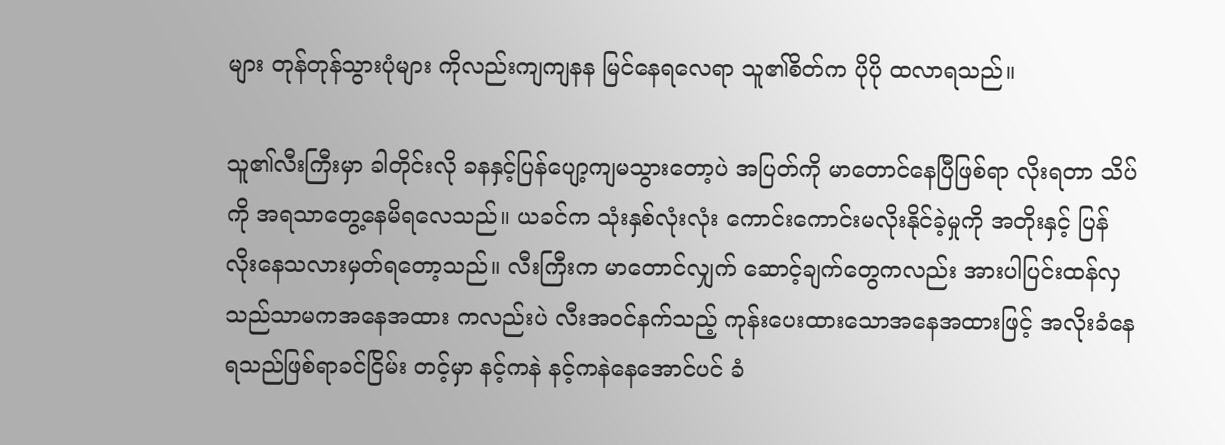များ တုန်တုန်သွားပုံများ ကိုလည်းကျကျနန မြင်နေရလေရာ သူ၏စိတ်က ပိုပို ထလာရသည်။

သူ၏လီးကြီးမှာ ခါတိုင်းလို ခနနှင့်ပြန်ပျော့ကျမသွားတော့ပဲ အပြတ်ကို မာတောင်နေပြီဖြစ်ရာ လိုးရတာ သိပ်ကို အရသာတွေ့နေမိရလေသည်။ ယခင်က သုံးနှစ်လုံးလုံး ကောင်းကောင်းမလိုးနိုင်ခဲ့မှုကို အတိုးနှင့် ပြန်လိုးနေသလားမှတ်ရတော့သည်။ လီးကြီးက မာတောင်လျှက် ဆောင့်ချက်တွေကလည်း အားပါပြင်းထန်လှသည်သာမကအနေအထား ကလည်းပဲ လီးအဝင်နက်သည့် ကုန်းပေးထားသောအနေအထားဖြင့် အလိုးခံနေရသည်ဖြစ်ရာခင်ငြိမ်း တင့်မှာ နင့်ကနဲ နင့်ကနဲနေအောင်ပင် ခံ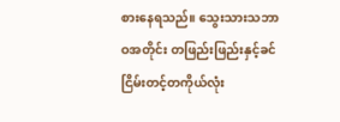စားနေရသည်။ သွေးသားသဘာဝအတိုင်း တဖြည်းဖြည်းနှင့်ခင်ငြိမ်းတင့်တကိုယ်လုံး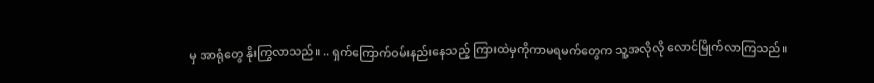မှ အာရုံတွေ နိုးကြွလာသည်။ .. ရှက်ကြောက်ဝမ်းနည်းနေသည့် ကြားထဲမှကိုကာမရမက်တွေက သူ့အလိုလို လောင်မြိုက်လာကြသည်။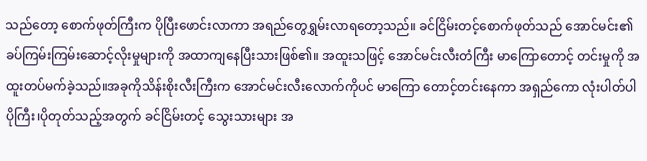သည်တော့ စောက်ဖုတ်ကြီးက ပိုပြီးဖောင်းလာကာ အရည်တွေရွှမ်းလာရတော့သည်။ ခင်ငြိမ်းတင့်စောက်ဖုတ်သည် အောင်မင်း၏ခပ်ကြမ်းကြမ်းဆောင့်လိုးမှုများကို အထာကျနေပြီးသားဖြစ်၏။ အထူးသဖြင့် အောင်မင်းလီးတံကြီး မာကြောတောင့် တင်းမှုကို အထူးတပ်မက်ခဲ့သည်။အခုကိုသိန်းစိုးလီးကြီးက အောင်မင်းလီးလောက်ကိုပင် မာကြော တောင့်တင်းနေကာ အရှည်ကော လုံးပါတ်ပါပိုကြီး၊ပိုတုတ်သည့်အတွက် ခင်ငြိမ်းတင့် သွေးသားများ အ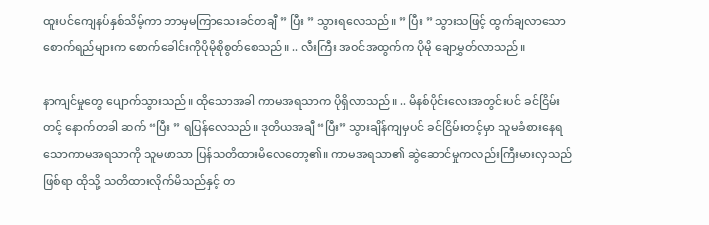ထူးပင်ကျေနပ်နှစ်သိမ့်ကာ ဘာမှမကြာသေးခင်တချီ ” ပြီး ” သွားရလေသည်။ ” ပြီး ” သွားသဖြင့် ထွက်ချလာသော စောက်ရည်များက စောက်ခေါင်းကိုပိုမိုစိုစွတ်စေသည်။ .. လီးကြီး အဝင်အထွက်က ပိုမို ချောမွှတ်လာသည်။

နာကျင်မှုတွေ ပျောက်သွားသည်။ ထိုသောအခါ ကာမအရသာက ပိုရှိလာသည်။ .. မိနစ်ပိုင်းလေးအတွင်းပင် ခင်ငြိမ်းတင့် နောက်တခါ ဆက် “ပြီး ” ရပြန်လေသည်။ ဒုတိယအချီ “ပြီး” သွားချိန်ကျမှပင် ခင်ငြိမ်းတင့်မှာ သူမခံစားနေရသောကာမအရသာကို သူမဖာသာ ပြန်သတိထားမိလေတော့၏။ ကာမအရသာ၏ ဆွဲဆောင်မှုကလည်းကြီးမားလှသည်ဖြစ်ရာ ထိုသို့ သတိထားလိုက်မိသည်နှင့် တ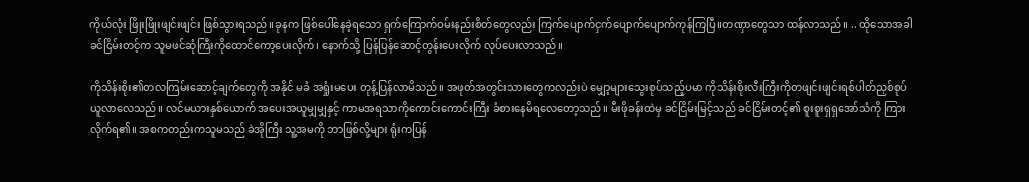ကိုယ်လုံး ဖြိုးဖြိုးဖျင်းဖျင်း ဖြစ်သွားရသည်။ခုနက ဖြစ်ပေါ်နေခဲ့ရသော ရှက်ကြောက်ဝမ်းနည်းစိတ်တွေလည်း ကြက်ပျောက်ငှက်ပျောက်ပျောက်ကုန်ကြပြီ။တဏှာတွေသာ ထန်လာသည်။ .. ထိုသောအခါ ခင်ငြိမ်းတင့်က သူမဖင်ဆုံကြီးကိုထောင်ကော့ပေးလိုက်၊ နောက်သို့ ပြန်ပြန်ဆောင့်တွန်းပေးလိုက် လုပ်ပေးလာသည်။

ကိုသိန်းစိုး၏တလကြမ်းဆောင့်ချက်တွေကို အနိုင် မခံ အရှုံးမပေး တုန့်ပြန်လာမိသည်။ အဖုတ်အတွင်းသားတွေကလည်းပဲ မျှော့များသွေးစုပ်သည့်ပမာ ကိုသိန်းစိုးလီးကြီးကိုတဖျင်းဖျင်းရစ်ပါတ်ညှစ်စုပ်ယူလာလေသည်။ လင်မယားနှစ်ယောက် အပေးအယူမျှမျှနှင့် ကာမအရသာကိုကောင်းကောင်းကြီး ခံစားနေမိရလေတော့သည်။ မီးဖိုခန်းထဲမှ ခင်ငြိမ်းမြင့်သည် ခင်ငြိမ်းတင့်၏ စူးစူးရှရှအော်သံကို ကြားလိုက်ရ၏။ အစကတည်းကသူမသည် ခဲအိုကြီး သူ့အမကို ဘာဖြစ်လို့များ ရုံးကပြန်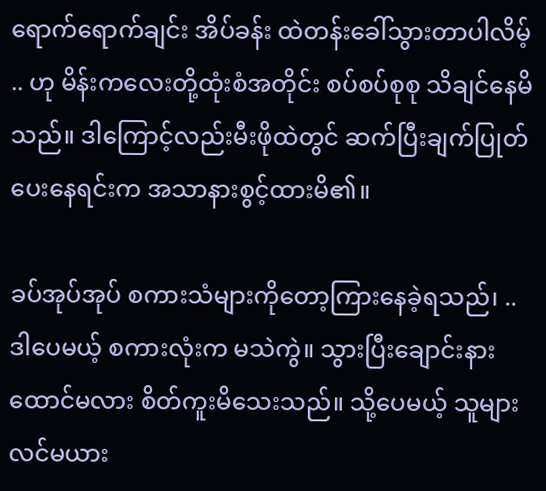ရောက်ရောက်ချင်း အိပ်ခန်း ထဲတန်းခေါ်သွားတာပါလိမ့် .. ဟု မိန်းကလေးတို့ထုံးစံအတိုင်း စပ်စပ်စုစု သိချင်နေမိသည်။ ဒါကြောင့်လည်းမီးဖိုထဲတွင် ဆက်ပြီးချက်ပြုတ်ပေးနေရင်းက အသာနားစွင့်ထားမိ၏။

ခပ်အုပ်အုပ် စကားသံများကိုတော့ကြားနေခဲ့ရသည်၊ .. ဒါပေမယ့် စကားလုံးက မသဲကွဲ။ သွားပြီးချောင်းနားထောင်မလား စိတ်ကူးမိသေးသည်။ သို့ပေမယ့် သူများလင်မယား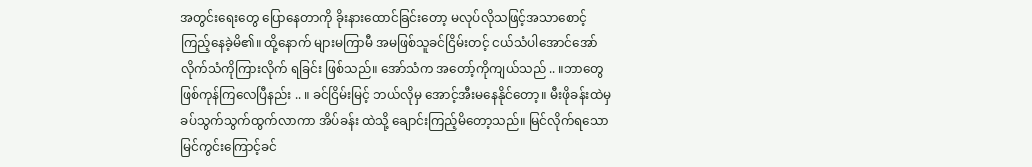အတွင်းရေးတွေ ပြောနေတာကို ခိုးနားထောင်ခြင်းတော့ မလုပ်လိုသဖြင့်အသာစောင့်ကြည့်နေခဲ့မိ၏။ ထို့နောက် များမကြာမီ အမဖြစ်သူခင်ငြိမ်းတင့် ငယ်သံပါအောင်အော်လိုက်သံကိုကြားလိုက် ရခြင်း ဖြစ်သည်။ အော်သံက အတော့်ကိုကျယ်သည် .. ။ဘာတွေဖြစ်ကုန်ကြလေပြီနည်း .. ။ ခင်ငြိမ်းမြင့် ဘယ်လိုမှ အောင့်အီးမနေနိုင်တော့။ မီးဖိုခန်းထဲမှခပ်သွက်သွက်ထွက်လာကာ အိပ်ခန်း ထဲသို့ ချောင်းကြည့်မိတော့သည်။ မြင်လိုက်ရသော မြင်ကွင်းကြောင့်ခင်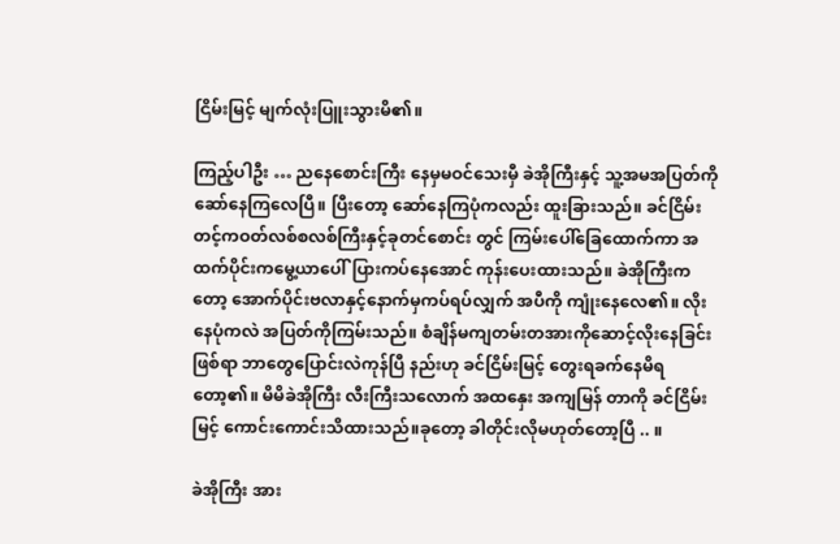ငြိမ်းမြင့် မျက်လုံးပြူးသွားမိ၏။

ကြည့်ပါဦး … ညနေစောင်းကြီး နေမှမဝင်သေးမှီ ခဲအိုကြီးနှင့် သူ့အမအပြတ်ကို ဆော်နေကြလေပြီ။ ပြီးတော့ ဆော်နေကြပုံကလည်း ထူးခြားသည်။ ခင်ငြိမ်းတင့်ကဝတ်လစ်စလစ်ကြီးနှင့်ခုတင်စောင်း တွင် ကြမ်းပေါ်ခြေထောက်ကာ အထက်ပိုင်းကမွေ့ယာပေါ်ပြားကပ်နေအောင် ကုန်းပေးထားသည်။ ခဲအိုကြီးကတော့ အောက်ပိုင်းဗလာနှင့်နောက်မှကပ်ရပ်လျှက် အပီကို ကျုံးနေလေ၏။ လိုးနေပုံကလဲ အပြတ်ကိုကြမ်းသည်။ စံချိန်မကျတမ်းတအားကိုဆောင့်လိုးနေခြင်းဖြစ်ရာ ဘာတွေပြောင်းလဲကုန်ပြီ နည်းဟု ခင်ငြိမ်းမြင့် တွေးရခက်နေမိရတော့၏။ မိမိခဲအိုကြီး လီးကြီးသလောက် အထနှေး အကျမြန် တာကို ခင်ငြိမ်းမြင့် ကောင်းကောင်းသိထားသည်။ခုတော့ ခါတိုင်းလိုမဟုတ်တော့ပြီ .. ။

ခဲအိုကြီး အား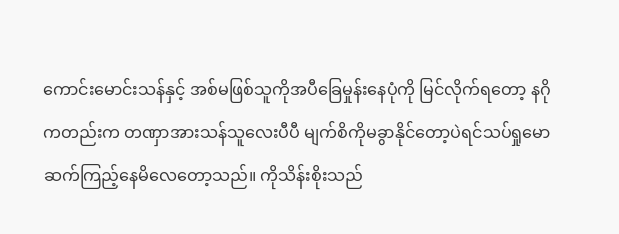ကောင်းမောင်းသန်နှင့် အစ်မဖြစ်သူကိုအပီခြေမှုန်းနေပုံကို မြင်လိုက်ရတော့ နဂိုကတည်းက တဏှာအားသန်သူလေးပီပီ မျက်စိကိုမခွာနိုင်တော့ပဲရင်သပ်ရှုမော ဆက်ကြည့်နေမိလေတော့သည်။ ကိုသိန်းစိုးသည်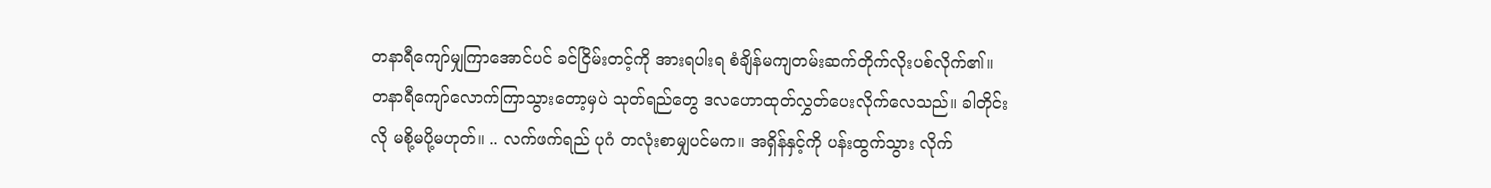တနာရီကျော်မျှကြာအောင်ပင် ခင်ငြိမ်းတင့်ကို အားရပါးရ စံချိန်မကျတမ်းဆက်တိုက်လိုးပစ်လိုက်၏။ တနာရီကျော်လောက်ကြာသွားတော့မှပဲ သုတ်ရည်တွေ ဒလဟောထုတ်လွှတ်ပေးလိုက်လေသည်။ ခါတိုင်းလို မစို့မပို့မဟုတ်။ .. လက်ဖက်ရည် ပုဂံ တလုံးစာမျှပင်မက။ အရှိန်နှင့်ကို ပန်းထွက်သွား လိုက်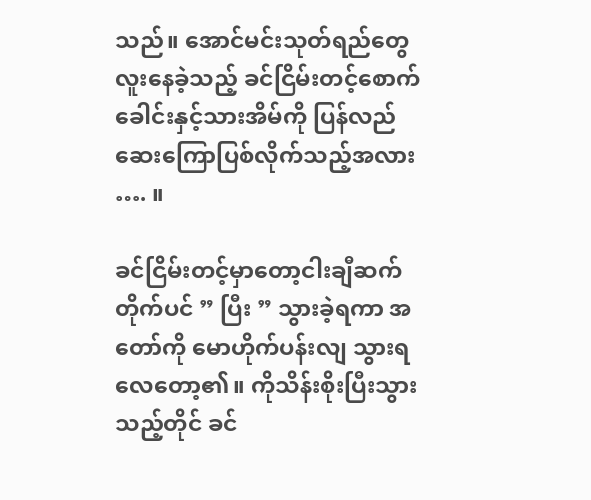သည်။ အောင်မင်းသုတ်ရည်တွေ လူးနေခဲ့သည့် ခင်ငြိမ်းတင့်စောက်ခေါင်းနှင့်သားအိမ်ကို ပြန်လည် ဆေးကြောပြစ်လိုက်သည့်အလား …. ။

ခင်ငြိမ်းတင့်မှာတော့ငါးချီဆက်တိုက်ပင် ” ပြီး ” သွားခဲ့ရကာ အတော်ကို မောဟိုက်ပန်းလျ သွားရ လေတော့၏။ ကိုသိန်းစိုးပြီးသွားသည့်တိုင် ခင်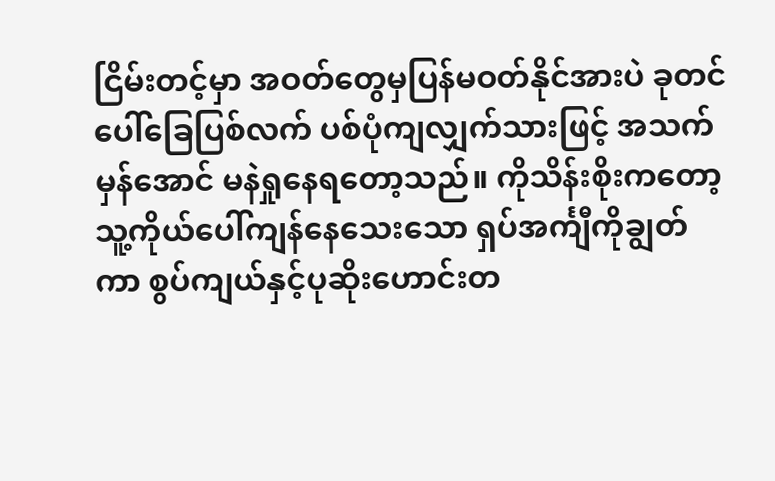ငြိမ်းတင့်မှာ အဝတ်တွေမှပြန်မဝတ်နိုင်အားပဲ ခုတင်ပေါ်ခြေပြစ်လက် ပစ်ပုံကျလျှက်သားဖြင့် အသက်မှန်အောင် မနဲရှုနေရတော့သည်။ ကိုသိန်းစိုးကတော့ သူ့ကိုယ်ပေါ်ကျန်နေသေးသော ရှပ်အင်္ကျီကိုချွတ်ကာ စွပ်ကျယ်နှင့်ပုဆိုးဟောင်းတ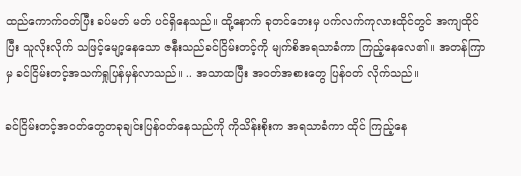ထည်ကောက်ဝတ်ပြီး ခပ်မတ် မတ် ပင်ရှိနေသည်။ ထို့နောက် ခုတင်ဘေးမှ ပက်လက်ကုလားထိုင်တွင် အကျထိုင်ပြီး သူလိုးလိုက် သဖြင့်မျော့နေသော ဇနီးသည်ခင်ငြိမ်းတင့်ကို မျက်စိအရသာခံကာ ကြည့်နေလေ၏။ အတန်ကြာမှ ခင်ငြိမ်းတင့်အသက်ရှုပြန်မှန်လာသည်။ .. အသာထပြီး အဝတ်အစားတွေ ပြန်ဝတ် လိုက်သည်။

ခင်ငြိမ်းတင့်အဝတ်တွေတခုချင်းပြန်ဝတ်နေသည်ကို ကိုသိန်းစိုးက အရသာခံကာ ထိုင် ကြည့်နေ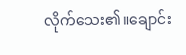လိုက်သေး၏။ချောင်း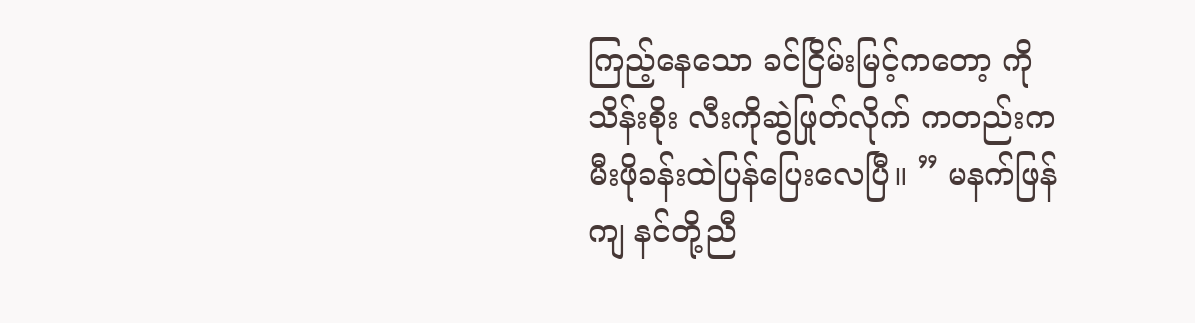ကြည့်နေသော ခင်ငြိမ်းမြင့်ကတော့ ကိုသိန်းစိုး လီးကိုဆွဲဖြုတ်လိုက် ကတည်းက မီးဖိုခန်းထဲပြန်ပြေးလေပြီ။ ” မနက်ဖြန်ကျ နင်တို့ညီ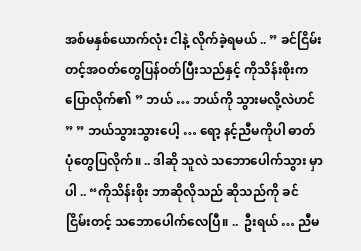အစ်မနှစ်ယောက်လုံး ငါနဲ့ လိုက်ခဲ့ရမယ် .. ” ခင်ငြိမ်းတင့်အဝတ်တွေပြန်ဝတ်ပြီးသည်နှင့် ကိုသိန်းစိုးက ပြောလိုက်၏ ” ဘယ် … ဘယ်ကို သွားမလို့လဲဟင် ” ” ဘယ်သွားသွားပေါ့ … ရော့ နင့်ညီမကိုပါ ဓာတ်ပုံတွေပြလိုက်။ .. ဒါဆို သူလဲ သဘောပေါက်သွား မှာပါ .. “ကိုသိန်းစိုး ဘာဆိုလိုသည် ဆိုသည်ကို ခင်ငြိမ်းတင့် သဘောပေါက်လေပြီ။ ..  ဦးရယ် … ညီမ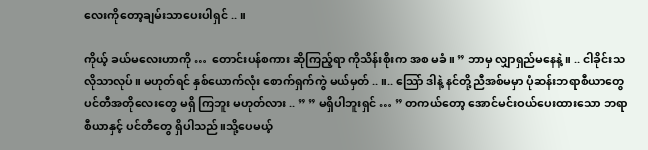လေးကိုတော့ချမ်းသာပေးပါရှင် .. ။

ကိုယ့် ခယ်မလေးဟာကို …  တောင်းပန်စကား ဆိုကြည့်ရာ ကိုသိန်းစိုးက အစ မခံ။ ” ဘာမှ လျှာရှည်မနေနဲ့။ .. ငါခိုင်းသလိုသာလုပ်။ မဟုတ်ရင် နှစ်ယောက်လုံး စောက်ရှက်ကွဲ မယ်မှတ် .. ။.. သြော် ဒါနဲ့ နင်တို့ညီအစ်မမှာ ပုံဆန်းဘရာစီယာတွေ ပင်တီအတိုလေးတွေ မရှိ ကြဘူး မဟုတ်လား .. ” ” မရှိပါဘူးရှင် … ” တကယ်တော့ အောင်မင်းဝယ်ပေးထားသော ဘရာစီယာနှင့် ပင်တီတွေ ရှိပါသည်။သို့ပေမယ့်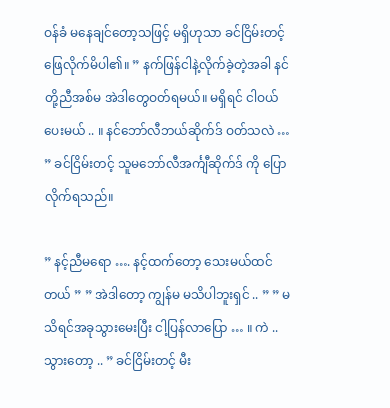ဝန်ခံ မနေချင်တော့သဖြင့် မရှိဟုသာ ခင်ငြိမ်းတင့် ဖြေလိုက်မိပါ၏။ ” နက်ဖြန်ငါနဲ့လိုက်ခဲ့တဲ့အခါ နင်တို့ညီအစ်မ အဲဒါတွေဝတ်ရမယ်။ မရှိရင် ငါဝယ်ပေးမယ် .. ။ နင်ဘော်လီဘယ်ဆိုက်ဒ် ဝတ်သလဲ … ” ခင်ငြိမ်းတင့် သူမဘော်လီအင်္ကျီဆိုက်ဒ် ကို ပြောလိုက်ရသည်။

” နင့်ညီမရော …. နင့်ထက်တော့ သေးမယ်ထင်တယ် ” ” အဲဒါတော့ ကျွန်မ မသိပါဘူးရှင် .. ” ” မသိရင်အခုသွားမေးပြီး ငါ့ပြန်လာပြော … ။ ကဲ .. သွားတော့ .. ” ခင်ငြိမ်းတင့် မီး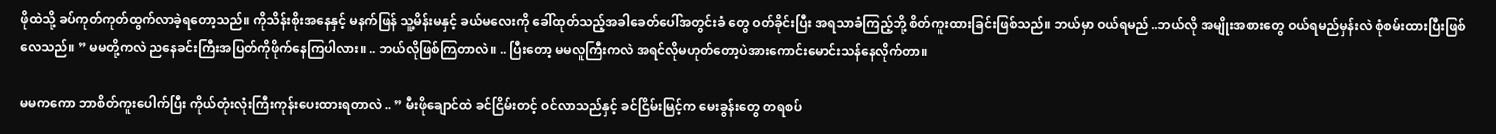ဖိုထဲသို့ ခပ်ကုတ်ကုတ်ထွက်လာခဲ့ရတော့သည်။ ကိုသိန်းစိုးအနေနှင့် မနက်ဖြန် သူ့မိန်းမနှင့် ခယ်မလေးကို ခေါ်ထုတ်သည့်အခါခေတ်ပေါ်အတွင်းခံ တွေ ဝတ်ခိုင်းပြီး အရသာခံကြည့်ဘို့ စိတ်ကူးထားခြင်းဖြစ်သည်။ ဘယ်မှာ ဝယ်ရမည် ..ဘယ်လို အမျိုးအစားတွေ ဝယ်ရမည်မှန်းလဲ စုံစမ်းထားပြီးဖြစ်လေသည်။ ” မမတို့ကလဲ ညနေခင်းကြီးအပြတ်ကိုဖိုက်နေကြပါလား။ .. ဘယ်လိုဖြစ်ကြတာလဲ။ .. ပြီးတော့ မမလူကြီးကလဲ အရင်လိုမဟုတ်တော့ပဲအားကောင်းမောင်းသန်နေလိုက်တာ။

မမကကော ဘာစိတ်ကူးပေါက်ပြီး ကိုယ်တုံးလုံးကြီးကုန်းပေးထားရတာလဲ .. ” မီးဖိုချောင်ထဲ ခင်ငြိမ်းတင့် ဝင်လာသည်နှင့် ခင်ငြိမ်းမြင့်က မေးခွန်းတွေ တရစပ်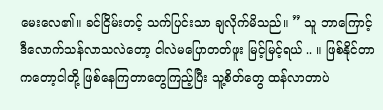မေးလေ၏။ ခင်ငြိမ်းတင့် သက်ပြင်းသာ ချလိုက်မိသည်။ ” သူ ဘာကြောင့် ဒီလောက်သန်လာသလဲတော့ ငါလဲမပြောတတ်ဖူး မြင့်မြင့်ရယ် .. ။ ဖြစ်နိုင်တာ ကတော့ငါတို့ ဖြစ်နေကြတာတွေကြည့်ပြီး သူ့စိတ်တွေ ထန်လာတာပဲ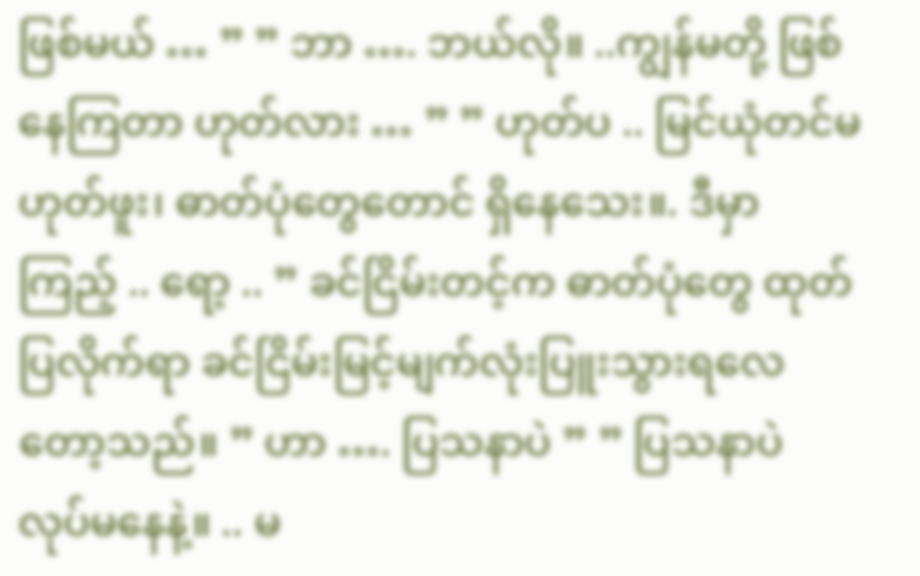ဖြစ်မယ် … ” ” ဘာ …. ဘယ်လို။ ..ကျွန်မတို့ ဖြစ်နေကြတာ ဟုတ်လား … ” ” ဟုတ်ပ .. မြင်ယုံတင်မဟုတ်ဖူး၊ ဓာတ်ပုံတွေတောင် ရှိနေသေး။. ဒီမှာ ကြည့် .. ရော့ .. ” ခင်ငြိမ်းတင့်က ဓာတ်ပုံတွေ ထုတ်ပြလိုက်ရာ ခင်ငြိမ်းမြင့်မျက်လုံးပြူးသွားရလေတော့သည်။ ” ဟာ …. ပြသနာပဲ ” ” ပြသနာပဲ လုပ်မနေနဲ့။ .. မ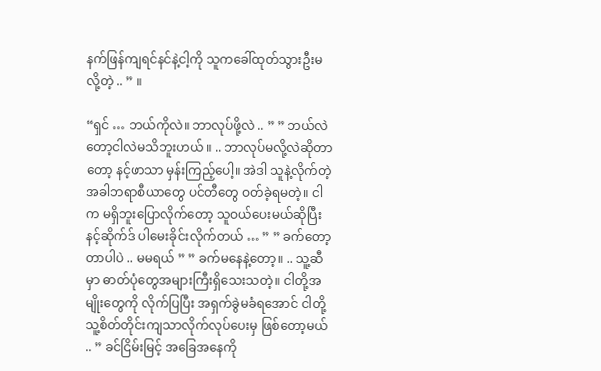နက်ဖြန်ကျရင်နင်နဲ့ငါ့ကို သူကခေါ်ထုတ်သွားဦးမလို့တဲ့ .. ” ။

“ရှင် … ဘယ်ကိုလဲ။ ဘာလုပ်ဖို့လဲ .. ” ” ဘယ်လဲတော့ငါလဲမသိဘူးဟယ် ။ .. ဘာလုပ်မလို့လဲဆိုတာတော့ နင့်ဖာသာ မှန်းကြည့်ပေါ့။ အဲဒါ သူနဲ့လိုက်တဲ့အခါဘရာစီယာတွေ ပင်တီတွေ ဝတ်ခဲ့ရမတဲ့။ ငါက မရှိဘူးပြောလိုက်တော့ သူဝယ်ပေးမယ်ဆိုပြီး နင့်ဆိုက်ဒ် ပါမေးခိုင်းလိုက်တယ် … ” ” ခက်တော့တာပါပဲ .. မမရယ် ” ” ခက်မနေနဲ့တော့။ .. သူ့ဆီမှာ ဓာတ်ပုံတွေအများကြီးရှိသေးသတဲ့။ ငါတို့အမျိုးတွေကို လိုက်ပြပြီး အရှက်ခွဲမခံရအောင် ငါတို့ သူ့စိတ်တိုင်းကျသာလိုက်လုပ်ပေးမှ ဖြစ်တော့မယ် .. ” ခင်ငြိမ်းမြင့် အခြေအနေကို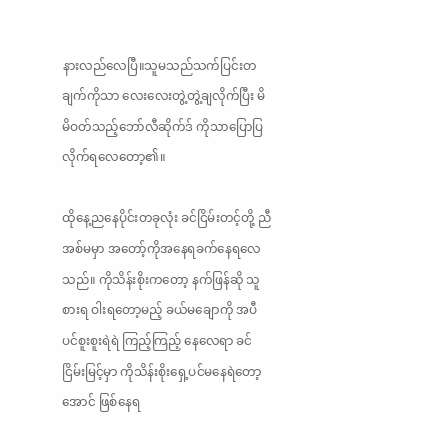နားလည်လေပြီ။သူမသည်သက်ပြင်းတချက်ကိုသာ လေးလေးတွဲ့တွဲ့ချလိုက်ပြီး မိမိဝတ်သည့်ဘော်လီဆိုက်ဒ် ကိုသာပြောပြလိုက်ရလေတော့၏။

ထိုနေ့ညနေပိုင်းတခုလုံး ခင်ငြိမ်းတင့်တို့ ညီအစ်မမှာ အတော့်ကိုအနေရခက်နေရလေသည်။ ကိုသိန်းစိုးကတော့ နက်ဖြန်ဆို သူစားရ ဝါးရတော့မည့် ခယ်မချောကို အပီပင်စူးစူးရဲရဲ ကြည့်ကြည့် နေလေရာ ခင်ငြိမ်းမြင့်မှာ ကိုသိန်းစိုးရှေ့ပင်မနေရဲတော့အောင် ဖြစ်နေရ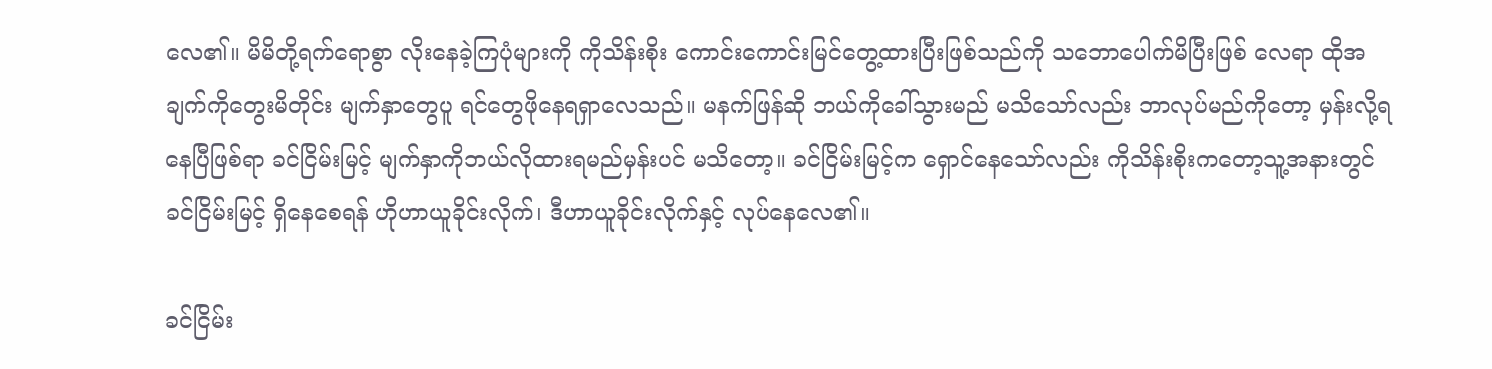လေ၏။ မိမိတို့ရက်ရောစွာ လိုးနေခဲ့ကြပုံများကို ကိုသိန်းစိုး ကောင်းကောင်းမြင်တွေ့ထားပြီးဖြစ်သည်ကို သဘောပေါက်မိပြီးဖြစ် လေရာ ထိုအချက်ကိုတွေးမိတိုင်း မျက်နှာတွေပူ ရင်တွေဖိုနေရရှာလေသည်။ မနက်ဖြန်ဆို ဘယ်ကိုခေါ်သွားမည် မသိသော်လည်း ဘာလုပ်မည်ကိုတော့ မှန်းလို့ရနေပြီဖြစ်ရာ ခင်ငြိမ်းမြင့် မျက်နှာကိုဘယ်လိုထားရမည်မှန်းပင် မသိတော့။ ခင်ငြိမ်းမြင့်က ရှောင်နေသော်လည်း ကိုသိန်းစိုးကတော့သူ့အနားတွင် ခင်ငြိမ်းမြင့် ရှိနေစေရန် ဟိုဟာယူခိုင်းလိုက်၊ ဒီဟာယူခိုင်းလိုက်နှင့် လုပ်နေလေ၏။

ခင်ငြိမ်း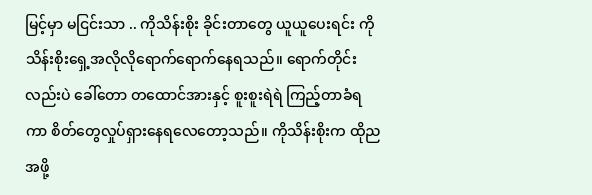မြင့်မှာ မငြင်းသာ .. ကိုသိန်းစိုး ခိုင်းတာတွေ ယူယူပေးရင်း ကိုသိန်းစိုးရှေ့အလိုလိုရောက်ရောက်နေရသည်။ ရောက်တိုင်းလည်းပဲ ခေါ်တော တထောင်အားနှင့် စူးစူးရဲရဲ ကြည့်တာခံရကာ စိတ်တွေလှုပ်ရှားနေရလေတော့သည်။ ကိုသိန်းစိုးက ထိုညအဖို့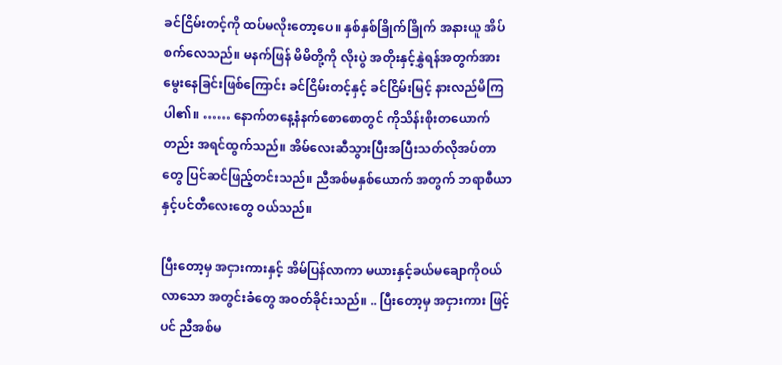ခင်ငြိမ်းတင့်ကို ထပ်မလိုးတော့ပေ။ နှစ်နှစ်ခြိုက်ခြိုက် အနားယူ အိပ်စက်လေသည်။ မနက်ဖြန် မိမိတို့ကို လိုးပွဲ အတိုးနှင့်နွှဲရန်အတွက်အားမွေးနေခြင်းဖြစ်ကြောင်း ခင်ငြိမ်းတင့်နှင့် ခင်ငြိမ်းမြင့် နားလည်မိကြပါ၏။ …… နောက်တနေ့နံနက်စောစောတွင် ကိုသိန်းစိုးတယောက်တည်း အရင်ထွက်သည်။ အိမ်လေးဆီသွားပြီးအပြီးသတ်လိုအပ်တာတွေ ပြင်ဆင်ဖြည့်တင်းသည်။ ညီအစ်မနှစ်ယောက် အတွက် ဘရာစီယာနှင့်ပင်တီလေးတွေ ဝယ်သည်။

ပြီးတော့မှ အငှားကားနှင့် အိမ်ပြန်လာကာ မယားနှင့်ခယ်မချောကိုဝယ်လာသော အတွင်းခံတွေ အဝတ်ခိုင်းသည်။ .. ပြီးတော့မှ အငှားကား ဖြင့်ပင် ညီအစ်မ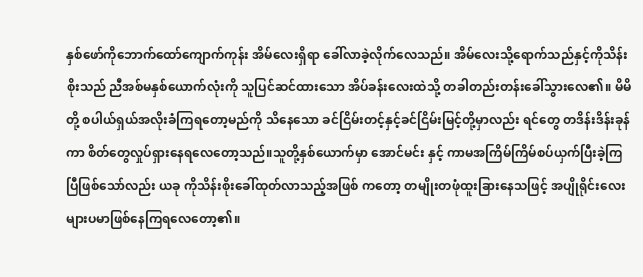နှစ်ဖော်ကိုဘောက်ထော်ကျောက်ကုန်း အိမ်လေးရှိရာ ခေါ်လာခဲ့လိုက်လေသည်။ အိမ်လေးသို့ရောက်သည်နှင့်ကိုသိန်းစိုးသည် ညီအစ်မနှစ်ယောက်လုံးကို သူပြင်ဆင်ထားသော အိပ်ခန်းလေးထဲသို့ တခါတည်းတန်းခေါ်သွားလေ၏။ မိမိတို့ စပါယ်ရှယ်အလိုးခံကြရတော့မည်ကို သိနေသော ခင်ငြိမ်းတင့်နှင့်ခင်ငြိမ်းမြင့်တို့မှာလည်း ရင်တွေ တဒိန်းဒိန်းခုန်ကာ စိတ်တွေလှုပ်ရှားနေရလေတော့သည်။သူတို့နှစ်ယောက်မှာ အောင်မင်း နှင့် ကာမအကြိမ်ကြိမ်စပ်ယှက်ပြီးခဲ့ကြပြီဖြစ်သော်လည်း ယခု ကိုသိန်းစိုးခေါ်ထုတ်လာသည့်အဖြစ် ကတော့ တမျိုးတဖုံထူးခြားနေသဖြင့် အပျိုရိုင်းလေးများပမာဖြစ်နေကြရလေတော့၏။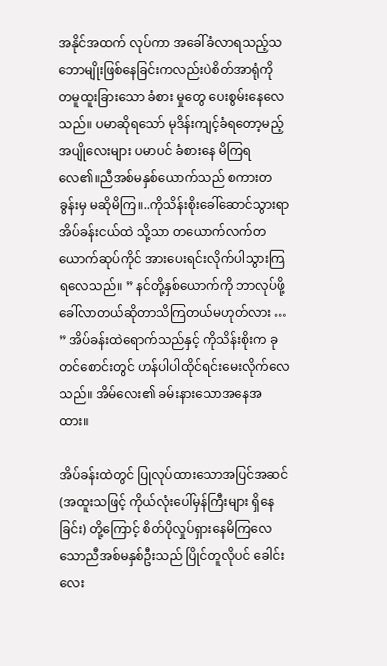အနိုင်အထက် လုပ်ကာ အခေါ်ခံလာရသည့်သဘောမျိုးဖြစ်နေခြင်းကလည်းပဲစိတ်အာရုံကို တမူထူးခြားသော ခံစား မှုတွေ ပေးစွမ်းနေလေသည်။ ပမာဆိုရသော် မုဒိန်းကျင့်ခံရတော့မည့်အပျိုလေးများ ပမာပင် ခံစားနေ မိကြရလေ၏။ညီအစ်မနှစ်ယောက်သည် စကားတခွန်းမှ မဆိုမိကြ။..ကိုသိန်းစိုးခေါ်ဆောင်သွားရာ အိပ်ခန်းငယ်ထဲ သို့သာ တယောက်လက်တယောက်ဆုပ်ကိုင် အားပေးရင်းလိုက်ပါသွားကြရလေသည်။ ” နင်တို့နှစ်ယောက်ကို ဘာလုပ်ဖို့ခေါ်လာတယ်ဆိုတာသိကြတယ်မဟုတ်လား … ” အိပ်ခန်းထဲရောက်သည်နှင့် ကိုသိန်းစိုးက ခုတင်စောင်းတွင် ဟန်ပါပါထိုင်ရင်းမေးလိုက်လေသည်။ အိမ်လေး၏ ခမ်းနားသောအနေအထား။

အိပ်ခန်းထဲတွင် ပြုလုပ်ထားသောအပြင်အဆင်(အထူးသဖြင့် ကိုယ်လုံးပေါ်မှန်ကြီးများ ရှိနေခြင်း) တို့ကြောင့် စိတ်ပိုလှုပ်ရှားနေမိကြလေသောညီအစ်မနှစ်ဦးသည် ပြိုင်တူလိုပင် ခေါင်းလေး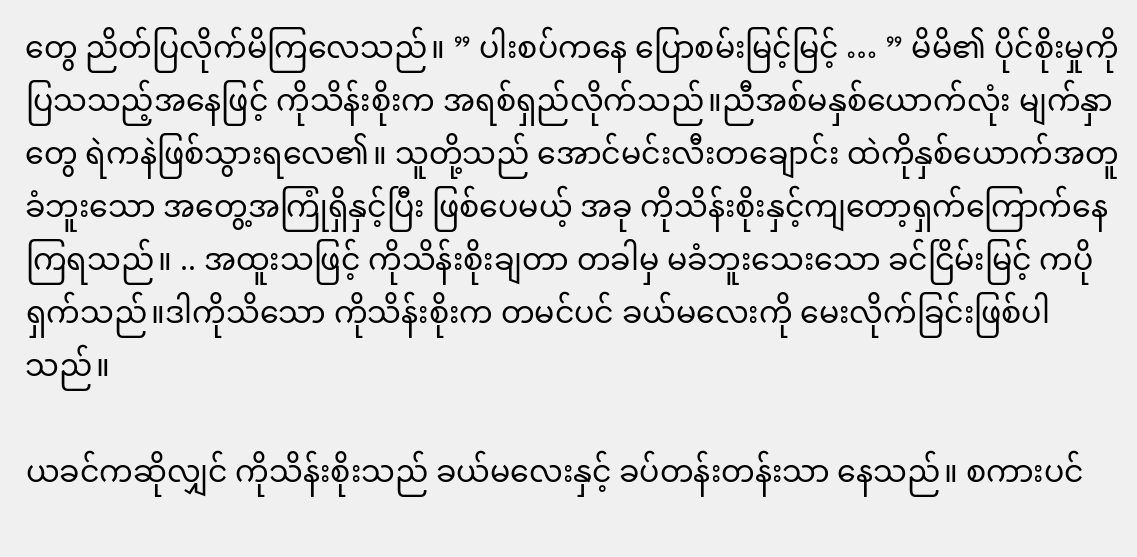တွေ ညိတ်ပြလိုက်မိကြလေသည်။ ” ပါးစပ်ကနေ ပြောစမ်းမြင့်မြင့် … ” မိမိ၏ ပိုင်စိုးမှုကို ပြသသည့်အနေဖြင့် ကိုသိန်းစိုးက အရစ်ရှည်လိုက်သည်။ညီအစ်မနှစ်ယောက်လုံး မျက်နှာတွေ ရဲကနဲဖြစ်သွားရလေ၏။ သူတို့သည် အောင်မင်းလီးတချောင်း ထဲကိုနှစ်ယောက်အတူခံဘူးသော အတွေ့အကြုံရှိနှင့်ပြီး ဖြစ်ပေမယ့် အခု ကိုသိန်းစိုးနှင့်ကျတော့ရှက်ကြောက်နေကြရသည်။ .. အထူးသဖြင့် ကိုသိန်းစိုးချတာ တခါမှ မခံဘူးသေးသော ခင်ငြိမ်းမြင့် ကပိုရှက်သည်။ဒါကိုသိသော ကိုသိန်းစိုးက တမင်ပင် ခယ်မလေးကို မေးလိုက်ခြင်းဖြစ်ပါသည်။

ယခင်ကဆိုလျှင် ကိုသိန်းစိုးသည် ခယ်မလေးနှင့် ခပ်တန်းတန်းသာ နေသည်။ စကားပင်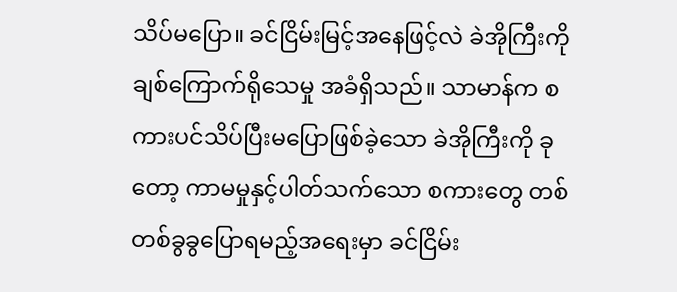သိပ်မပြော။ ခင်ငြိမ်းမြင့်အနေဖြင့်လဲ ခဲအိုကြီးကို ချစ်ကြောက်ရိုသေမှု အခံရှိသည်။ သာမာန်က စကားပင်သိပ်ပြီးမပြောဖြစ်ခဲ့သော ခဲအိုကြီးကို ခုတော့ ကာမမှုနှင့်ပါတ်သက်သော စကားတွေ တစ်တစ်ခွခွပြောရမည့်အရေးမှာ ခင်ငြိမ်း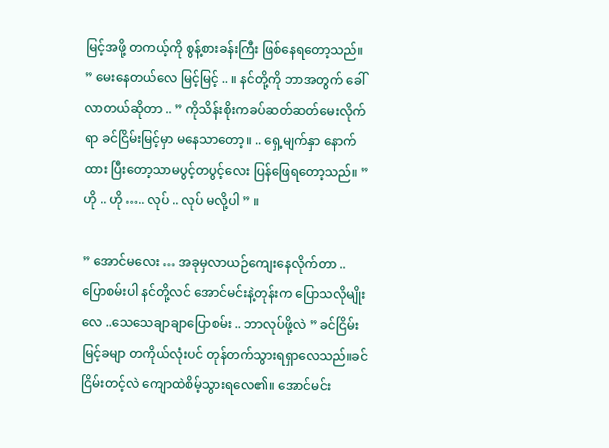မြင့်အဖို့ တကယ့်ကို စွန့်စားခန်းကြီး ဖြစ်နေရတော့သည်။ ” မေးနေတယ်လေ မြင့်မြင့် .. ။ နင်တို့ကို ဘာအတွက် ခေါ်လာတယ်ဆိုတာ .. ” ကိုသိန်းစိုးကခပ်ဆတ်ဆတ်မေးလိုက်ရာ ခင်ငြိမ်းမြင့်မှာ မနေသာတော့။ .. ရှေ့မျက်နှာ နောက်ထား ပြီးတော့သာမပွင့်တပွင့်လေး ပြန်ဖြေရတော့သည်။ ” ဟို .. ဟို ….. လုပ် .. လုပ် မလို့ပါ ” ။

” အောင်မလေး … အခုမှလာယဉ်ကျေးနေလိုက်တာ .. ပြောစမ်းပါ နင်တို့လင် အောင်မင်းနဲ့တုန်းက ပြောသလိုမျိုးလေ ..သေသေချာချာပြောစမ်း .. ဘာလုပ်ဖို့လဲ ” ခင်ငြိမ်းမြင့်ခမျာ တကိုယ်လုံးပင် တုန်တက်သွားရရှာလေသည်။ခင်ငြိမ်းတင့်လဲ ကျောထဲစိမ့်သွားရလေ၏။ အောင်မင်း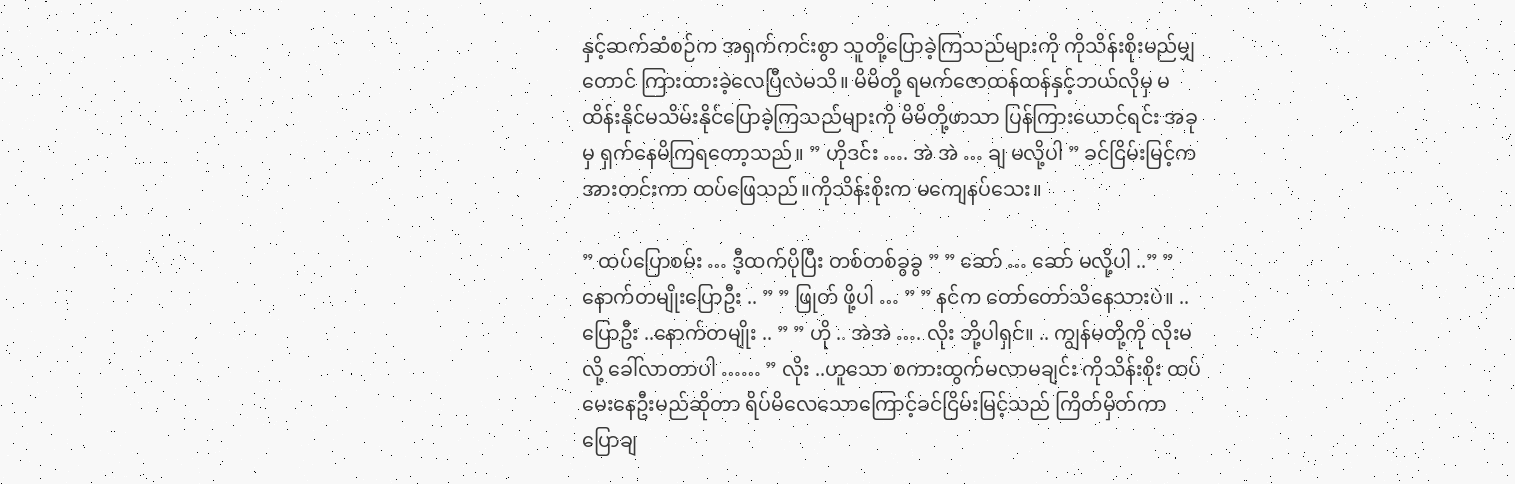နှင့်ဆက်ဆံစဉ်က အရှက်ကင်းစွာ သူတို့ပြောခဲ့ကြသည်များကို ကိုသိန်းစိုးမည်မျှတောင် ကြားထားခဲ့လေပြီလဲမသိ။ မိမိတို့ ရမက်ဇောထန်ထန်နှင့်ဘယ်လိုမှ မထိန်းနိုင်မသိမ်းနိုင်ပြောခဲ့ကြသည်များကို မိမိတို့ဖာသာ ပြန်ကြားယောင်ရင်း အခုမှ ရှက်နေမိကြရတော့သည်။ ” ဟိုဒင်း …. အဲ အဲ … ချ မလို့ပါ ” ခင်ငြိမ်းမြင့်က အားတင်းကာ ထပ်ဖြေသည်။ကိုသိန်းစိုးက မကျေနပ်သေး။

” ထပ်ပြောစမ်း … ဒီ့ထက်ပိုပြီး တစ်တစ်ခွခွ ” ” ဆော် … ဆော် မလို့ပါ ..” ” နောက်တမျိုးပြောဦး .. ” ” ဖြုတ် ဖို့ပါ … ” ” နင်က တော်တော်သိနေသားပဲ။ .. ပြောဦး ..နောက်တမျိုး .. ” ” ဟို .. အဲအဲ …. လိုး ဘို့ပါရှင်။ .. ကျွန်မတို့ကို လိုးမလို့ ခေါ်လာတာပါ …… ” လိုး ..ဟူသော စကားထွက်မလာမချင်း ကိုသိန်းစိုး ထပ်မေးနေဦးမည်ဆိုတာ ရိပ်မိလေသောကြောင့်ခင်ငြိမ်းမြင့်သည် ကြိတ်မှိတ်ကာ ပြောချ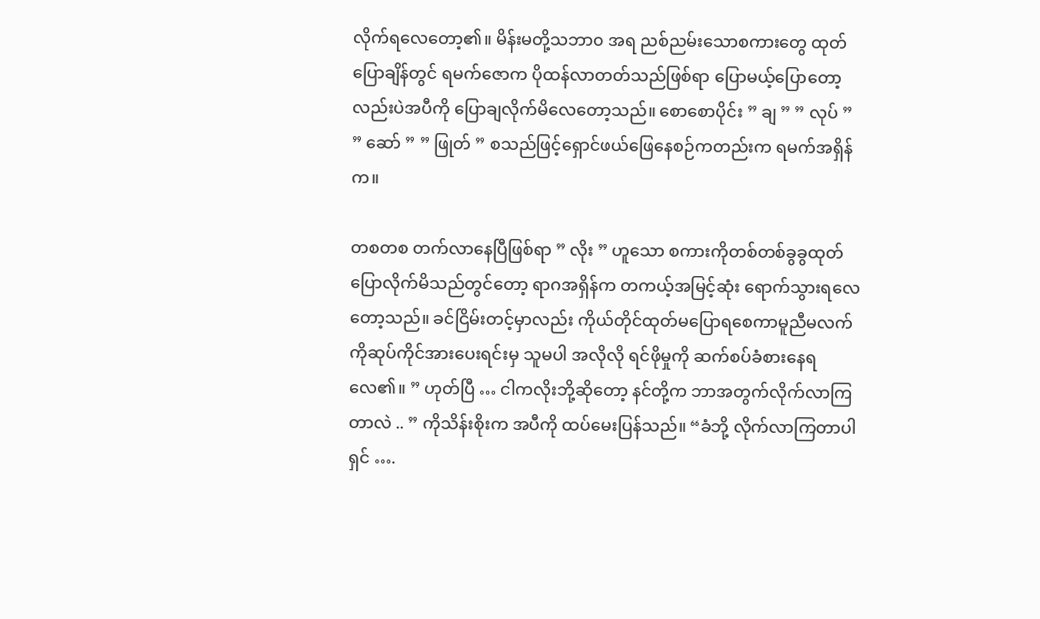လိုက်ရလေတော့၏။ မိန်းမတို့သဘာ၀ အရ ညစ်ညမ်းသောစကားတွေ ထုတ်ပြောချိန်တွင် ရမက်ဇောက ပိုထန်လာတတ်သည်ဖြစ်ရာ ပြောမယ့်ပြောတော့လည်းပဲအပီကို ပြောချလိုက်မိလေတော့သည်။ စောစောပိုင်း ” ချ ” ” လုပ် ” ” ဆော် ” ” ဖြုတ် ” စသည်ဖြင့်ရှောင်ဖယ်ဖြေနေစဉ်ကတည်းက ရမက်အရှိန်က။

တစတစ တက်လာနေပြီဖြစ်ရာ ” လိုး ” ဟူသော စကားကိုတစ်တစ်ခွခွထုတ်ပြောလိုက်မိသည်တွင်တော့ ရာဂအရှိန်က တကယ့်အမြင့်ဆုံး ရောက်သွားရလေတော့သည်။ ခင်ငြိမ်းတင့်မှာလည်း ကိုယ်တိုင်ထုတ်မပြောရစေကာမူညီမလက်ကိုဆုပ်ကိုင်အားပေးရင်းမှ သူမပါ အလိုလို ရင်ဖိုမှုကို ဆက်စပ်ခံစားနေရလေ၏။ ” ဟုတ်ပြီ … ငါကလိုးဘို့ဆိုတော့ နင်တို့က ဘာအတွက်လိုက်လာကြတာလဲ .. ” ကိုသိန်းစိုးက အပီကို ထပ်မေးပြန်သည်။ “ခံဘို့ လိုက်လာကြတာပါရှင် ….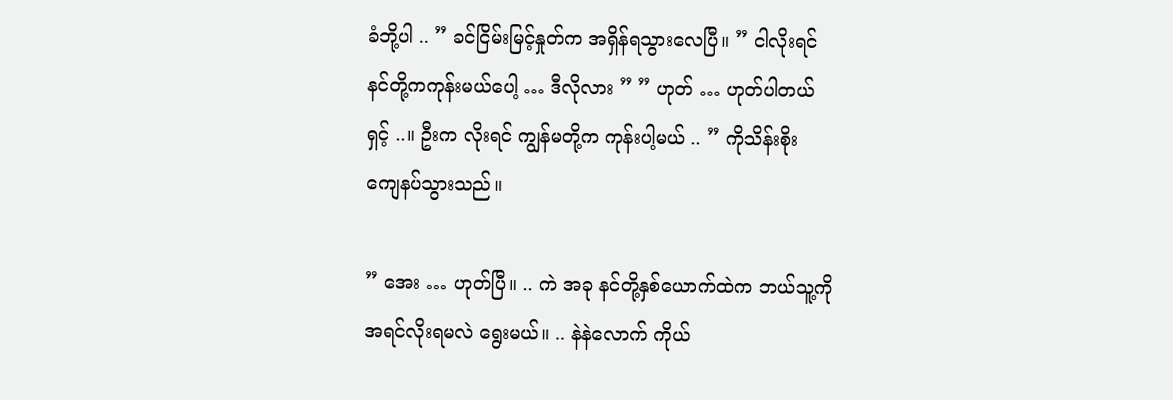ခံဘို့ပါ .. ” ခင်ငြိမ်းမြင့်နှုတ်က အရှိန်ရသွားလေပြီ။ ” ငါလိုးရင် နင်တို့ကကုန်းမယ်ပေါ့ … ဒီလိုလား ” ” ဟုတ် … ဟုတ်ပါတယ်ရှင့် ..။ ဦးက လိုးရင် ကျွန်မတို့က ကုန်းပါ့မယ် .. ” ကိုသိန်းစိုး ကျေနပ်သွားသည်။

” အေး … ဟုတ်ပြီ။ .. ကဲ အခု နင်တို့နှစ်ယောက်ထဲက ဘယ်သူ့ကိုအရင်လိုးရမလဲ ရွေးမယ်။ .. နဲနဲလောက် ကိုယ်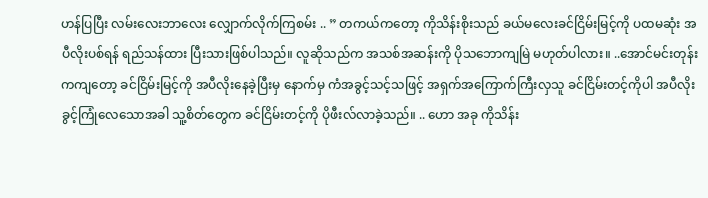ဟန်ပြပြီး လမ်းလေးဘာလေး လျှောက်လိုက်ကြစမ်း .. ” တကယ်ကတော့ ကိုသိန်းစိုးသည် ခယ်မလေးခင်ငြိမ်းမြင့်ကို ပထမဆုံး အပီလိုးပစ်ရန် ရည်သန်ထား ပြီးသားဖြစ်ပါသည်။ လူဆိုသည်က အသစ်အဆန်းကို ပိုသဘောကျမြဲ မဟုတ်ပါလား။ ..အောင်မင်းတုန်းကကျတော့ ခင်ငြိမ်းမြင့်ကို အပီလိုးနေခဲ့ပြီးမှ နောက်မှ ကံအခွင့်သင့်သဖြင့် အရှက်အကြောက်ကြီးလှသူ ခင်ငြိမ်းတင့်ကိုပါ အပီလိုးခွင့်ကြုံလေသောအခါ သူ့စိတ်တွေက ခင်ငြိမ်းတင့်ကို ပိုဖီးလ်လာခဲ့သည်။ .. ဟော အခု ကိုသိန်း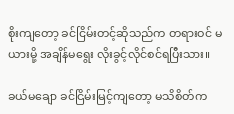စိုးကျတော့ ခင်ငြိမ်းတင့်ဆိုသည်က တရားဝင် မယားမို့ အချိန်မရွေး လိုးခွင့်လိုင်စင်ရပြီးသား။

ခယ်မချော ခင်ငြိမ်းမြင့်ကျတော့ မသိစိတ်က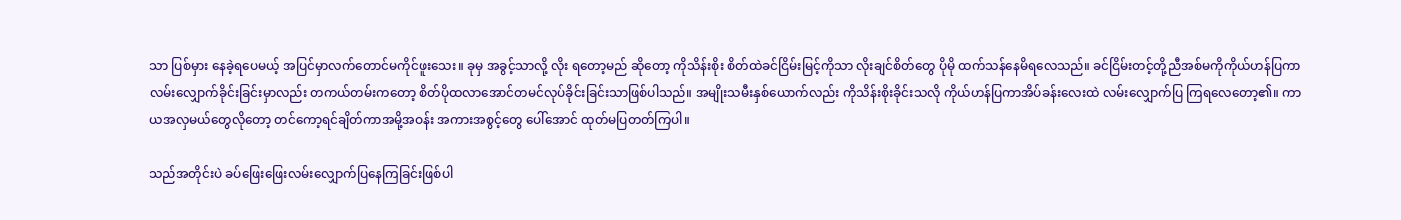သာ ပြစ်မှား နေခဲ့ရပေမယ့် အပြင်မှာလက်တောင်မကိုင်ဖူးသေး။ ခုမှ အခွင့်သာလို့ လိုး ရတော့မည် ဆိုတော့ ကိုသိန်းစိုး စိတ်ထဲခင်ငြိမ်းမြင့်ကိုသာ လိုးချင်စိတ်တွေ ပိုမို ထက်သန်နေမိရလေသည်။ ခင်ငြိမ်းတင့်တို့ညီအစ်မကိုကိုယ်ဟန်ပြကာ လမ်းလျှောက်ခိုင်းခြင်းမှာလည်း တကယ်တမ်းကတော့ စိတ်ပိုထလာအောင်တမင်လုပ်ခိုင်းခြင်းသာဖြစ်ပါသည်။ အမျိုးသမီးနှစ်ယောက်လည်း ကိုသိန်းစိုးခိုင်းသလို ကိုယ်ဟန်ပြကာအိပ်ခန်းလေးထဲ လမ်းလျှောက်ပြ ကြရလေတော့၏။ ကာယအလှမယ်တွေလိုတော့ တင်ကော့ရင်ချိတ်ကာအမို့အဝန်း အကားအစွင့်တွေ ပေါ်အောင် ထုတ်မပြတတ်ကြပါ။

သည်အတိုင်းပဲ ခပ်ဖြေးဖြေးလမ်းလျှောက်ပြနေကြခြင်းဖြစ်ပါ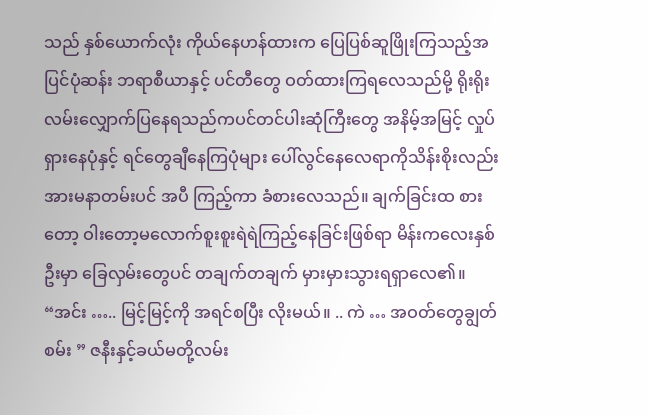သည် နှစ်ယောက်လုံး ကိုယ်နေဟန်ထားက ပြေပြစ်ဆူဖြိုးကြသည့်အပြင်ပုံဆန်း ဘရာစီယာနှင့် ပင်တီတွေ ဝတ်ထားကြရလေသည်မို့ ရိုးရိုးလမ်းလျှောက်ပြနေရသည်ကပင်တင်ပါးဆုံကြီးတွေ အနိမ့်အမြင့် လှုပ်ရှားနေပုံနှင့် ရင်တွေချီနေကြပုံများ ပေါ်လွင်နေလေရာကိုသိန်းစိုးလည်းအားမနာတမ်းပင် အပီ ကြည့်ကာ ခံစားလေသည်။ ချက်ခြင်းထ စားတော့ ဝါးတော့မလောက်စူးစူးရဲရဲကြည့်နေခြင်းဖြစ်ရာ မိန်းကလေးနှစ်ဦးမှာ ခြေလှမ်းတွေပင် တချက်တချက် မှားမှားသွားရရှာလေ၏။ “အင်း ….. မြင့်မြင့်ကို အရင်စပြီး လိုးမယ်။ .. ကဲ … အဝတ်တွေချွတ်စမ်း ” ဇနီးနှင့်ခယ်မတို့လမ်း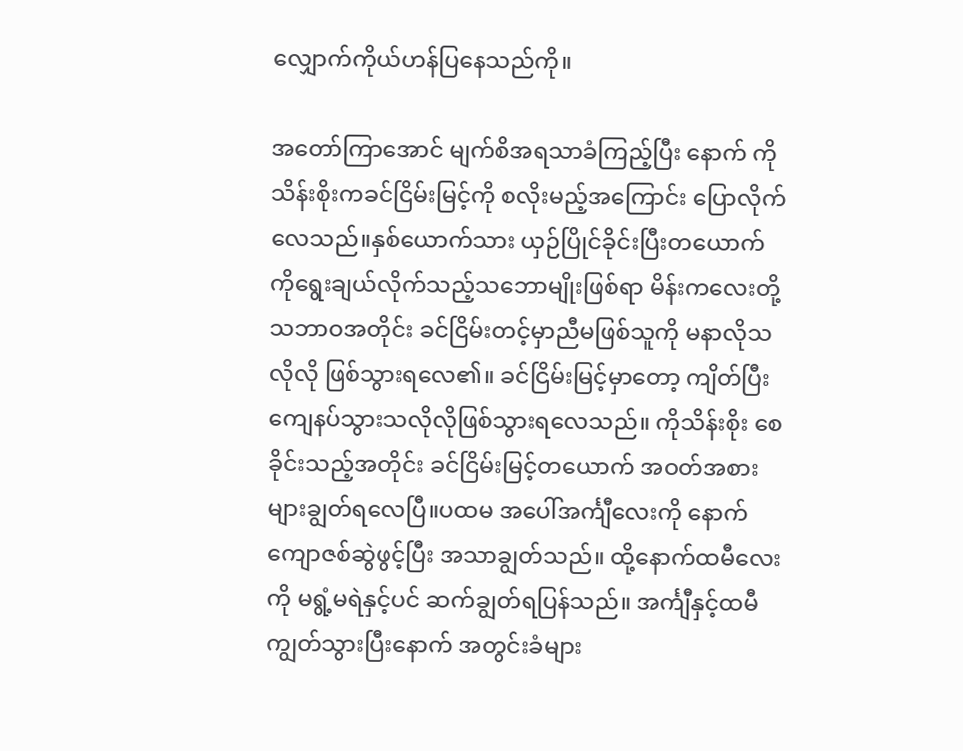လျှောက်ကိုယ်ဟန်ပြနေသည်ကို။

အတော်ကြာအောင် မျက်စိအရသာခံကြည့်ပြီး နောက် ကိုသိန်းစိုးကခင်ငြိမ်းမြင့်ကို စလိုးမည့်အကြောင်း ပြောလိုက်လေသည်။နှစ်ယောက်သား ယှဉ်ပြိုင်ခိုင်းပြီးတယောက်ကိုရွေးချယ်လိုက်သည့်သဘောမျိုးဖြစ်ရာ မိန်းကလေးတို့သဘာဝအတိုင်း ခင်ငြိမ်းတင့်မှာညီမဖြစ်သူကို မနာလိုသလိုလို ဖြစ်သွားရလေ၏။ ခင်ငြိမ်းမြင့်မှာတော့ ကျိတ်ပြီး ကျေနပ်သွားသလိုလိုဖြစ်သွားရလေသည်။ ကိုသိန်းစိုး စေခိုင်းသည့်အတိုင်း ခင်ငြိမ်းမြင့်တယောက် အဝတ်အစားများချွတ်ရလေပြီ။ပထမ အပေါ်အင်္ကျီလေးကို နောက်ကျောဇစ်ဆွဲဖွင့်ပြီး အသာချွတ်သည်။ ထို့နောက်ထမီလေးကို မရွံ့မရဲနှင့်ပင် ဆက်ချွတ်ရပြန်သည်။ အင်္ကျီနှင့်ထမီကျွတ်သွားပြီးနောက် အတွင်းခံများ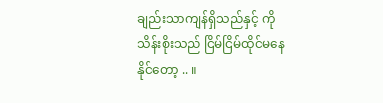ချည်းသာကျန်ရှိသည်နှင့် ကိုသိန်းစိုးသည် ငြိမ်ငြိမ်ထိုင်မနေနိုင်တော့ .. ။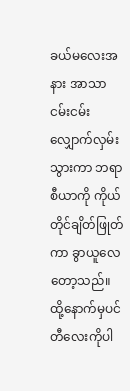ခယ်မလေးအနား အာသာငမ်းငမ်းလျှောက်လှမ်းသွားကာ ဘရာစီယာကို ကိုယ်တိုင်ချိတ်ဖြုတ်ကာ ခွာယူလေတော့သည်။ ထို့နောက်မှပင်တီလေးကိုပါ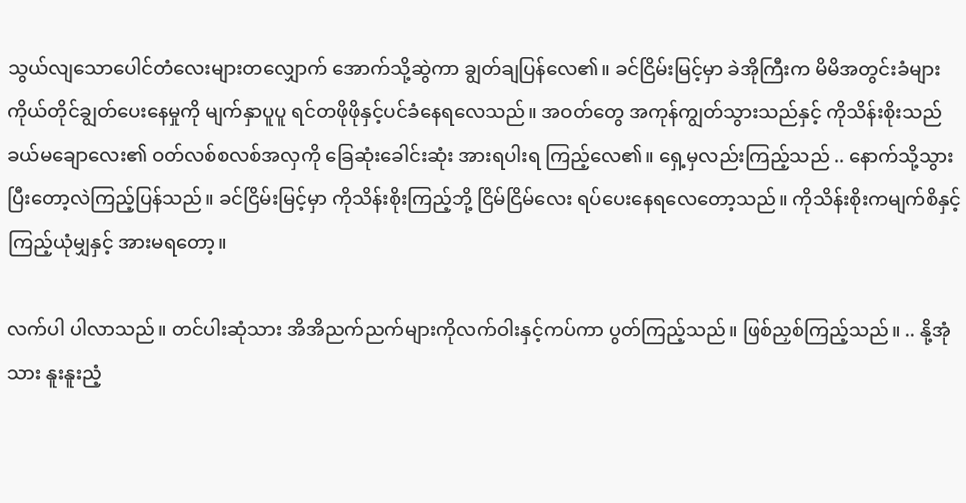သွယ်လျသောပေါင်တံလေးများတလျှောက် အောက်သို့ဆွဲကာ ချွတ်ချပြန်လေ၏။ ခင်ငြိမ်းမြင့်မှာ ခဲအိုကြီးက မိမိအတွင်းခံများ ကိုယ်တိုင်ချွတ်ပေးနေမှုကို မျက်နှာပူပူ ရင်တဖိုဖိုနှင့်ပင်ခံနေရလေသည်။ အဝတ်တွေ အကုန်ကျွတ်သွားသည်နှင့် ကိုသိန်းစိုးသည် ခယ်မချောလေး၏ ဝတ်လစ်စလစ်အလှကို ခြေဆုံးခေါင်းဆုံး အားရပါးရ ကြည့်လေ၏။ ရှေ့မှလည်းကြည့်သည် .. နောက်သို့သွားပြီးတော့လဲကြည့်ပြန်သည်။ ခင်ငြိမ်းမြင့်မှာ ကိုသိန်းစိုးကြည့်ဘို့ ငြိမ်ငြိမ်လေး ရပ်ပေးနေရလေတော့သည်။ ကိုသိန်းစိုးကမျက်စိနှင့်ကြည့်ယုံမျှနှင့် အားမရတော့။

လက်ပါ ပါလာသည်။ တင်ပါးဆုံသား အိအိညက်ညက်များကိုလက်ဝါးနှင့်ကပ်ကာ ပွတ်ကြည့်သည်။ ဖြစ်ညှစ်ကြည့်သည်။ .. နို့အုံသား နူးနူးညံ့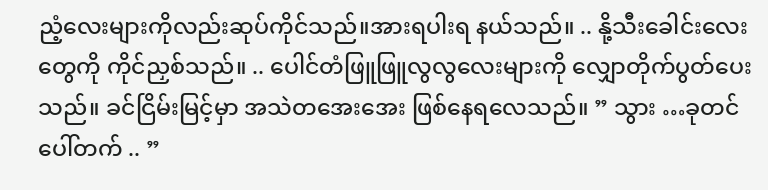ညံ့လေးများကိုလည်းဆုပ်ကိုင်သည်။အားရပါးရ နယ်သည်။ .. နို့သီးခေါင်းလေးတွေကို ကိုင်ညှစ်သည်။ .. ပေါင်တံဖြူဖြူလွလွလေးများကို လျှောတိုက်ပွတ်ပေးသည်။ ခင်ငြိမ်းမြင့်မှာ အသဲတအေးအေး ဖြစ်နေရလေသည်။ ” သွား …ခုတင်ပေါ်တက် .. ”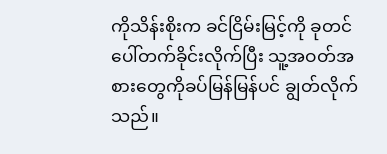ကိုသိန်းစိုးက ခင်ငြိမ်းမြင့်ကို ခုတင်ပေါ်တက်ခိုင်းလိုက်ပြီး သူ့အဝတ်အစားတွေကိုခပ်မြန်မြန်ပင် ချွတ်လိုက်သည်။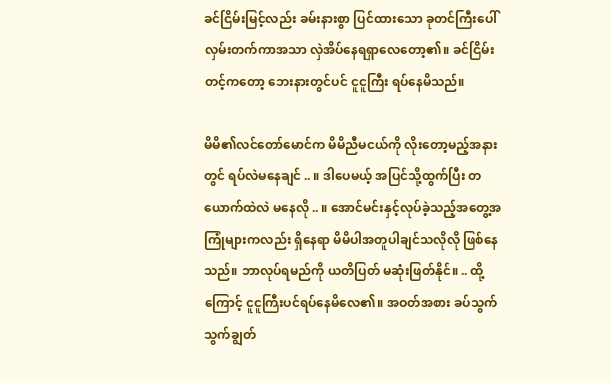ခင်ငြိမ်းမြင့်လည်း ခမ်းနားစွာ ပြင်ထားသော ခုတင်ကြီးပေါ် လှမ်းတက်ကာအသာ လှဲအိပ်နေရရှာလေတော့၏။ ခင်ငြိမ်းတင့်ကတော့ ဘေးနားတွင်ပင် ငူငူကြီး ရပ်နေမိသည်။

မိမိ၏လင်တော်မောင်က မိမိညီမငယ်ကို လိုးတော့မည့်အနားတွင် ရပ်လဲမနေချင် .. ။ ဒါပေမယ့် အပြင်သို့ထွက်ပြီး တယောက်ထဲလဲ မနေလို .. ။ အောင်မင်းနှင့်လုပ်ခဲ့သည့်အတွေ့အကြုံများကလည်း ရှိနေရာ မိမိပါအတူပါချင်သလိုလို ဖြစ်နေသည်။ ဘာလုပ်ရမည်ကို ယတိပြတ် မဆုံးဖြတ်နိုင်။ .. ထို့ကြောင့် ငူငူကြီးပင်ရပ်နေမိလေ၏။ အဝတ်အစား ခပ်သွက်သွက်ချွတ်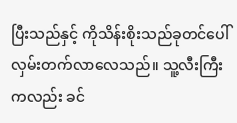ပြီးသည်နှင့် ကိုသိန်းစိုးသည်ခုတင်ပေါ်လှမ်းတက်လာလေသည်။ သူ့လီးကြီးကလည်း ခင်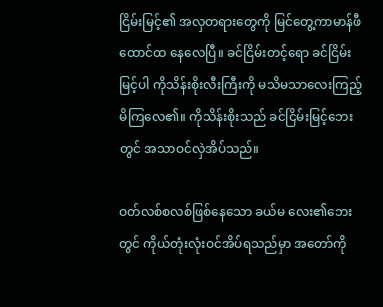ငြိမ်းမြင့်၏ အလှတရားတွေကို မြင်တွေ့ကာမာန်ဖီထောင်ထ နေလေပြီ။ ခင်ငြိမ်းတင့်ရော ခင်ငြိမ်းမြင့်ပါ ကိုသိန်းစိုးလီးကြီးကို မသိမသာလေးကြည့်မိကြလေ၏။ ကိုသိန်းစိုးသည် ခင်ငြိမ်းမြင့်ဘေးတွင် အသာဝင်လှဲအိပ်သည်။

ဝတ်လစ်စလစ်ဖြစ်နေသော ခယ်မ လေး၏ဘေးတွင် ကိုယ်တုံးလုံးဝင်အိပ်ရသည်မှာ အတော်ကို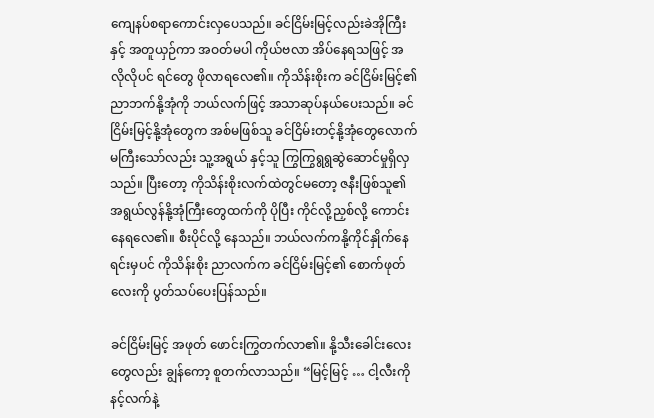ကျေနပ်စရာကောင်းလှပေသည်။ ခင်ငြိမ်းမြင့်လည်းခဲအိုကြီးနှင့် အတူယှဉ်ကာ အဝတ်မပါ ကိုယ်ဗလာ အိပ်နေရသဖြင့် အလိုလိုပင် ရင်တွေ ဖိုလာရလေ၏။ ကိုသိန်းစိုးက ခင်ငြိမ်းမြင့်၏ ညာဘက်နို့အုံကို ဘယ်လက်ဖြင့် အသာဆုပ်နယ်ပေးသည်။ ခင်ငြိမ်းမြင့်နို့အုံတွေက အစ်မဖြစ်သူ ခင်ငြိမ်းတင့်နို့အုံတွေလောက် မကြီးသော်လည်း သူ့အရွယ် နှင့်သူ ကြွကြွရွရွဆွဲဆောင်မှုရှိလှသည်။ ပြီးတော့ ကိုသိန်းစိုးလက်ထဲတွင်မတော့ ဇနီးဖြစ်သူ၏ အရွယ်လွန်နို့အုံကြီးတွေထက်ကို ပိုပြီး ကိုင်လို့ညှစ်လို့ ကောင်းနေရလေ၏။ စီးပိုင်လို့ နေသည်။ ဘယ်လက်ကနို့ကိုင်နှိုက်နေရင်းမှပင် ကိုသိန်းစိုး ညာလက်က ခင်ငြိမ်းမြင့်၏ စောက်ဖုတ်လေးကို ပွတ်သပ်ပေးပြန်သည်။

ခင်ငြိမ်းမြင့် အဖုတ် ဖောင်းကြွတက်လာ၏။ နို့သီးခေါင်းလေးတွေလည်း ချွန်ကော့ စူတက်လာသည်။ “မြင့်မြင့် … ငါ့လီးကို နင့်လက်နဲ့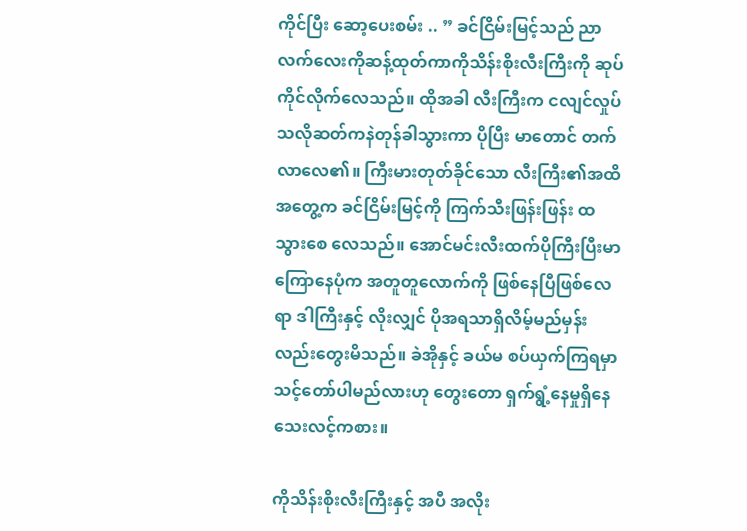ကိုင်ပြီး ဆော့ပေးစမ်း .. ” ခင်ငြိမ်းမြင့်သည် ညာလက်လေးကိုဆန့်ထုတ်ကာကိုသိန်းစိုးလီးကြီးကို ဆုပ်ကိုင်လိုက်လေသည်။ ထိုအခါ လီးကြီးက ငလျင်လှုပ်သလိုဆတ်ကနဲတုန်ခါသွားကာ ပိုပြီး မာတောင် တက်လာလေ၏။ ကြီးမားတုတ်ခိုင်သော လီးကြီး၏အထိအတွေ့က ခင်ငြိမ်းမြင့်ကို ကြက်သီးဖြန်းဖြန်း ထသွားစေ လေသည်။ အောင်မင်းလီးထက်ပိုကြီးပြီးမာကြောနေပုံက အတူတူလောက်ကို ဖြစ်နေပြီဖြစ်လေရာ ဒါကြီးနှင့် လိုးလျှင် ပိုအရသာရှိလိမ့်မည်မှန်းလည်းတွေးမိသည်။ ခဲအိုနှင့် ခယ်မ စပ်ယှက်ကြရမှာ သင့်တော်ပါမည်လားဟု တွေးတော ရှက်ရွံ့နေမှုရှိနေသေးလင့်ကစား။

ကိုသိန်းစိုးလီးကြီးနှင့် အပီ အလိုး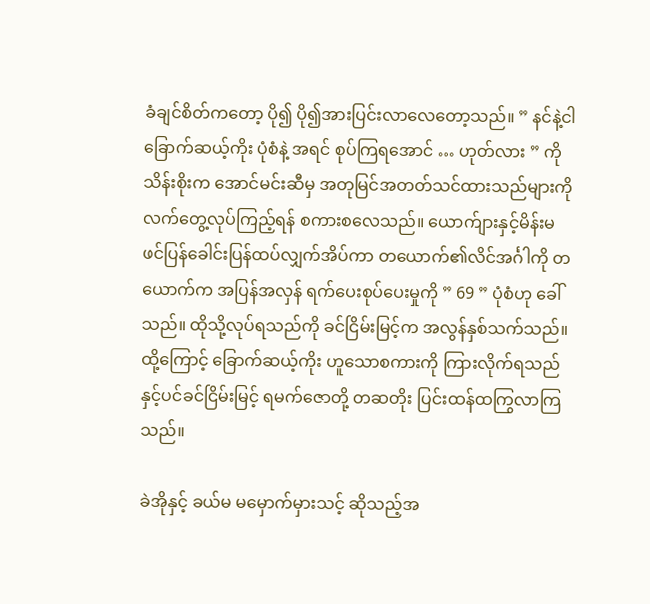ခံချင်စိတ်ကတော့ ပို၍ ပို၍အားပြင်းလာလေတော့သည်။ ” နင်နဲ့ငါ ခြောက်ဆယ့်ကိုး ပုံစံနဲ့ အရင် စုပ်ကြရအောင် … ဟုတ်လား ” ကိုသိန်းစိုးက အောင်မင်းဆီမှ အတုမြင်အတတ်သင်ထားသည်များကို လက်တွေ့လုပ်ကြည့်ရန် စကားစလေသည်။ ယောက်ျားနှင့်မိန်းမ ဖင်ပြန်ခေါင်းပြန်ထပ်လျှက်အိပ်ကာ တယောက်၏လိင်အင်္ဂါကို တယောက်က အပြန်အလှန် ရက်ပေးစုပ်ပေးမှုကို ” 69 ” ပုံစံဟု ခေါ်သည်။ ထိုသို့လုပ်ရသည်ကို ခင်ငြိမ်းမြင့်က အလွန်နှစ်သက်သည်။ ထို့ကြောင့် ခြောက်ဆယ့်ကိုး ဟူသောစကားကို ကြားလိုက်ရသည်နှင့်ပင်ခင်ငြိမ်းမြင့် ရမက်ဇောတို့ တဆတိုး ပြင်းထန်ထကြွလာကြသည်။

ခဲအိုနှင့် ခယ်မ မမှောက်မှားသင့် ဆိုသည့်အ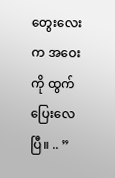တွေးလေးက အဝေးကို ထွက်ပြေးလေပြီ။ .. ”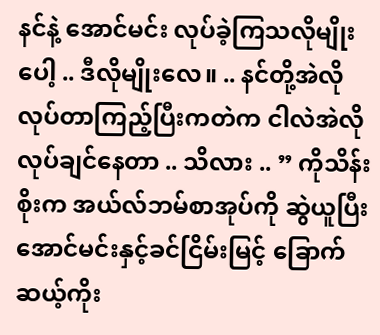နင်နဲ့ အောင်မင်း လုပ်ခဲ့ကြသလိုမျိုးပေါ့ .. ဒီလိုမျိုးလေ။ .. နင်တို့အဲလိုလုပ်တာကြည့်ပြီးကတဲက ငါလဲအဲလို လုပ်ချင်နေတာ .. သိလား .. ” ကိုသိန်းစိုးက အယ်လ်ဘမ်စာအုပ်ကို ဆွဲယူပြီး အောင်မင်းနှင့်ခင်ငြိမ်းမြင့် ခြောက်ဆယ့်ကိုး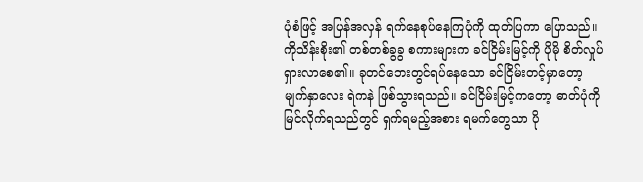ပုံစံဖြင့် အပြန်အလှန် ရက်နေစုပ်နေကြပုံကို ထုတ်ပြကာ ပြောသည်။ကိုသိန်းစိုး၏ တစ်တစ်ခွခွ စကားများက ခင်ငြိမ်းမြင့်ကို ပိုမို စိတ်လှုပ်ရှားလာစေ၏။ ခုတင်ဘေးတွင်ရပ်နေသော ခင်ငြိမ်းတင့်မှာတော့ မျက်နှာလေး ရဲကနဲ ဖြစ်သွားရသည်။ ခင်ငြိမ်းမြင့်ကတော့ ဓာတ်ပုံကိုမြင်လိုက်ရသည်တွင် ရှက်ရမည့်အစား ရမက်တွေသာ ပို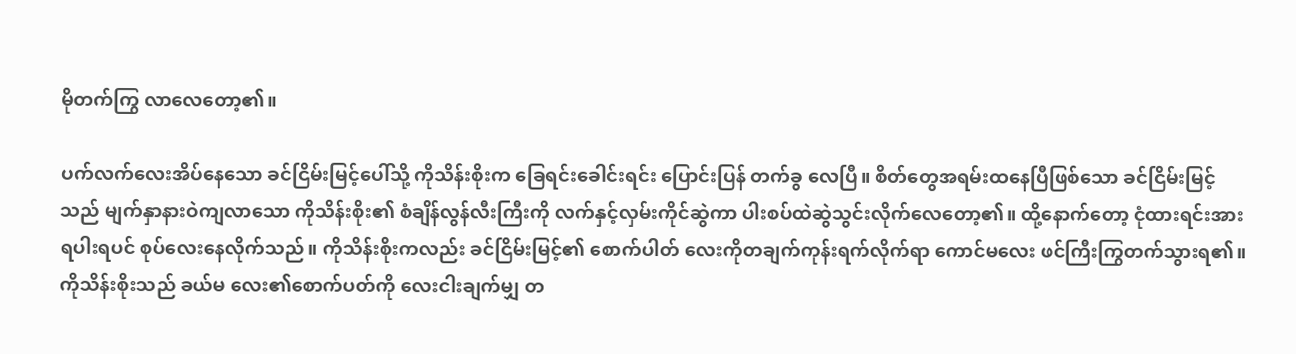မိုတက်ကြွ လာလေတော့၏။

ပက်လက်လေးအိပ်နေသော ခင်ငြိမ်းမြင့်ပေါ်သို့ ကိုသိန်းစိုးက ခြေရင်းခေါင်းရင်း ပြောင်းပြန် တက်ခွ လေပြီ။ စိတ်တွေအရမ်းထနေပြီဖြစ်သော ခင်ငြိမ်းမြင့်သည် မျက်နှာနားဝဲကျလာသော ကိုသိန်းစိုး၏ စံချိန်လွန်လီးကြီးကို လက်နှင့်လှမ်းကိုင်ဆွဲကာ ပါးစပ်ထဲဆွဲသွင်းလိုက်လေတော့၏။ ထို့နောက်တော့ ငုံထားရင်းအားရပါးရပင် စုပ်လေးနေလိုက်သည်။ ကိုသိန်းစိုးကလည်း ခင်ငြိမ်းမြင့်၏ စောက်ပါတ် လေးကိုတချက်ကုန်းရက်လိုက်ရာ ကောင်မလေး ဖင်ကြီးကြွတက်သွားရ၏။ ကိုသိန်းစိုးသည် ခယ်မ လေး၏စောက်ပတ်ကို လေးငါးချက်မျှ တ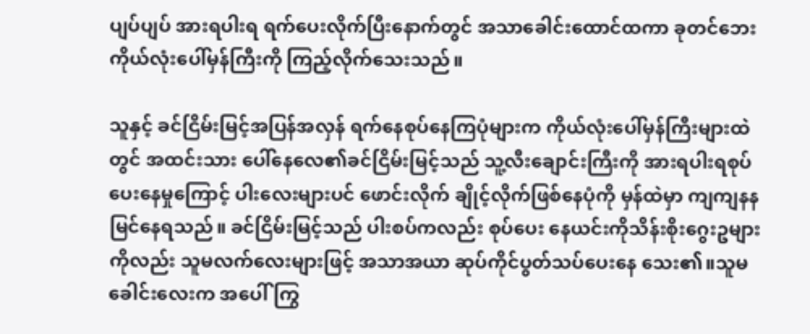ပျပ်ပျပ် အားရပါးရ ရက်ပေးလိုက်ပြီးနောက်တွင် အသာခေါင်းထောင်ထကာ ခုတင်ဘေး ကိုယ်လုံးပေါ်မှန်ကြီးကို ကြည့်လိုက်သေးသည်။

သူနှင့် ခင်ငြိမ်းမြင့်အပြန်အလှန် ရက်နေစုပ်နေကြပုံများက ကိုယ်လုံးပေါ်မှန်ကြီးများထဲတွင် အထင်းသား ပေါ်နေလေ၏ခင်ငြိမ်းမြင့်သည် သူ့လီးချောင်းကြီးကို အားရပါးရစုပ်ပေးနေမှုကြောင့် ပါးလေးများပင် ဖောင်းလိုက် ချိုင့်လိုက်ဖြစ်နေပုံကို မှန်ထဲမှာ ကျကျနနမြင်နေရသည်။ ခင်ငြိမ်းမြင့်သည် ပါးစပ်ကလည်း စုပ်ပေး နေယင်းကိုသိန်းစိုးဂွေးဥများကိုလည်း သူမလက်လေးများဖြင့် အသာအယာ ဆုပ်ကိုင်ပွတ်သပ်ပေးနေ သေး၏။သူမခေါင်းလေးက အပေါ်ကြွ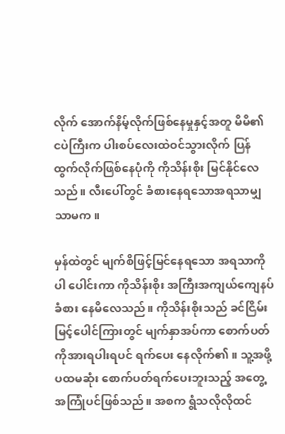လိုက် အောက်နိမ့်လိုက်ဖြစ်နေမှုနှင့်အတူ မိမိ၏ ငပဲကြီးက ပါးစပ်လေးထဲဝင်သွားလိုက် ပြန်ထွက်လိုက်ဖြစ်နေပုံကို ကိုသိန်းစိုး မြင်နိုင်လေသည်။ လီးပေါ်တွင် ခံစားနေရသောအရသာမျှသာမက။

မှန်ထဲတွင် မျက်စိဖြင့်မြင်နေရသော အရသာကိုပါ ပေါင်းကာ ကိုသိန်းစိုး အကြီးအကျယ်ကျေနပ်ခံစား နေမိလေသည်။ ကိုသိန်းစိုးသည် ခင်ငြိမ်းမြင့်ပေါင်ကြားတွင် မျက်နှာအပ်ကာ စောက်ပတ်ကိုအားရပါးရပင် ရက်ပေး နေလိုက်၏။ သူ့အဖို့ ပထမဆုံး စောက်ပတ်ရက်ပေးဘူးသည့် အတွေ့အကြုံပင်ဖြစ်သည်။ အစက ရွံသလိုလိုထင်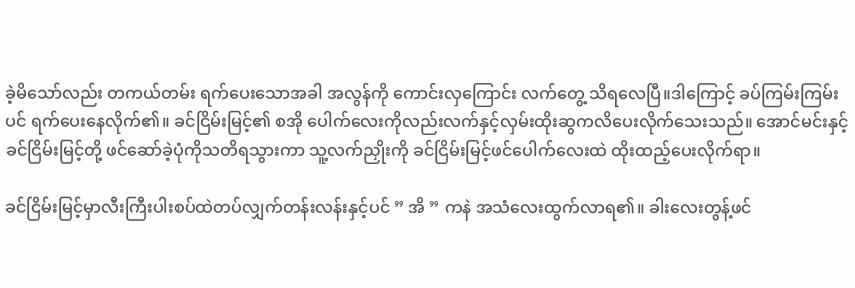ခဲ့မိသော်လည်း တကယ်တမ်း ရက်ပေးသောအခါ အလွန်ကို ကောင်းလှကြောင်း လက်တွေ့ သိရလေပြီ။ဒါကြောင့် ခပ်ကြမ်းကြမ်းပင် ရက်ပေးနေလိုက်၏။ ခင်ငြိမ်းမြင့်၏ စအို ပေါက်လေးကိုလည်းလက်နှင့်လှမ်းထိုးဆွကလိပေးလိုက်သေးသည်။ အောင်မင်းနှင့် ခင်ငြိမ်းမြင့်တို့ ဖင်ဆော်ခဲ့ပုံကိုသတိရသွားကာ သူ့လက်ညှိုးကို ခင်ငြိမ်းမြင့်ဖင်ပေါက်လေးထဲ ထိုးထည့်ပေးလိုက်ရာ။

ခင်ငြိမ်းမြင့်မှာလီးကြီးပါးစပ်ထဲတပ်လျှက်တန်းလန်းနှင့်ပင် ” အိ ” ကနဲ အသံလေးထွက်လာရ၏။ ခါးလေးတွန့်ဖင်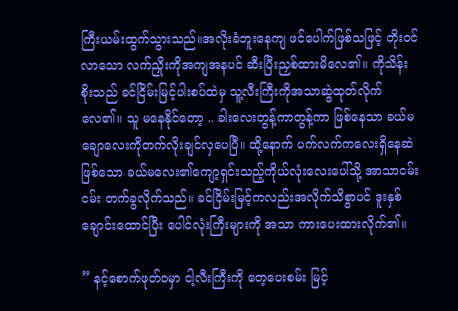ကြီးယမ်းထွက်သွားသည်။အလိုးခံဘူးနေကျ ဖင်ပေါက်ဖြစ်သဖြင့် တိုးဝင်လာသော လက်ညှိုးကိုအကျအနပင် ဆီးပြီးညှစ်ထားမိလေ၏။ ကိုသိန်းစိုးသည် ခင်ငြိမ်းမြင့်ပါးစပ်ထဲမှ သူ့လီးကြီးကိုအသာဆွဲထုတ်လိုက်လေ၏။ သူ မနေနိုင်တော့ .. ခါးလေးတွန့်ကာတွန့်ကာ ဖြစ်နေသာ ခယ်မချောလေးကိုတက်လိုးချင်လှပေပြီ။ ထို့နောက် ပက်လက်ကလေးရှိနေဆဲဖြစ်သော ခယ်မလေး၏ကျော့ရှင်းသည့်ကိုယ်လုံးလေးပေါ်သို့ အာသာငမ်းငမ်း တက်ခွလိုက်သည်။ ခင်ငြိမ်းမြင့်ကလည်းအလိုက်သိစွာပင် ဒူးနှစ်ချောင်းထောင်ပြီး ပေါင်လုံးကြီးများကို အသာ ကားပေးထားလိုက်၏။

” နင့်စောက်ဖုတ်ဝမှာ ငါ့လီးကြီးကို တေ့ပေးစမ်း မြင့်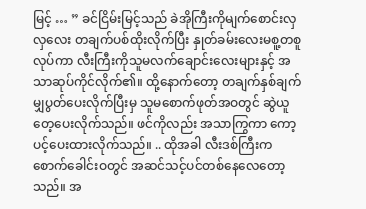မြင့် … ” ခင်ငြိမ်းမြင့်သည် ခဲအိုကြီးကိုမျက်စောင်းလှလှလေး တချက်ပစ်ထိုးလိုက်ပြီး နှုတ်ခမ်းလေးမစူ့တစူ လုပ်ကာ လီးကြီးကိုသူမလက်ချောင်းလေးများနှင့် အသာဆုပ်ကိုင်လိုက်၏။ ထို့နောက်တော့ တချက်နှစ်ချက်မျှပွတ်ပေးလိုက်ပြီးမှ သူမစောက်ဖုတ်အဝတွင် ဆွဲယူတေ့ပေးလိုက်သည်။ ဖင်ကိုလည်း အသာကြွကာ ကော့ပင့်ပေးထားလိုက်သည်။ .. ထိုအခါ လီးဒစ်ကြီးက စောက်ခေါင်းဝတွင် အဆင်သင့်ပင်တစ်နေလေတော့သည်။ အ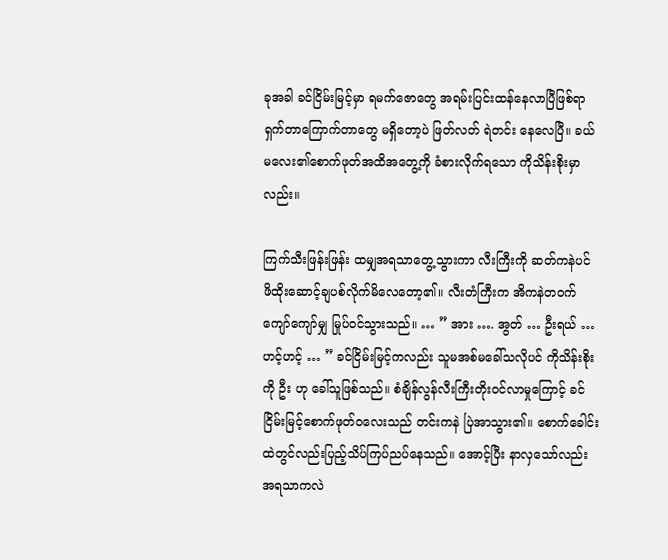ခုအခါ ခင်ငြိမ်းမြင့်မှာ ရမက်ဇောတွေ အရမ်းပြင်းထန်နေလာပြီဖြစ်ရာရှက်တာကြောက်တာတွေ မရှိတော့ပဲ ဖြတ်လတ် ရဲတင်း နေလေပြီ။ ခယ်မလေး၏စောက်ဖုတ်အထိအတွေ့ကို ခံစားလိုက်ရသော ကိုသိန်းစိုးမှာလည်း။

ကြက်သီးဖြန်းဖြန်း ထမျှအရသာတွေ့သွားကာ လီးကြီးကို ဆတ်ကနဲပင် ဖိထိုးဆောင့်ချပစ်လိုက်မိလေတော့၏။ လီးတံကြီးက အိကနဲတဝက်ကျော်ကျော်မျှ မြုပ်ဝင်သွားသည်။ … ” အား …. အွတ် … ဦးရယ် … ဟင့်ဟင့် … ” ခင်ငြိမ်းမြင့်ကလည်း သူမအစ်မခေါ်သလိုပင် ကိုသိန်းစိုးကို ဦး ဟု ခေါ်သူဖြစ်သည်။ စံချိန်လွန်လီးကြီးတိုးဝင်လာမှုကြောင့် ခင်ငြိမ်းမြင့်စောက်ဖုတ်ဝလေးသည် တင်းကနဲ ပြဲအာသွား၏။ စောက်ခေါင်းထဲတွင်လည်းပြည့်သိပ်ကြပ်ညပ်နေသည်။ အောင့်ပြီး နာလှသော်လည်း အရသာကလဲ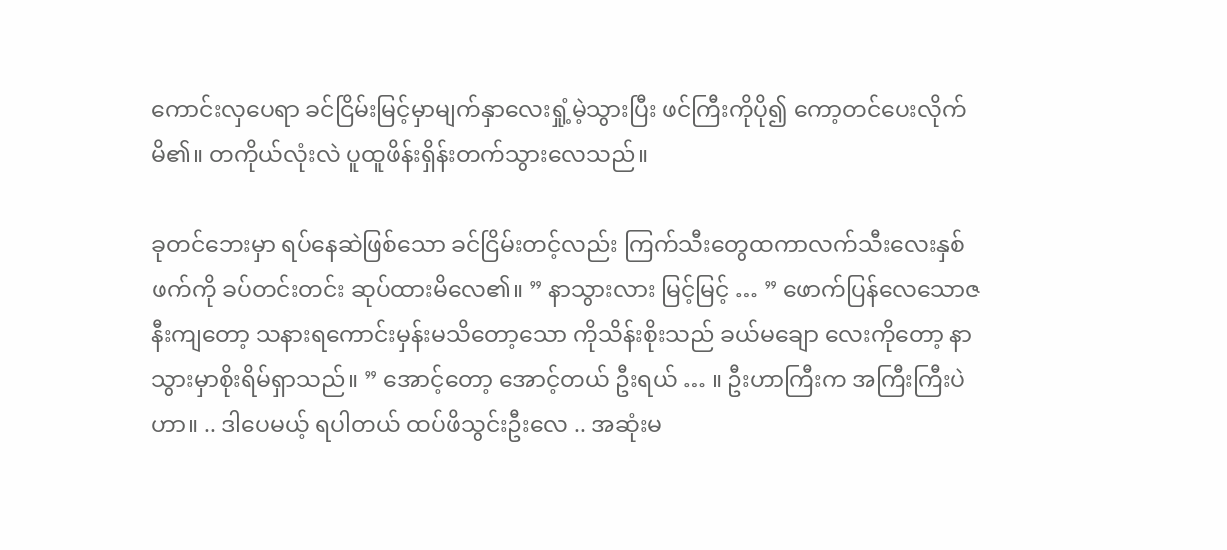ကောင်းလှပေရာ ခင်ငြိမ်းမြင့်မှာမျက်နှာလေးရှုံ့မဲ့သွားပြီး ဖင်ကြီးကိုပို၍ ကော့တင်ပေးလိုက်မိ၏။ တကိုယ်လုံးလဲ ပူထူဖိန်းရှိန်းတက်သွားလေသည်။

ခုတင်ဘေးမှာ ရပ်နေဆဲဖြစ်သော ခင်ငြိမ်းတင့်လည်း ကြက်သီးတွေထကာလက်သီးလေးနှစ်ဖက်ကို ခပ်တင်းတင်း ဆုပ်ထားမိလေ၏။ ” နာသွားလား မြင့်မြင့် … ” ဖောက်ပြန်လေသောဇနီးကျတော့ သနားရကောင်းမှန်းမသိတော့သော ကိုသိန်းစိုးသည် ခယ်မချော လေးကိုတော့ နာသွားမှာစိုးရိမ်ရှာသည်။ ” အောင့်တော့ အောင့်တယ် ဦးရယ် … ။ ဦးဟာကြီးက အကြီးကြီးပဲဟာ။ .. ဒါပေမယ့် ရပါတယ် ထပ်ဖိသွင်းဦးလေ .. အဆုံးမ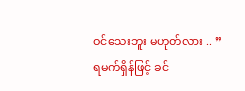ဝင်သေးဘူး မဟုတ်လား .. ” ရမက်ရှိန်ဖြင့် ခင်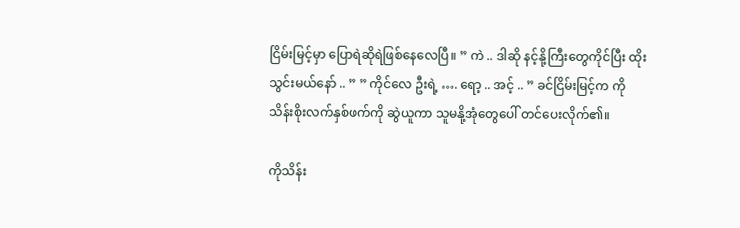ငြိမ်းမြင့်မှာ ပြောရဲဆိုရဲဖြစ်နေလေပြီ။ ” ကဲ .. ဒါဆို နင့်နို့ကြီးတွေကိုင်ပြီး ထိုးသွင်းမယ်နော် .. ” ” ကိုင်လေ ဦးရဲ့ …. ရော့ .. အင့် .. ” ခင်ငြိမ်းမြင့်က ကိုသိန်းစိုးလက်နှစ်ဖက်ကို ဆွဲယူကာ သူမနို့အုံတွေပေါ် တင်ပေးလိုက်၏။

ကိုသိန်း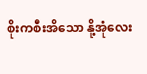စိုးကစီးအိသော နို့အုံလေး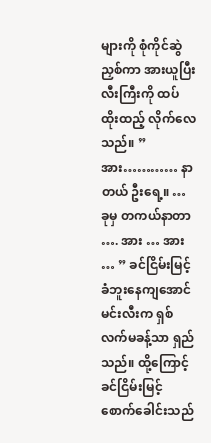များကို စုံကိုင်ဆွဲညှစ်ကာ အားယူပြီး လီးကြီးကို ထပ်ထိုးထည့် လိုက်လေသည်။ ” အား………… နာတယ် ဦးရေ့။ … ခုမှ တကယ်နာတာ …. အား … အား … ” ခင်ငြိမ်းမြင့် ခံဘူးနေကျအောင်မင်းလီးက ရှစ်လက်မခန့်သာ ရှည်သည်။ ထို့ကြောင့် ခင်ငြိမ်းမြင့်စောက်ခေါင်းသည်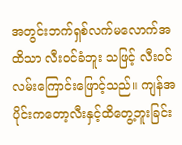အတွင်းဘက်ရှစ်လက်မလောက်အထိသာ လီးဝင်ခံဘူး သဖြင့် လီးဝင်လမ်းကြောင်းဖြောင့်သည်။ ကျန်အပိုင်းကတော့လီးနှင့်ထိတွေ့ဘူးခြင်း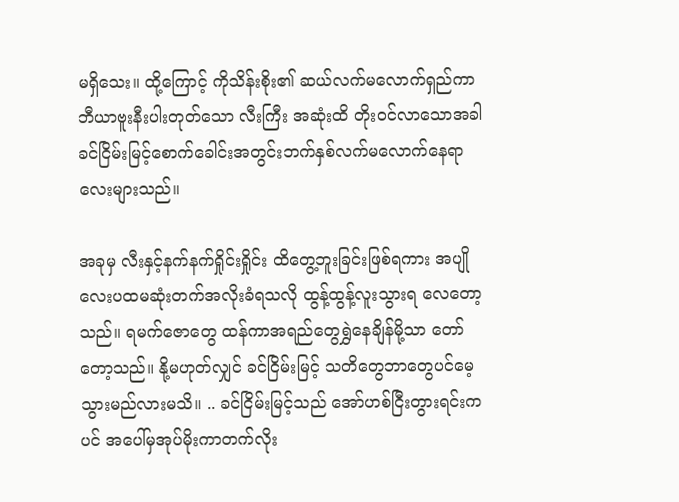မရှိသေး။ ထို့ကြောင့် ကိုသိန်းစိုး၏ ဆယ်လက်မလောက်ရှည်ကာ ဘီယာဗူးနီးပါးတုတ်သော လီးကြီး အဆုံးထိ တိုးဝင်လာသောအခါ ခင်ငြိမ်းမြင့်စောက်ခေါင်းအတွင်းဘက်နှစ်လက်မလောက်နေရာလေးများသည်။

အခုမှ လီးနှင့်နက်နက်ရှိုင်းရှိုင်း ထိတွေ့ဘူးခြင်းဖြစ်ရကား အပျိုလေးပထမဆုံးတက်အလိုးခံရသလို ထွန့်ထွန့်လူးသွားရ လေတော့သည်။ ရမက်ဇောတွေ ထန်ကာအရည်တွေရွှဲနေချိန်မို့သာ တော်တော့သည်။ နို့မဟုတ်လျှင် ခင်ငြိမ်းမြင့် သတိတွေဘာတွေပင်မေ့သွားမည်လားမသိ။ .. ခင်ငြိမ်းမြင့်သည် အော်ဟစ်ငြီးတွားရင်းကပင် အပေါ်မှအုပ်မိုးကာတက်လိုး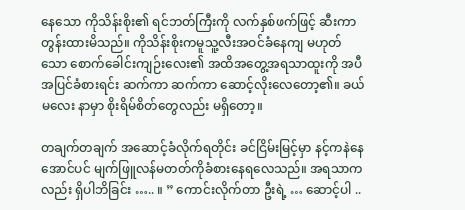နေသော ကိုသိန်းစိုး၏ ရင်ဘတ်ကြီးကို လက်နှစ်ဖက်ဖြင့် ဆီးကာ တွန်းထားမိသည်။ ကိုသိန်းစိုးကမူသူ့လီးအဝင်ခံနေကျ မဟုတ်သော စောက်ခေါင်းကျဉ်းလေး၏ အထိအတွေ့အရသာထူးကို အပီအပြင်ခံစားရင်း ဆက်ကာ ဆက်ကာ ဆောင့်လိုးလေတော့၏။ ခယ်မလေး နာမှာ စိုးရိမ်စိတ်တွေလည်း မရှိတော့။

တချက်တချက် အဆောင့်ခံလိုက်ရတိုင်း ခင်ငြိမ်းမြင့်မှာ နင့်ကနဲနေအောင်ပင် မျက်ဖြူလန်မတတ်ကိုခံစားနေရလေသည်။ အရသာကလည်း ရှိပါဘိခြင်း ….. ။ ” ကောင်းလိုက်တာ ဦးရဲ့ … ဆောင့်ပါ ..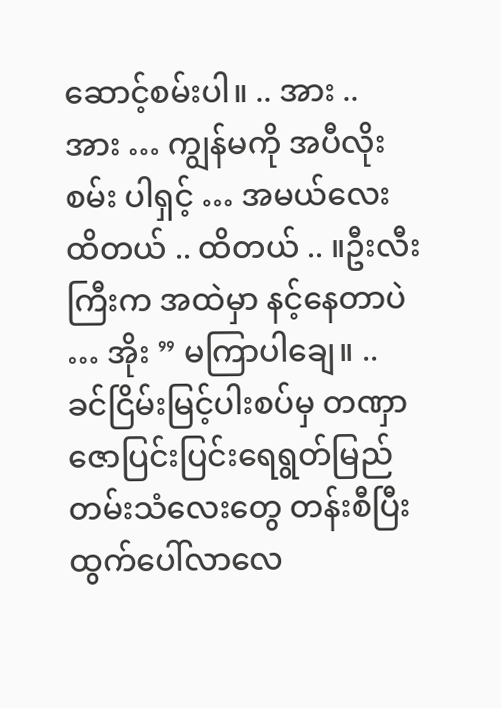ဆောင့်စမ်းပါ။ .. အား .. အား … ကျွန်မကို အပီလိုးစမ်း ပါရှင့် … အမယ်လေး ထိတယ် .. ထိတယ် .. ။ဦးလီးကြီးက အထဲမှာ နင့်နေတာပဲ … အိုး ” မကြာပါချေ။ .. ခင်ငြိမ်းမြင့်ပါးစပ်မှ တဏှာဇောပြင်းပြင်းရေရွတ်မြည်တမ်းသံလေးတွေ တန်းစီပြီး ထွက်ပေါ်လာလေ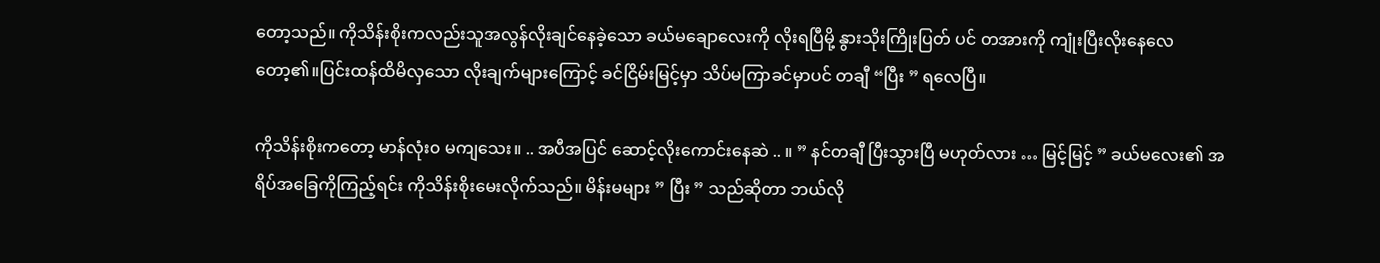တော့သည်။ ကိုသိန်းစိုးကလည်းသူအလွန်လိုးချင်နေခဲ့သော ခယ်မချောလေးကို လိုးရပြီမို့ နွားသိုးကြိုးပြတ် ပင် တအားကို ကျုံးပြီးလိုးနေလေတော့၏။ပြင်းထန်ထိမိလှသော လိုးချက်များကြောင့် ခင်ငြိမ်းမြင့်မှာ သိပ်မကြာခင်မှာပင် တချီ “ပြီး ” ရလေပြီ။

ကိုသိန်းစိုးကတော့ မာန်လုံး၀ မကျသေး။ .. အပီအပြင် ဆောင့်လိုးကောင်းနေဆဲ .. ။ ” နင်တချီ ပြီးသွားပြီ မဟုတ်လား … မြင့်မြင့် ” ခယ်မလေး၏ အရိပ်အခြေကိုကြည့်ရင်း ကိုသိန်းစိုးမေးလိုက်သည်။ မိန်းမများ ” ပြီး ” သည်ဆိုတာ ဘယ်လို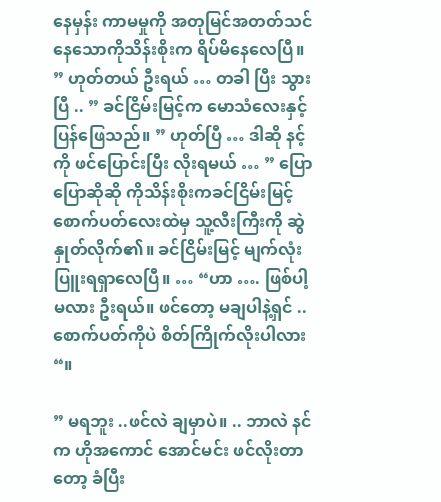နေမှန်း ကာမမှုကို အတုမြင်အတတ်သင်နေသောကိုသိန်းစိုးက ရိပ်မိနေလေပြီ။ ” ဟုတ်တယ် ဦးရယ် … တခါ ပြီး သွားပြီ .. ” ခင်ငြိမ်းမြင့်က မောသံလေးနှင့်ပြန်ဖြေသည်။ ” ဟုတ်ပြီ … ဒါဆို နင့်ကို ဖင်ပြောင်းပြီး လိုးရမယ် … ” ပြောပြောဆိုဆို ကိုသိန်းစိုးကခင်ငြိမ်းမြင့်စောက်ပတ်လေးထဲမှ သူ့လီးကြီးကို ဆွဲနှုတ်လိုက်၏။ ခင်ငြိမ်းမြင့် မျက်လုံးပြူးရရှာလေပြီ။ … “ဟာ …. ဖြစ်ပါ့မလား ဦးရယ်။ ဖင်တော့ မချပါနဲ့ရှင် .. စောက်ပတ်ကိုပဲ စိတ်ကြိုက်လိုးပါလား “။

” မရဘူး ..ဖင်လဲ ချမှာပဲ။ .. ဘာလဲ နင်က ဟိုအကောင် အောင်မင်း ဖင်လိုးတာတော့ ခံပြီး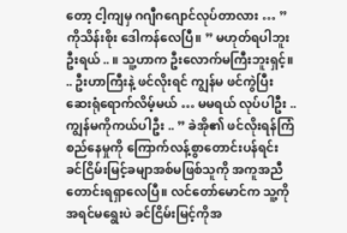တော့ ငါ့ကျမှ ဂဂျီဂဂျောင်လုပ်တာလား … ” ကိုသိန်းစိုး ဒေါကန်လေပြီ။ ” မဟုတ်ရပါဘူး ဦးရယ် .. ။ သူ့ဟာက ဦးလောက်မကြီးဘူးရှင့်။ .. ဦးဟာကြီးနဲ့ ဖင်လိုးရင် ကျွန်မ ဖင်ကွဲပြီးဆေးရုံရောက်လိမ့်မယ် … မမရယ် လုပ်ပါဦး ..ကျွန်မကိုကယ်ပါဦး .. ” ခဲအို၏ ဖင်လိုးရန်ကြံစည်နေမှုကို ကြောက်လန့်စွာတောင်းပန်ရင်း ခင်ငြိမ်းမြင့်ခမျာအစ်မဖြစ်သူကို အကူအညီ တောင်းရရှာလေပြီ။ လင်တော်မောင်က သူ့ကို အရင်မရွေးပဲ ခင်ငြိမ်းမြင့်ကိုအ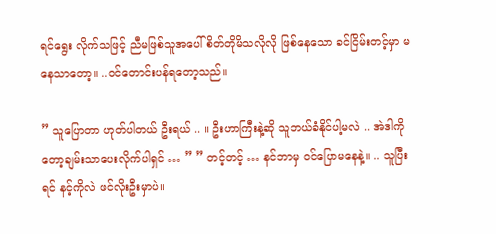ရင်ရွေး လိုက်သဖြင့် ညီမဖြစ်သူအပေါ် စိတ်တိုမိသလိုလို ဖြစ်နေသော ခင်ငြိမ်းတင့်မှာ မနေသာတော့။ ..ဝင်တောင်းပန်ရတော့သည်။

” သူပြောတာ ဟုတ်ပါတယ် ဦးရယ် .. ။ ဦးဟာကြီးနဲ့ဆို သူဘယ်ခံနိုင်ပါ့မလဲ .. အဲဒါကိုတော့ချမ်းသာပေးလိုက်ပါရှင် … ” ” တင့်တင့် … နင်ဘာမှ ဝင်ပြောမနေနဲ့။ .. သူပြီးရင် နင့်ကိုလဲ ဖင်လိုးဦးမှာပဲ။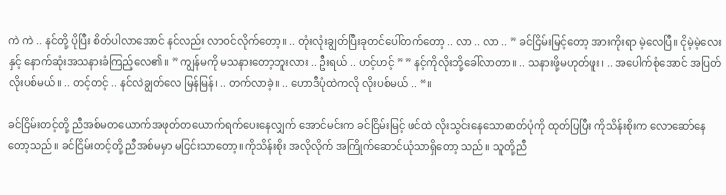ကဲ ကဲ .. နင်တို့ ပိုပြီး စိတ်ပါလာအောင် နင်လည်း လာဝင်လိုက်တော့။ .. တုံးလုံးချွတ်ပြီးခုတင်ပေါ်တက်တော့ .. လာ .. လာ .. ” ခင်ငြိမ်းမြင့်တော့ အားကိုးရာ မဲ့လေပြီ။ ငိုမဲ့မဲ့လေးနှင့် နောက်ဆုံးအသနားခံကြည့်လေ၏။ ” ကျွန်မကို မသနားတော့ဘူးလား .. ဦးရယ် .. ဟင့်ဟင့် ” ” နင့်ကိုလိုးဘို့ခေါ်လာတာ။ .. သနားဖို့မဟုတ်ဖူး၊ .. အပေါက်စုံအောင် အပြတ်လိုးပစ်မယ်။ .. တင့်တင့် .. နင်လဲချွတ်လေ မြန်မြန်၊ .. တက်လာခဲ့။ .. ဟောဒီပုံထဲကလို လိုးပစ်မယ် .. “။

ခင်ငြိမ်းတင့်တို့ ညီအစ်မတယောက်အဖုတ်တယောက်ရက်ပေးနေလျှက် အောင်မင်းက ခင်ငြိမ်းမြင့် ဖင်ထဲ လိုးသွင်းနေသောဓာတ်ပုံကို ထုတ်ပြပြီး ကိုသိန်းစိုးက လောဆော်နေတော့သည်။ ခင်ငြိမ်းတင့်တို့ ညီအစ်မမှာ မငြင်းသာတော့။ကိုသိန်းစိုး အလိုလိုက် အကြိုက်ဆောင်ယုံသာရှိတော့ သည်။ သူတို့ညီ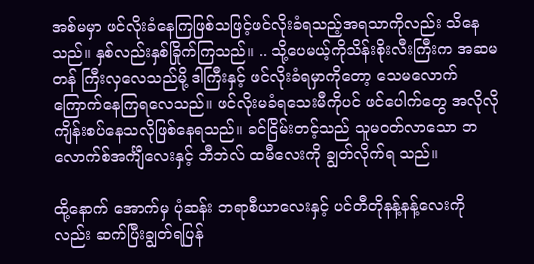အစ်မမှာ ဖင်လိုးခံနေကြဖြစ်သဖြင့်ဖင်လိုးခံရသည့်အရသာကိုလည်း သိနေသည်။ နှစ်လည်းနှစ်ခြိုက်ကြသည်။ .. သို့ပေမယ့်ကိုသိန်းစိုးလီးကြီးက အဆမတန် ကြီးလှလေသည်မို့ ဒါကြီးနှင့် ဖင်လိုးခံရမှာကိုတော့ သေမလောက်ကြောက်နေကြရလေသည်။ ဖင်လိုးမခံရသေးမီကိုပင် ဖင်ပေါက်တွေ အလိုလို ကျိန်းစပ်နေသလိုဖြစ်နေရသည်။ ခင်ငြိမ်းတင့်သည် သူမဝတ်လာသော ဘလောက်စ်အင်္ကျီလေးနှင့် ဘီဘဲလ် ထမီလေးကို ချွတ်လိုက်ရ သည်။

ထို့နောက် အောက်မှ ပုံဆန်း ဘရာစီယာလေးနှင့် ပင်တီတိုနန့်နန့်လေးကိုလည်း ဆက်ပြီးချွတ်ရပြန်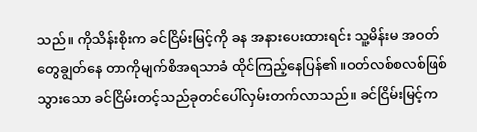သည်။ ကိုသိန်းစိုးက ခင်ငြိမ်းမြင့်ကို ခန အနားပေးထားရင်း သူ့မိန်းမ အဝတ်တွေချွတ်နေ တာကိုမျက်စိအရသာခံ ထိုင်ကြည့်နေပြန်၏။ဝတ်လစ်စလစ်ဖြစ်သွားသော ခင်ငြိမ်းတင့်သည်ခုတင်ပေါ်လှမ်းတက်လာသည်။ ခင်ငြိမ်းမြင့်က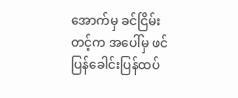အောက်မှ ခင်ငြိမ်းတင့်က အပေါ်မှ ဖင်ပြန်ခေါင်းပြန်ထပ်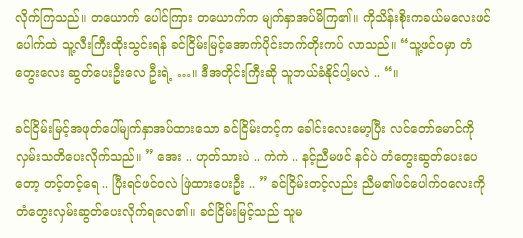လိုက်ကြသည်။ တယောက် ပေါင်ကြား တယောက်က မျက်နှာအပ်မိကြ၏။ ကိုသိန်းစိုးကခယ်မလေးဖင်ပေါက်ထဲ သူ့လီးကြီးထိုးသွင်းရန် ခင်ငြိမ်းမြင့်အောက်ပိုင်းဘက်တိုးကပ် လာသည်။ “သူ့ဖင်ဝမှာ တံတွေးလေး ဆွတ်ပေးဦးလေ ဦးရဲ့ …။ ဒီအတိုင်းကြီးဆို သူဘယ်ခံနိုင်ပါ့မလဲ .. “။

ခင်ငြိမ်းမြင့်အဖုတ်ပေါ်မျက်နှာအပ်ထားသော ခင်ငြိမ်းတင့်က ခေါင်းလေးမော့ပြီး လင်တော်မောင်ကိုလှမ်းသတိပေးလိုက်သည်။ ” အေး .. ဟုတ်သားပဲ .. ကဲကဲ .. နင့်ညီမဖင် နင်ပဲ တံတွေးဆွတ်ပေးပေတော့ တင့်တင့်ရေ .. ပြီးရင်ဖင်ဝလဲ ဖြဲထားပေးဦး .. ” ခင်ငြိမ်းတင့်လည်း ညီမ၏ဖင်ပေါက်ဝလေးကိုတံတွေးလှမ်းဆွတ်ပေးလိုက်ရလေ၏။ ခင်ငြိမ်းမြင့်သည် သူမ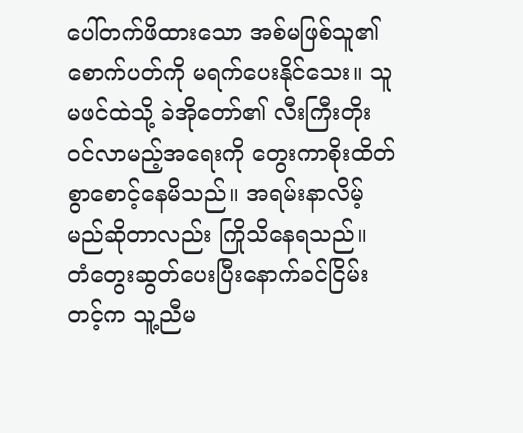ပေါ်တက်ဖိထားသော အစ်မဖြစ်သူ၏စောက်ပတ်ကို မရက်ပေးနိုင်သေး။ သူမဖင်ထဲသို့ ခဲအိုတော်၏ လီးကြီးတိုးဝင်လာမည့်အရေးကို တွေးကာစိုးထိတ်စွာစောင့်နေမိသည်။ အရမ်းနာလိမ့်မည်ဆိုတာလည်း ကြိုသိနေရသည်။ တံတွေးဆွတ်ပေးပြီးနောက်ခင်ငြိမ်းတင့်က သူ့ညီမ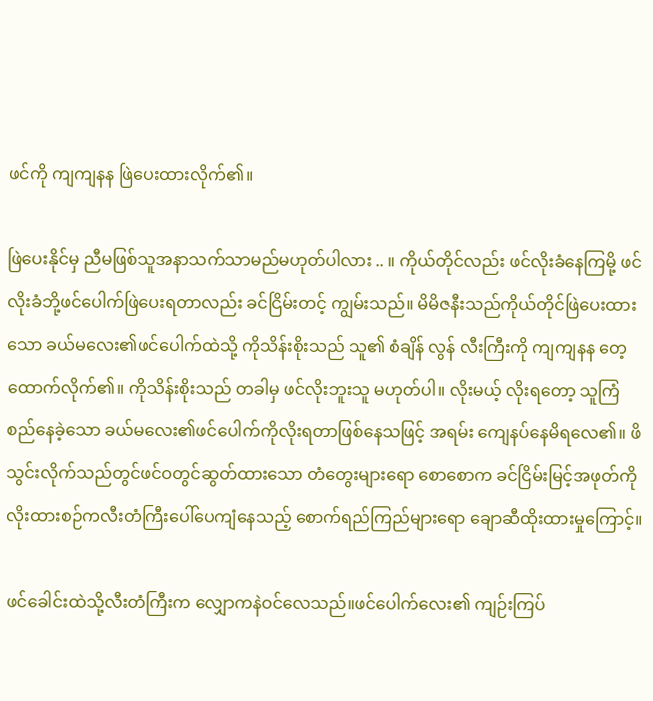ဖင်ကို ကျကျနန ဖြဲပေးထားလိုက်၏။

ဖြဲပေးနိုင်မှ ညီမဖြစ်သူအနာသက်သာမည်မဟုတ်ပါလား .. ။ ကိုယ်တိုင်လည်း ဖင်လိုးခံနေကြမို့ ဖင်လိုးခံဘို့ဖင်ပေါက်ဖြဲပေးရတာလည်း ခင်ငြိမ်းတင့် ကျွမ်းသည်။ မိမိဇနီးသည်ကိုယ်တိုင်ဖြဲပေးထားသော ခယ်မလေး၏ဖင်ပေါက်ထဲသို့ ကိုသိန်းစိုးသည် သူ၏ စံချိန် လွန် လီးကြီးကို ကျကျနန တေ့ထောက်လိုက်၏။ ကိုသိန်းစိုးသည် တခါမှ ဖင်လိုးဘူးသူ မဟုတ်ပါ။ လိုးမယ့် လိုးရတော့ သူကြံစည်နေခဲ့သော ခယ်မလေး၏ဖင်ပေါက်ကိုလိုးရတာဖြစ်နေသဖြင့် အရမ်း ကျေနပ်နေမိရလေ၏။ ဖိသွင်းလိုက်သည်တွင်ဖင်ဝတွင်ဆွတ်ထားသော တံတွေးများရော စောစောက ခင်ငြိမ်းမြင့်အဖုတ်ကို လိုးထားစဉ်ကလီးတံကြီးပေါ်ပေကျံနေသည့် စောက်ရည်ကြည်များရော ချောဆီထိုးထားမှုကြောင့်။

ဖင်ခေါင်းထဲသို့လီးတံကြီးက လျှောကနဲဝင်လေသည်။ဖင်ပေါက်လေး၏ ကျဉ်းကြပ်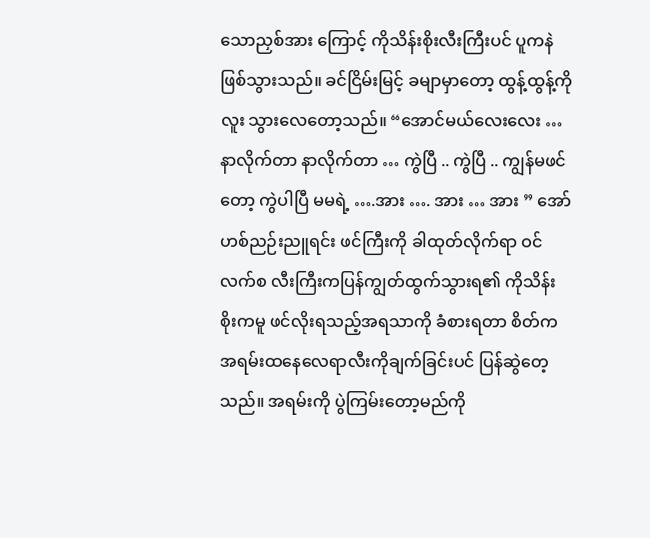သောညှစ်အား ကြောင့် ကိုသိန်းစိုးလီးကြီးပင် ပူကနဲ ဖြစ်သွားသည်။ ခင်ငြိမ်းမြင့် ခမျာမှာတော့ ထွန့်ထွန့်ကို လူး သွားလေတော့သည်။ “အောင်မယ်လေးလေး … နာလိုက်တာ နာလိုက်တာ … ကွဲပြီ .. ကွဲပြီ .. ကျွန်မဖင်တော့ ကွဲပါပြီ မမရဲ့ ….အား …. အား … အား ” အော်ဟစ်ညဉ်းညူရင်း ဖင်ကြီးကို ခါထုတ်လိုက်ရာ ဝင်လက်စ လီးကြီးကပြန်ကျွတ်ထွက်သွားရ၏ ကိုသိန်းစိုးကမူ ဖင်လိုးရသည့်အရသာကို ခံစားရတာ စိတ်က အရမ်းထနေလေရာလီးကိုချက်ခြင်းပင် ပြန်ဆွဲတေ့သည်။ အရမ်းကို ပွဲကြမ်းတော့မည်ကို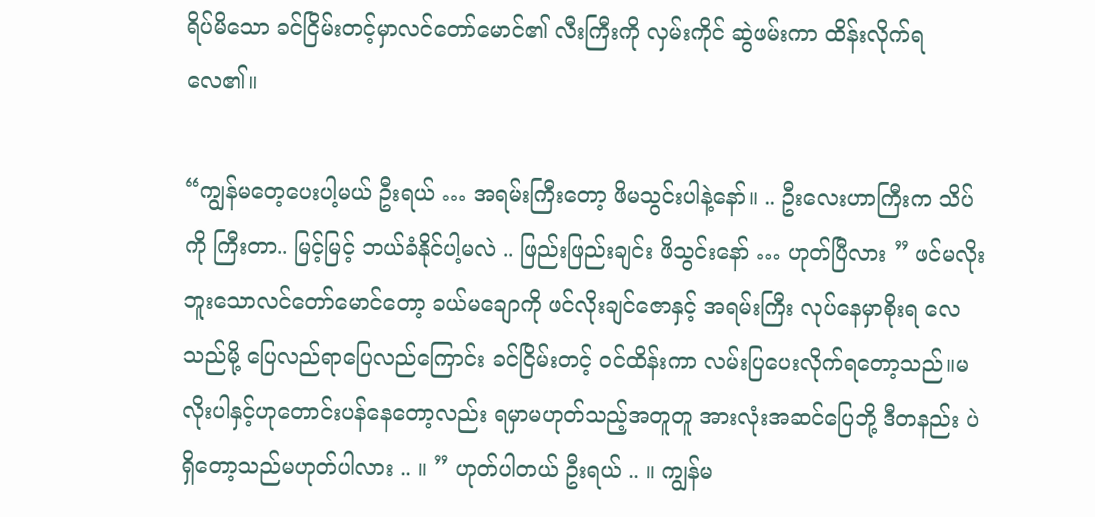ရိပ်မိသော ခင်ငြိမ်းတင့်မှာလင်တော်မောင်၏ လီးကြီးကို လှမ်းကိုင် ဆွဲဖမ်းကာ ထိန်းလိုက်ရလေ၏။

“ကျွန်မတေ့ပေးပါ့မယ် ဦးရယ် … အရမ်းကြီးတော့ ဖိမသွင်းပါနဲ့နော်။ .. ဦးလေးဟာကြီးက သိပ်ကို ကြီးတာ.. မြင့်မြင့် ဘယ်ခံနိုင်ပါ့မလဲ .. ဖြည်းဖြည်းချင်း ဖိသွင်းနော် … ဟုတ်ပြီလား ” ဖင်မလိုးဘူးသောလင်တော်မောင်တော့ ခယ်မချောကို ဖင်လိုးချင်ဇောနှင့် အရမ်းကြီး လုပ်နေမှာစိုးရ လေသည်မို့ ပြေလည်ရာပြေလည်ကြောင်း ခင်ငြိမ်းတင့် ဝင်ထိန်းကာ လမ်းပြပေးလိုက်ရတော့သည်။မလိုးပါနှင့်ဟုတောင်းပန်နေတော့လည်း ရမှာမဟုတ်သည့်အတူတူ အားလုံးအဆင်ပြေဘို့ ဒီတနည်း ပဲ ရှိတော့သည်မဟုတ်ပါလား .. ။ ” ဟုတ်ပါတယ် ဦးရယ် .. ။ ကျွန်မ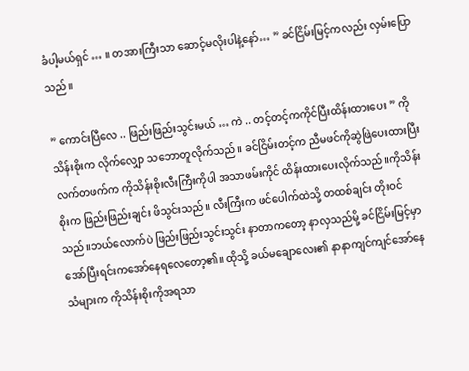ခံပါ့မယ်ရှင် … ။ တအားကြီးသာ ဆောင့်မလိုးပါနဲ့နော်… ” ခင်ငြိမ်းမြင့်ကလည်း လှမ်းပြောသည်။

” ကောင်းပြီလေ .. ဖြည်းဖြည်းသွင်းမယ် … ကဲ .. တင့်တင့်ကကိုင်ပြီးထိန်းထားပေး ” ကိုသိန်းစိုးက လိုက်လျှော သဘောတူလိုက်သည်။ ခင်ငြိမ်းတင့်က ညီမဖင်ကိုဆွဲဖြဲပေးထားပြီး လက်တဖက်က ကိုသိန်းစိုးလီးကြီးကိုပါ အသာဖမ်းကိုင် ထိန်းထားပေးလိုက်သည်။ကိုသိန်းစိုးက ဖြည်းဖြည်းချင်း ဖိသွင်းသည်။ လီးကြီးက ဖင်ပေါက်ထဲသို့ တထစ်ချင်း တိုးဝင်သည်။ဘယ်လောက်ပဲ ဖြည်းဖြည်းသွင်းသွင်း နာတာကတော့ နာလှသည်မို့ ခင်ငြိမ်းမြင့်မှာ အော်ပြီးရင်းကအော်နေရလေတော့၏။ ထိုသို့ ခယ်မချောလေး၏ နာနာကျင်ကျင်အော်နေသံများက ကိုသိန်းစိုးကိုအရသာ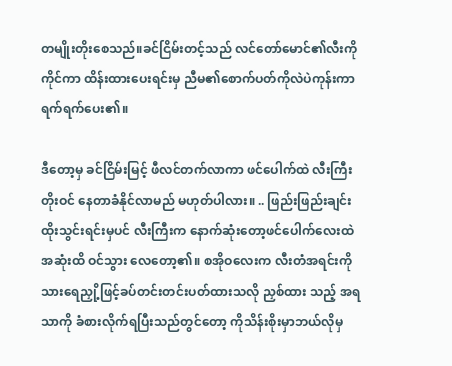တမျိုးတိုးစေသည်။ခင်ငြိမ်းတင့်သည် လင်တော်မောင်၏လီးကို ကိုင်ကာ ထိန်းထားပေးရင်းမှ ညီမ၏စောက်ပတ်ကိုလဲပဲကုန်းကာ ရက်ရက်ပေး၏။

ဒီတော့မှ ခင်ငြိမ်းမြင့် ဖီလင်တက်လာကာ ဖင်ပေါက်ထဲ လီးကြီးတိုးဝင် နေတာခံနိုင်လာမည် မဟုတ်ပါလား။ .. ဖြည်းဖြည်းချင်း ထိုးသွင်းရင်းမှပင် လီးကြီးက နောက်ဆုံးတော့ဖင်ပေါက်လေးထဲ အဆုံးထိ ဝင်သွား လေတော့၏။ စအိုဝလေးက လီးတံအရင်းကို သားရေညှို့ဖြင့်ခပ်တင်းတင်းပတ်ထားသလို ညှစ်ထား သည့် အရသာကို ခံစားလိုက်ရပြီးသည်တွင်တော့ ကိုသိန်းစိုးမှာဘယ်လိုမှ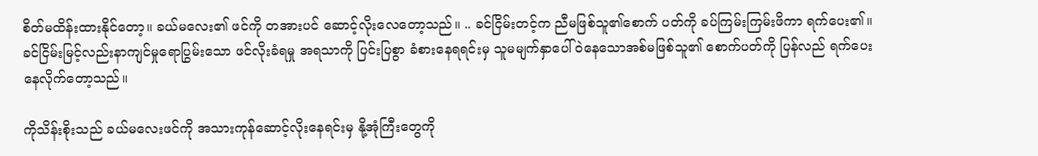စိတ်မထိန်းထားနိုင်တော့။ ခယ်မလေး၏ ဖင်ကို တအားပင် ဆောင့်လိုးလေတော့သည်။ .. ခင်ငြိမ်းတင့်က ညီမဖြစ်သူ၏စောက် ပတ်ကို ခပ်ကြမ်းကြမ်းဖိကာ ရက်ပေး၏။ ခင်ငြိမ်းမြင့်လည်းနာကျင်မှုရောပြွမ်းသော ဖင်လိုးခံရမှု အရသာကို ပြင်းပြစွာ ခံစားနေရရင်းမှ သူမမျက်နှာပေါ်ဝဲနေသောအစ်မဖြစ်သူ၏ စောက်ပတ်ကို ပြန်လည် ရက်ပေးနေလိုက်တော့သည်။

ကိုသိန်းစိုးသည် ခယ်မလေးဖင်ကို အသားကုန်ဆောင့်လိုးနေရင်းမှ နို့အုံကြီးတွေကို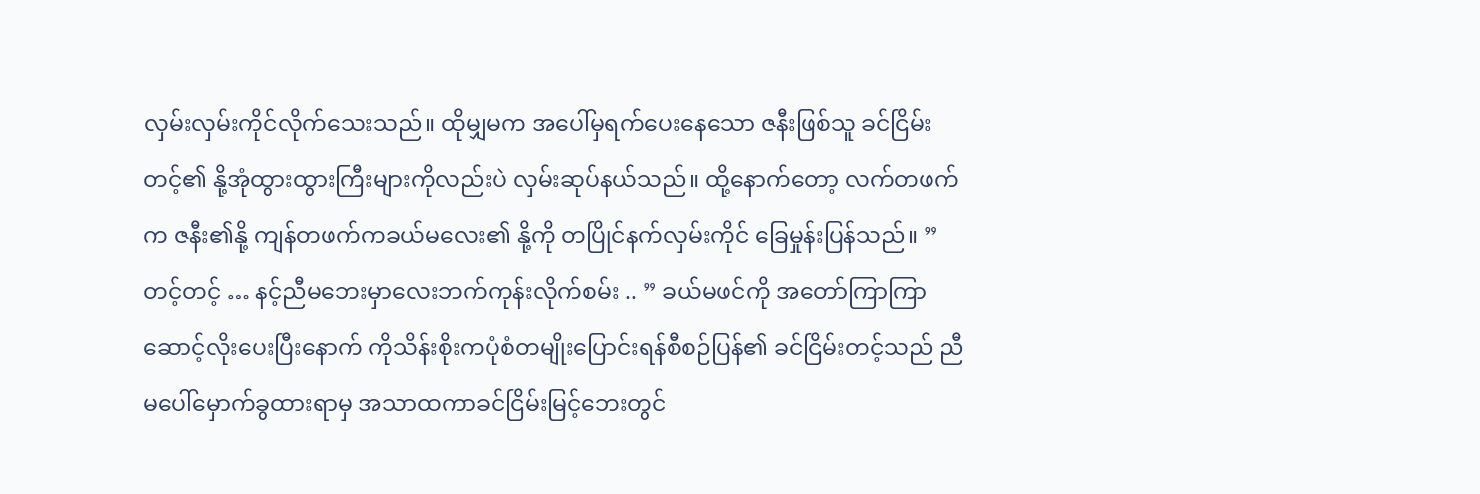လှမ်းလှမ်းကိုင်လိုက်သေးသည်။ ထိုမျှမက အပေါ်မှရက်ပေးနေသော ဇနီးဖြစ်သူ ခင်ငြိမ်းတင့်၏ နို့အုံထွားထွားကြီးများကိုလည်းပဲ လှမ်းဆုပ်နယ်သည်။ ထို့နောက်တော့ လက်တဖက်က ဇနီး၏နို့ ကျန်တဖက်ကခယ်မလေး၏ နို့ကို တပြိုင်နက်လှမ်းကိုင် ခြေမှုန်းပြန်သည်။ ” တင့်တင့် … နင့်ညီမဘေးမှာလေးဘက်ကုန်းလိုက်စမ်း .. ” ခယ်မဖင်ကို အတော်ကြာကြာဆောင့်လိုးပေးပြီးနောက် ကိုသိန်းစိုးကပုံစံတမျိုးပြောင်းရန်စီစဉ်ပြန်၏ ခင်ငြိမ်းတင့်သည် ညီမပေါ်မှောက်ခွထားရာမှ အသာထကာခင်ငြိမ်းမြင့်ဘေးတွင်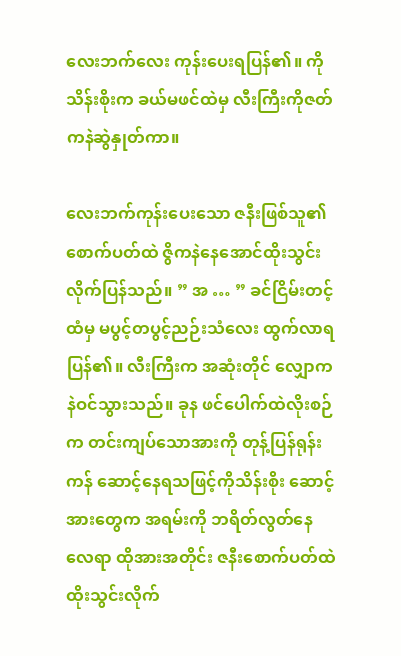လေးဘက်လေး ကုန်းပေးရပြန်၏။ ကိုသိန်းစိုးက ခယ်မဖင်ထဲမှ လီးကြီးကိုဇတ်ကနဲဆွဲနှုတ်ကာ။

လေးဘက်ကုန်းပေးသော ဇနီးဖြစ်သူ၏ စောက်ပတ်ထဲ ဇွိကနဲနေအောင်ထိုးသွင်းလိုက်ပြန်သည်။ ” အ … ” ခင်ငြိမ်းတင့်ထံမှ မပွင့်တပွင့်ညဉ်းသံလေး ထွက်လာရပြန်၏။ လီးကြီးက အဆုံးတိုင် လျှောကနဲဝင်သွားသည်။ ခုန ဖင်ပေါက်ထဲလိုးစဉ်က တင်းကျပ်သောအားကို တုန့်ပြန်ရုန်းကန် ဆောင့်နေရသဖြင့်ကိုသိန်းစိုး ဆောင့်အားတွေက အရမ်းကို ဘရိတ်လွတ်နေလေရာ ထိုအားအတိုင်း ဇနီးစောက်ပတ်ထဲထိုးသွင်းလိုက်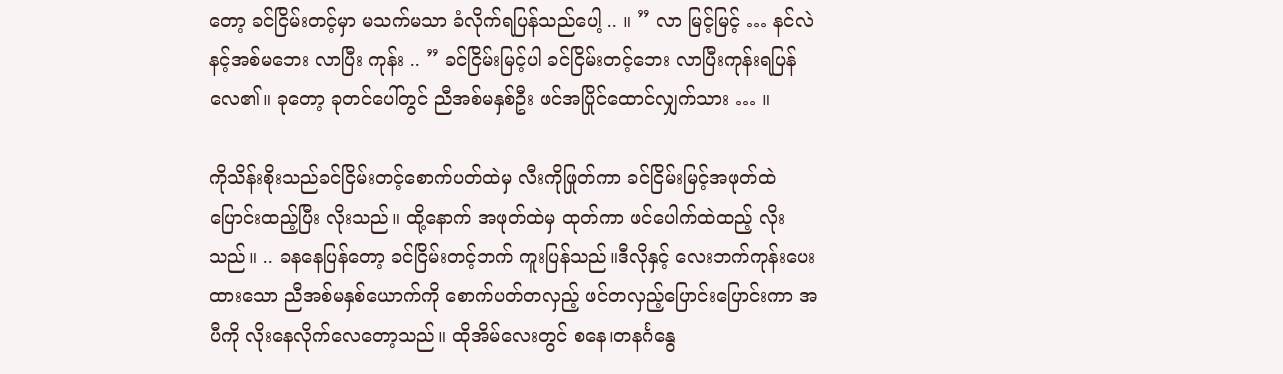တော့ ခင်ငြိမ်းတင့်မှာ မသက်မသာ ခံလိုက်ရပြန်သည်ပေါ့ .. ။ ” လာ မြင့်မြင့် … နင်လဲ နင့်အစ်မဘေး လာပြီး ကုန်း .. ” ခင်ငြိမ်းမြင့်ပါ ခင်ငြိမ်းတင့်ဘေး လာပြီးကုန်းရပြန်လေ၏။ ခုတော့ ခုတင်ပေါ်တွင် ညီအစ်မနှစ်ဦး ဖင်အပြိုင်ထောင်လျှက်သား … ။

ကိုသိန်းစိုးသည်ခင်ငြိမ်းတင့်စောက်ပတ်ထဲမှ လီးကိုဖြုတ်ကာ ခင်ငြိမ်းမြင့်အဖုတ်ထဲ ပြောင်းထည့်ပြီး လိုးသည်။ ထို့နောက် အဖုတ်ထဲမှ ထုတ်ကာ ဖင်ပေါက်ထဲထည့် လိုးသည်။ .. ခနနေပြန်တော့ ခင်ငြိမ်းတင့်ဘက် ကူးပြန်သည်။ဒီလိုနှင့် လေးဘက်ကုန်းပေးထားသော ညီအစ်မနှစ်ယောက်ကို စောက်ပတ်တလှည့် ဖင်တလှည့်ပြောင်းပြောင်းကာ အပီကို လိုးနေလိုက်လေတော့သည်။ ထိုအိမ်လေးတွင် စနေ၊တနင်္ဂနွေ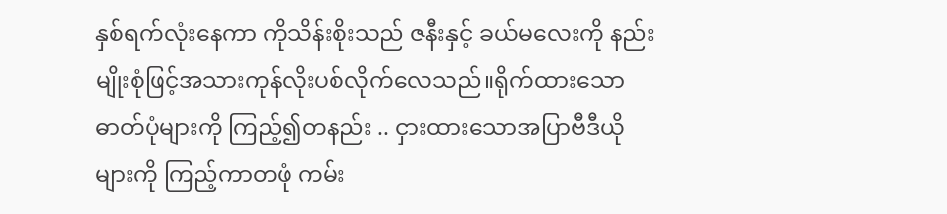နှစ်ရက်လုံးနေကာ ကိုသိန်းစိုးသည် ဇနီးနှင့် ခယ်မလေးကို နည်းမျိုးစုံဖြင့်အသားကုန်လိုးပစ်လိုက်လေသည်။ရိုက်ထားသော ဓာတ်ပုံများကို ကြည့်၍တနည်း .. ငှားထားသောအပြာဗီဒီယိုများကို ကြည့်ကာတဖုံ ကမ်း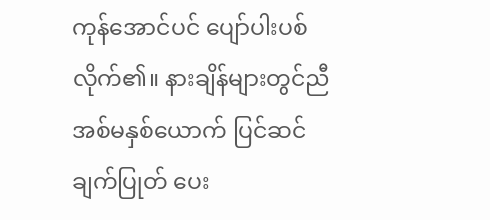ကုန်အောင်ပင် ပျော်ပါးပစ်လိုက်၏။ နားချိန်များတွင်ညီအစ်မနှစ်ယောက် ပြင်ဆင်ချက်ပြုတ် ပေး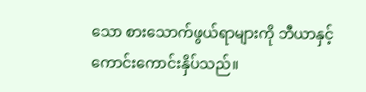သော စားသောက်ဖွယ်ရာများကို ဘီယာနှင့်ကောင်းကောင်းနှိပ်သည်။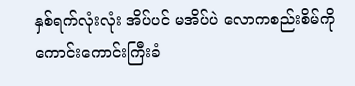နှစ်ရက်လုံးလုံး အိပ်ပင် မအိပ်ပဲ လောကစည်းစိမ်ကို ကောင်းကောင်းကြီးခံ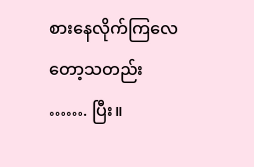စားနေလိုက်ကြလေတော့သတည်း ……. ပြီး။